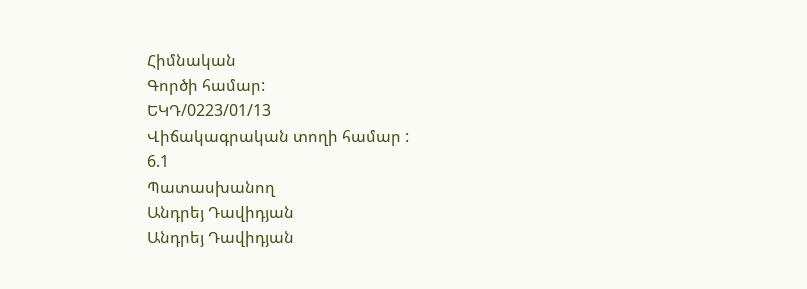Հիմնական
Գործի համար:
ԵԿԴ/0223/01/13
Վիճակագրական տողի համար :
6.1
Պատասխանող
Անդրեյ Դավիդյան
Անդրեյ Դավիդյան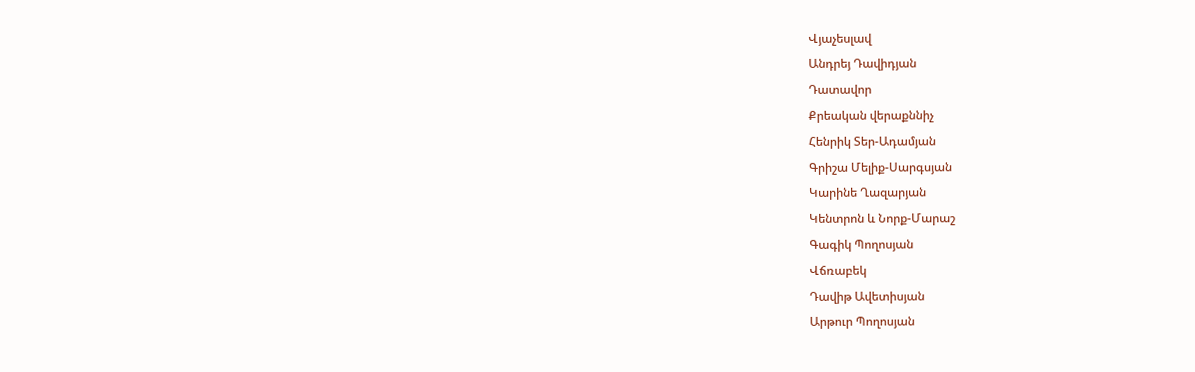Վյաչեսլավ
Անդրեյ Դավիդյան
Դատավոր
Քրեական վերաքննիչ
Հենրիկ Տեր-Ադամյան
Գրիշա Մելիք-Սարգսյան
Կարինե Ղազարյան
Կենտրոն և Նորք-Մարաշ
Գագիկ Պողոսյան
Վճռաբեկ
Դավիթ Ավետիսյան
Արթուր Պողոսյան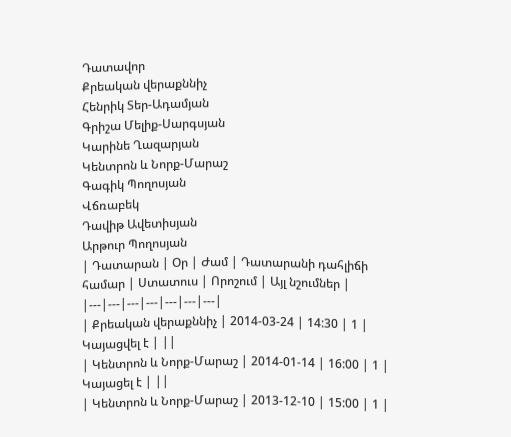Դատավոր
Քրեական վերաքննիչ
Հենրիկ Տեր-Ադամյան
Գրիշա Մելիք-Սարգսյան
Կարինե Ղազարյան
Կենտրոն և Նորք-Մարաշ
Գագիկ Պողոսյան
Վճռաբեկ
Դավիթ Ավետիսյան
Արթուր Պողոսյան
| Դատարան | Օր | Ժամ | Դատարանի դահլիճի համար | Ստատուս | Որոշում | Այլ նշումներ |
|---|---|---|---|---|---|---|
| Քրեական վերաքննիչ | 2014-03-24 | 14:30 | 1 | Կայացվել է | ||
| Կենտրոն և Նորք-Մարաշ | 2014-01-14 | 16:00 | 1 | Կայացել է | ||
| Կենտրոն և Նորք-Մարաշ | 2013-12-10 | 15:00 | 1 |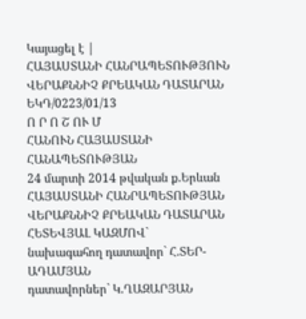Կայացել է |
ՀԱՅԱՍՏԱՆԻ ՀԱՆՐԱՊԵՏՈՒԹՅՈՒՆ
ՎԵՐԱՔՆՆԻՉ ՔՐԵԱԿԱՆ ԴԱՏԱՐԱՆ
ԵԿԴ/0223/01/13
Ո Ր Ո Շ ՈՒ Մ
ՀԱՆՈՒՆ ՀԱՅԱՍՏԱՆԻ ՀԱՆԱՊԵՏՈՒԹՅԱՆ
24 մարտի 2014 թվական ք.Երևան
ՀԱՅԱՍՏԱՆԻ ՀԱՆՐԱՊԵՏՈՒԹՅԱՆ ՎԵՐԱՔՆՆԻՉ ՔՐԵԱԿԱՆ ԴԱՏԱՐԱՆ
ՀԵՏԵՎՅԱԼ ԿԱԶՄՈՎ`
նախագահող դատավոր` Հ.ՏԵՐ-ԱԴԱՄՅԱՆ
դատավորներ` Կ.ՂԱԶԱՐՅԱՆ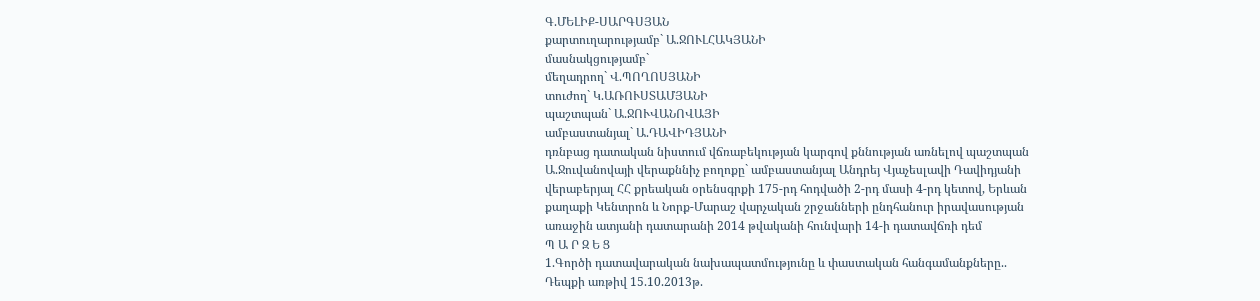Գ.ՄԵԼԻՔ-ՍԱՐԳՍՅԱՆ
քարտուղարությամբ` Ա.ՋՈՒԼՀԱԿՅԱՆԻ
մասնակցությամբ`
մեղադրող` Վ.ՊՈՂՈՍՅԱՆԻ
տուժող` Կ.ԱՌՈՒՍՏԱՄՅԱՆԻ
պաշտպան` Ա.ՋՈՒՎԱՆՈՎԱՅԻ
ամբաստանյալ` Ա.ԴԱՎԻԴՅԱՆԻ
դռնբաց դատական նիստում վճռաբեկության կարգով քննության առնելով պաշտպան Ա.Ջուվանովայի վերաքննիչ բողոքը` ամբաստանյալ Անդրեյ Վյաչեսլավի Դավիդյանի վերաբերյալ ՀՀ քրեական օրենսգրքի 175-րդ հոդվածի 2-րդ մասի 4-րդ կետով, Երևան քաղաքի Կենտրոն և Նորք-Մարաշ վարչական շրջանների ընդհանուր իրավասության առաջին ատյանի դատարանի 2014 թվականի հունվարի 14-ի դատավճռի դեմ
Պ Ա Ր Զ Ե Ց
1.Գործի դատավարական նախապատմությունը և փաստական հանգամանքները..
Դեպքի առթիվ 15.10.2013թ.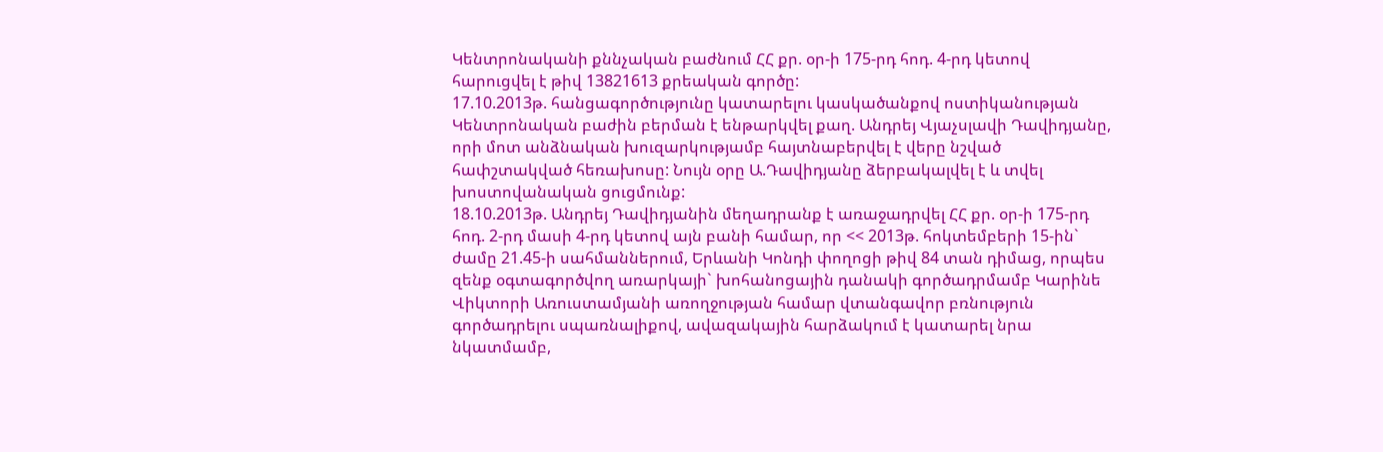Կենտրոնականի քննչական բաժնում ՀՀ քր. օր-ի 175-րդ հոդ. 4-րդ կետով հարուցվել է թիվ 13821613 քրեական գործը:
17.10.2013թ. հանցագործությունը կատարելու կասկածանքով ոստիկանության Կենտրոնական բաժին բերման է ենթարկվել քաղ. Անդրեյ Վյաչսլավի Դավիդյանը,
որի մոտ անձնական խուզարկությամբ հայտնաբերվել է վերը նշված հափշտակված հեռախոսը: Նույն օրը Ա.Դավիդյանը ձերբակալվել է և տվել խոստովանական ցուցմունք:
18.10.2013թ. Անդրեյ Դավիդյանին մեղադրանք է առաջադրվել ՀՀ քր. օր-ի 175-րդ հոդ. 2-րդ մասի 4-րդ կետով այն բանի համար, որ << 2013թ. հոկտեմբերի 15-ին` ժամը 21.45-ի սահմաններում, Երևանի Կոնդի փողոցի թիվ 84 տան դիմաց, որպես զենք օգտագործվող առարկայի` խոհանոցային դանակի գործադրմամբ Կարինե Վիկտորի Առուստամյանի առողջության համար վտանգավոր բռնություն գործադրելու սպառնալիքով, ավազակային հարձակում է կատարել նրա նկատմամբ,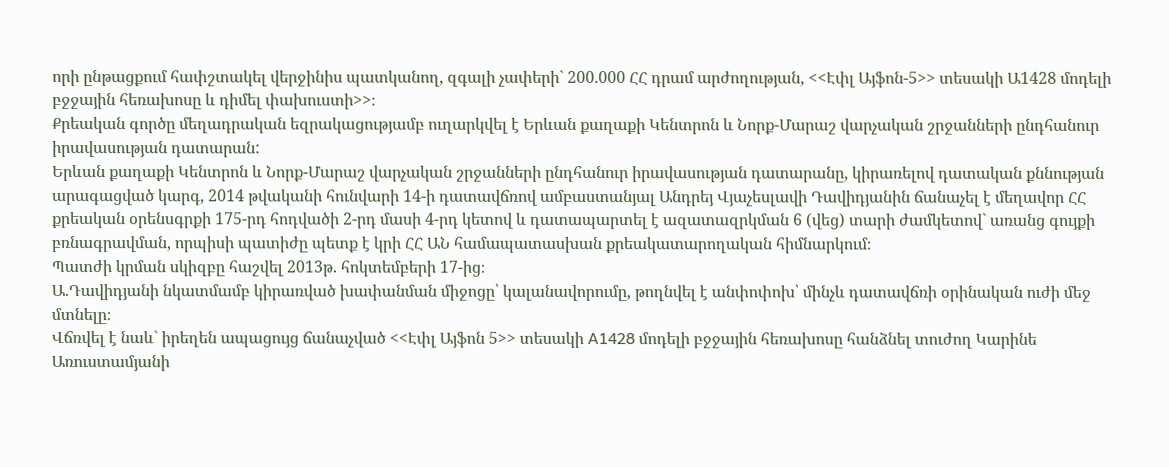որի ընթացքում հափշտակել վերջինիս պատկանող, զգալի չափերի` 200.000 ՀՀ դրամ արժողության, <<Էփլ Այֆոն-5>> տեսակի Ա1428 մոդելի բջջային հեռախոսը և դիմել փախուստի>>։
Քրեական գործը մեղադրական եզրակացությամբ ուղարկվել է Երևան քաղաքի Կենտրոն և Նորք-Մարաշ վարչական շրջանների ընդհանուր իրավասության դատարան:
Երևան քաղաքի Կենտրոն և Նորք-Մարաշ վարչական շրջանների ընդհանուր իրավասության դատարանը, կիրառելով դատական քննության արագացված կարգ, 2014 թվականի հունվարի 14-ի դատավճռով ամբաստանյալ Անդրեյ Վյաչեսլավի Դավիդյանին ճանաչել է մեղավոր ՀՀ քրեական օրենսգրքի 175-րդ հոդվածի 2-րդ մասի 4-րդ կետով և դատապարտել է ազատազրկման 6 (վեց) տարի ժամկետով` առանց գույքի բռնագրավման, որպիսի պատիժը պետք է կրի ՀՀ ԱՆ համապատասխան քրեակատարողական հիմնարկում։
Պատժի կրման սկիզբը հաշվել 2013թ. հոկտեմբերի 17-ից։
Ա.Դավիդյանի նկատմամբ կիրառված խափանման միջոցը՝ կալանավորումը, թողնվել է անփոփոխ՝ մինչև դատավճռի օրինական ուժի մեջ մտնելը։
Վճռվել է նաև` իրեղեն ապացույց ճանաչված <<Էփլ Այֆոն 5>> տեսակի A1428 մոդելի բջջային հեռախոսը հանձնել տուժող Կարինե Առուստամյանի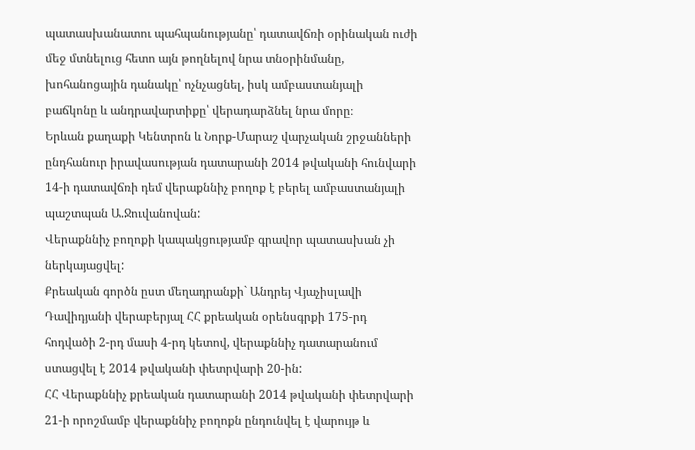պատասխանատու պահպանությանը՝ դատավճռի օրինական ուժի մեջ մտնելուց հետո այն թողնելով նրա տնօրինմանը, խոհանոցային դանակը՝ ոչնչացնել, իսկ ամբաստանյալի բաճկոնը և անդրավարտիքը՝ վերադարձնել նրա մորը։
Երևան քաղաքի Կենտրոն և Նորք-Մարաշ վարչական շրջանների ընդհանուր իրավասության դատարանի 2014 թվականի հունվարի 14-ի դատավճռի դեմ վերաքննիչ բողոք է բերել ամբաստանյալի պաշտպան Ա.Ջուվանովան:
Վերաքննիչ բողոքի կապակցությամբ գրավոր պատասխան չի ներկայացվել:
Քրեական գործն ըստ մեղադրանքի` Անդրեյ Վյաչիսլավի Դավիդյանի վերաբերյալ ՀՀ քրեական օրենսգրքի 175-րդ հոդվածի 2-րդ մասի 4-րդ կետով, վերաքննիչ դատարանում ստացվել է 2014 թվականի փետրվարի 20-ին:
ՀՀ Վերաքննիչ քրեական դատարանի 2014 թվականի փետրվարի 21-ի որոշմամբ վերաքննիչ բողոքն ընդունվել է վարույթ և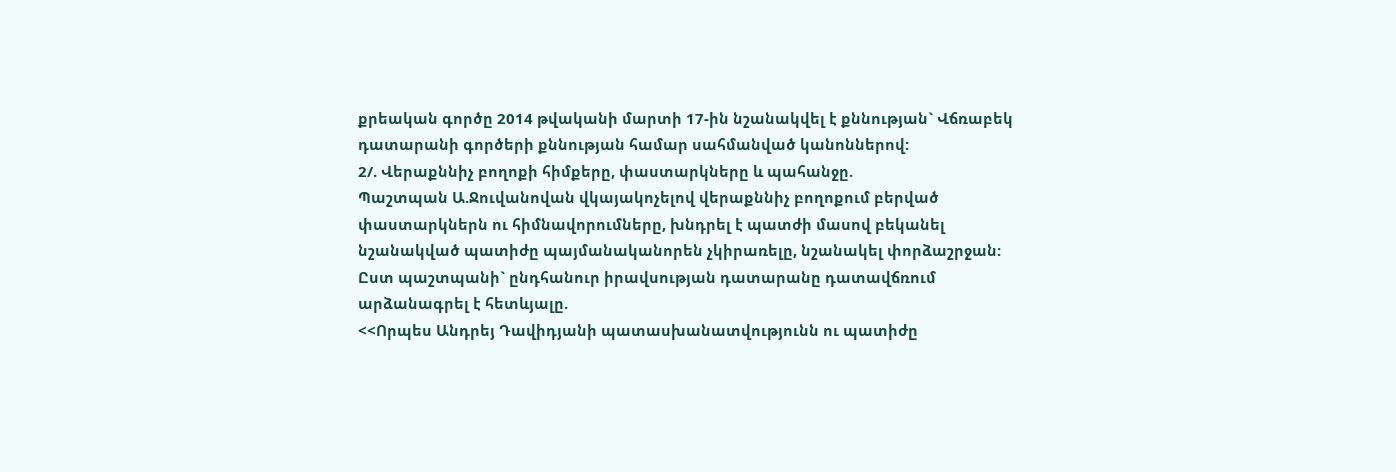քրեական գործը 2014 թվականի մարտի 17-ին նշանակվել է քննության` Վճռաբեկ դատարանի գործերի քննության համար սահմանված կանոններով:
2/. Վերաքննիչ բողոքի հիմքերը, փաստարկները և պահանջը.
Պաշտպան Ա.Ջուվանովան վկայակոչելով վերաքննիչ բողոքում բերված փաստարկներն ու հիմնավորումները, խնդրել է պատժի մասով բեկանել նշանակված պատիժը պայմանականորեն չկիրառելը, նշանակել փորձաշրջան:
Ըստ պաշտպանի` ընդհանուր իրավսության դատարանը դատավճռում արձանագրել է հետևյալը.
<<Որպես Անդրեյ Դավիդյանի պատասխանատվությունն ու պատիժը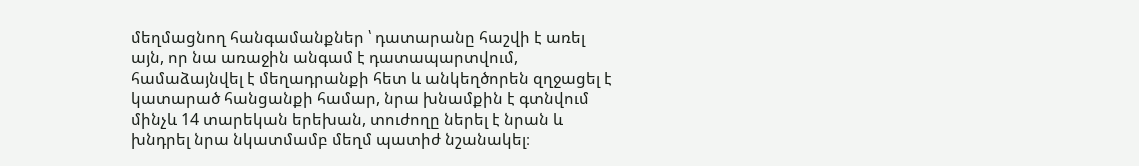մեղմացնող հանգամանքներ ՝ դատարանը հաշվի է առել այն, որ նա առաջին անգամ է դատապարտվում, համաձայնվել է մեղադրանքի հետ և անկեղծորեն զղջացել է կատարած հանցանքի համար, նրա խնամքին է գտնվում մինչև 14 տարեկան երեխան, տուժողը ներել է նրան և խնդրել նրա նկատմամբ մեղմ պատիժ նշանակել։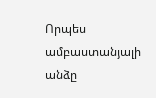Որպես ամբաստանյալի անձը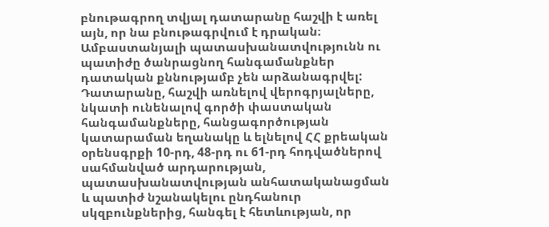բնութագրող տվյալ դատարանը հաշվի է առել այն, որ նա բնութագրվում է դրական։
Ամբաստանյալի պատասխանատվությունն ու պատիժը ծանրացնող հանգամանքներ դատական քննությամբ չեն արձանագրվել:
Դատարանը, հաշվի առնելով վերոգրյալները, նկատի ունենալով գործի փաստական հանգամանքները, հանցագործության կատարաման եղանակը և ելնելով ՀՀ քրեական օրենսգրքի 10-րդ, 48-րդ ու 61-րդ հոդվածներով սահմանված արդարության, պատասխանատվության անհատականացման և պատիժ նշանակելու ընդհանուր սկզբունքներից, հանգել է հետևության, որ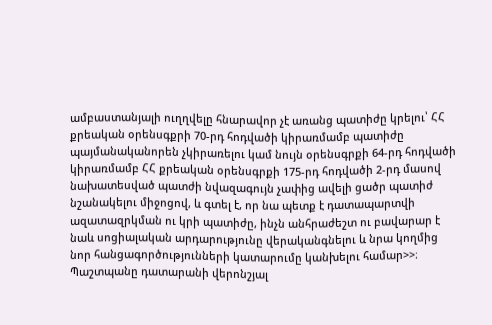ամբաստանյալի ուղղվելը հնարավոր չէ առանց պատիժը կրելու՝ ՀՀ քրեական օրենսգքրի 70-րդ հոդվածի կիրառմամբ պատիժը պայմանականորեն չկիրառելու կամ նույն օրենսգրքի 64-րդ հոդվածի կիրառմամբ ՀՀ քրեական օրենսգրքի 175-րդ հոդվածի 2-րդ մասով նախատեսված պատժի նվազագույն չափից ավելի ցածր պատիժ նշանակելու միջոցով, և գտել է, որ նա պետք է դատապարտվի ազատազրկման ու կրի պատիժը, ինչն անհրաժեշտ ու բավարար է նաև սոցիալական արդարությունը վերականգնելու և նրա կողմից նոր հանցագործությունների կատարումը կանխելու համար>>։
Պաշտպանը դատարանի վերոնշյալ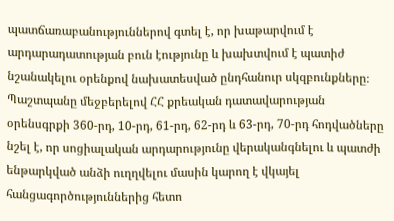պատճառաբանություններով գտել է, որ խաթարվում է արդարադատության բուն էությունը և խախտվում է պատիժ
նշանակելու օրենքով նախատեսված ընդհանուր սկզբունքները։
Պաշտպանը մեջբերելով ՀՀ քրեական դատավարության օրենսգրքի 360-րդ, 10-րդ, 61-րդ, 62-րդ և 63-րդ, 70-րդ հոդվածները նշել է, որ սոցիալական արդարությունը վերականգնելու և պատժի ենթարկված անձի ուղղվելու մասին կարող է վկայել հանցագործություններից հետո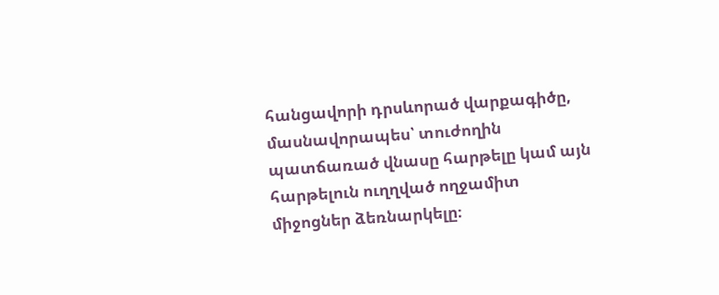հանցավորի դրսևորած վարքագիծը, մասնավորապես՝ տուժողին պատճառած վնասը հարթելը կամ այն հարթելուն ուղղված ողջամիտ միջոցներ ձեռնարկելը։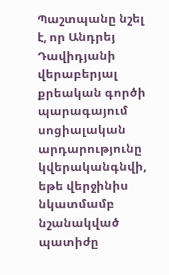Պաշտպանը նշել է, որ Անդրեյ Դավիդյանի վերաբերյալ քրեական գործի պարագայում սոցիալական արդարությունը կվերականգնվի, եթե վերջինիս նկատմամբ նշանակված պատիժը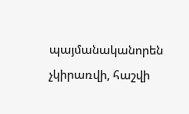պայմանականորեն չկիրառվի, հաշվի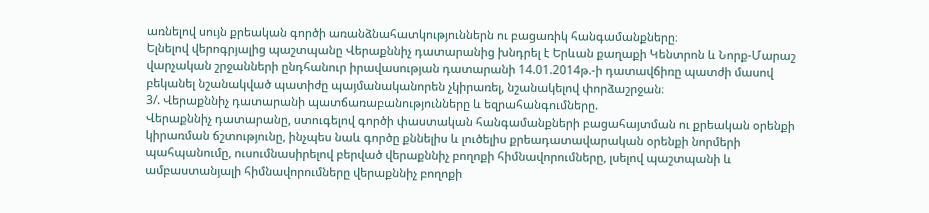առնելով սույն քրեական գործի առանձնահատկություններն ու բացառիկ հանգամանքները։
Ելնելով վերոգրյալից պաշտպանը Վերաքննիչ դատարանից խնդրել է Երևան քաղաքի Կենտրոն և Նորք-Մարաշ վարչական շրջանների ընդհանուր իրավասության դատարանի 14.01.2014թ.-ի դատավճիռը պատժի մասով բեկանել նշանակված պատիժը պայմանականորեն չկիրառել, նշանակելով փորձաշրջան։
3/. Վերաքննիչ դատարանի պատճառաբանությունները և եզրահանգումները.
Վերաքննիչ դատարանը, ստուգելով գործի փաստական հանգամանքների բացահայտման ու քրեական օրենքի կիրառման ճշտությունը, ինչպես նաև գործը քննելիս և լուծելիս քրեադատավարական օրենքի նորմերի պահպանումը, ուսումնասիրելով բերված վերաքննիչ բողոքի հիմնավորումները, լսելով պաշտպանի և ամբաստանյալի հիմնավորումները վերաքննիչ բողոքի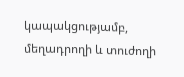կապակցությամբ, մեղադրողի և տուժողի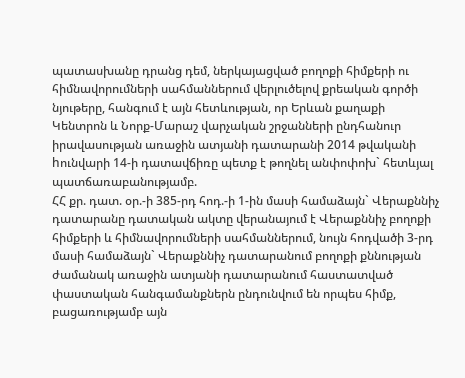պատասխանը դրանց դեմ, ներկայացված բողոքի հիմքերի ու հիմնավորումների սահմաններում վերլուծելով քրեական գործի նյութերը, հանգում է այն հետևության, որ Երևան քաղաքի Կենտրոն և Նորք-Մարաշ վարչական շրջանների ընդհանուր իրավասության առաջին ատյանի դատարանի 2014 թվականի hունվարի 14-ի դատավճիռը պետք է թողնել անփոփոխ` հետևյալ պատճառաբանությամբ.
ՀՀ քր. դատ. օր.-ի 385-րդ հոդ.-ի 1-ին մասի համաձայն` Վերաքննիչ դատարանը դատական ակտը վերանայում է Վերաքննիչ բողոքի հիմքերի և հիմնավորումների սահմաններում, նույն հոդվածի 3-րդ մասի համաձայն` Վերաքննիչ դատարանում բողոքի քննության ժամանակ առաջին ատյանի դատարանում հաստատված փաստական հանգամանքներն ընդունվում են որպես հիմք, բացառությամբ այն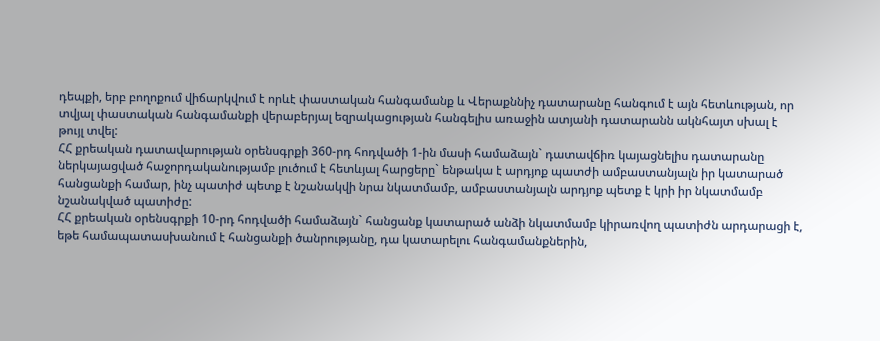դեպքի, երբ բողոքում վիճարկվում է որևէ փաստական հանգամանք և Վերաքննիչ դատարանը հանգում է այն հետևության, որ տվյալ փաստական հանգամանքի վերաբերյալ եզրակացության հանգելիս առաջին ատյանի դատարանն ակնհայտ սխալ է թույլ տվել:
ՀՀ քրեական դատավարության օրենսգրքի 360-րդ հոդվածի 1-ին մասի համաձայն` դատավճիռ կայացնելիս դատարանը ներկայացված հաջորդականությամբ լուծում է հետևյալ հարցերը` ենթակա է արդյոք պատժի ամբաստանյալն իր կատարած հանցանքի համար, ինչ պատիժ պետք է նշանակվի նրա նկատմամբ, ամբաստանյալն արդյոք պետք է կրի իր նկատմամբ նշանակված պատիժը:
ՀՀ քրեական օրենսգրքի 10-րդ հոդվածի համաձայն` հանցանք կատարած անձի նկատմամբ կիրառվող պատիժն արդարացի է, եթե համապատասխանում է հանցանքի ծանրությանը, դա կատարելու հանգամանքներին,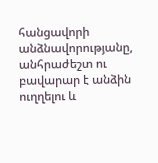հանցավորի անձնավորությանը, անհրաժեշտ ու բավարար է անձին ուղղելու և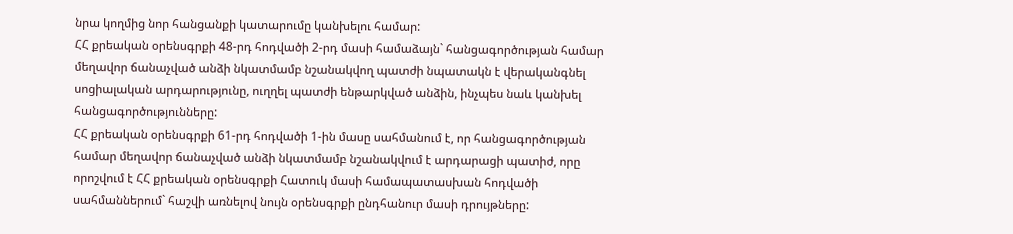նրա կողմից նոր հանցանքի կատարումը կանխելու համար:
ՀՀ քրեական օրենսգրքի 48-րդ հոդվածի 2-րդ մասի համաձայն` հանցագործության համար մեղավոր ճանաչված անձի նկատմամբ նշանակվող պատժի նպատակն է վերականգնել սոցիալական արդարությունը, ուղղել պատժի ենթարկված անձին, ինչպես նաև կանխել հանցագործությունները:
ՀՀ քրեական օրենսգրքի 61-րդ հոդվածի 1-ին մասը սահմանում է, որ հանցագործության համար մեղավոր ճանաչված անձի նկատմամբ նշանակվում է արդարացի պատիժ, որը որոշվում է ՀՀ քրեական օրենսգրքի Հատուկ մասի համապատասխան հոդվածի սահմաններում` հաշվի առնելով նույն օրենսգրքի ընդհանուր մասի դրույթները: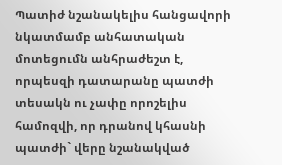Պատիժ նշանակելիս հանցավորի նկատմամբ անհատական մոտեցումն անհրաժեշտ է, որպեսզի դատարանը պատժի տեսակն ու չափը որոշելիս համոզվի, որ դրանով կհասնի պատժի` վերը նշանակված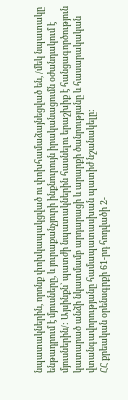նպատակներին, որոնք փոխկապակցված ու փոխհամաձայնեցված են, /մեկ նպատակը ենթադրում է մյուսները, և յուրաքանչյուրի ինքնուրույն իրականացումն օժանդակում է մյուսներին/: Այսինքն` պատժի նպատակներին հասնելու երաշխիք է հանցագործություն կատարած անձի նկատմամբ արդարացի և արարքի ծանրությանը և հասարակական վտանգավորությանը համապատասխան պատիժ նշանակելը:
ՀՀ քրեական օրենսգրքի 61-րդ հոդվածի 2-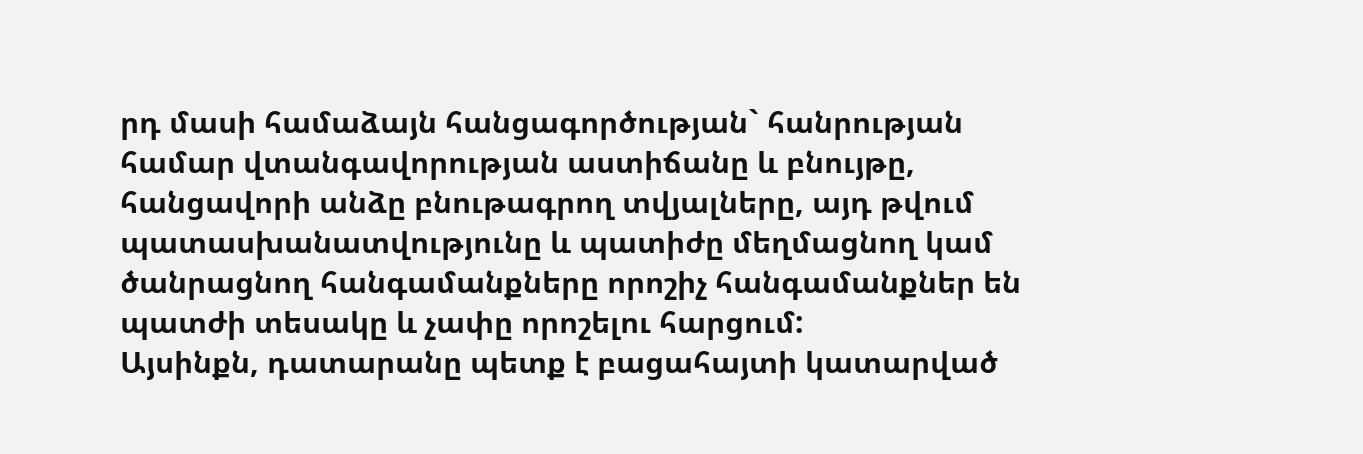րդ մասի համաձայն հանցագործության` հանրության համար վտանգավորության աստիճանը և բնույթը, հանցավորի անձը բնութագրող տվյալները, այդ թվում պատասխանատվությունը և պատիժը մեղմացնող կամ ծանրացնող հանգամանքները որոշիչ հանգամանքներ են պատժի տեսակը և չափը որոշելու հարցում:
Այսինքն, դատարանը պետք է բացահայտի կատարված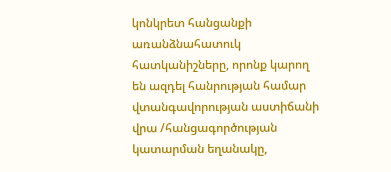կոնկրետ հանցանքի առանձնահատուկ հատկանիշները, որոնք կարող են ազդել հանրության համար վտանգավորության աստիճանի վրա /հանցագործության կատարման եղանակը,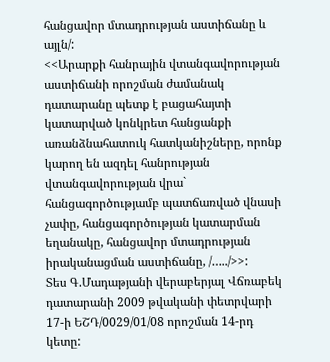հանցավոր մտադրության աստիճանը և այլն/:
<<Արարքի հանրային վտանգավորության աստիճանի որոշման ժամանակ դատարանը պետք է բացահայտի կատարված կոնկրետ հանցանքի առանձնահատուկ հատկանիշները, որոնք կարող են ազդել հանրության վտանգավորության վրա` հանցագործությամբ պատճառված վնասի չափը, հանցագործության կատարման եղանակը, հանցավոր մտադրության իրականացման աստիճանը, /…../>>:
Տես Գ.Մադաթյանի վերաբերյալ Վճռաբեկ դատարանի 2009 թվականի փետրվարի 17-ի ԵՇԴ/0029/01/08 որոշման 14-րդ կետը: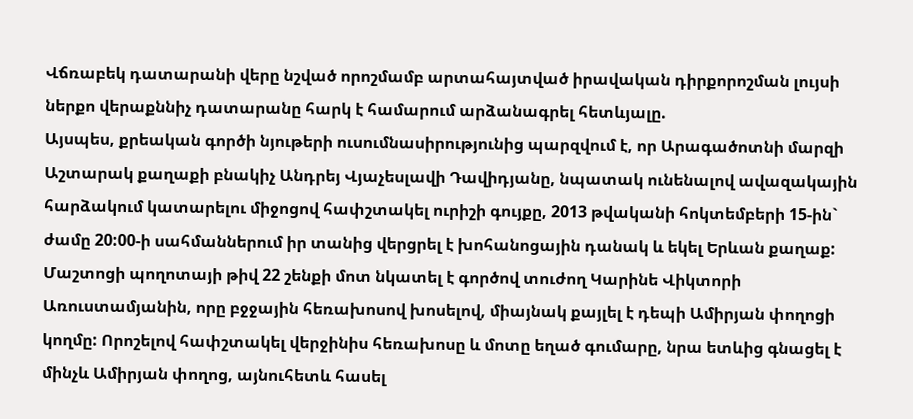Վճռաբեկ դատարանի վերը նշված որոշմամբ արտահայտված իրավական դիրքորոշման լույսի ներքո վերաքննիչ դատարանը հարկ է համարում արձանագրել հետևյալը.
Այսպես, քրեական գործի նյութերի ուսումնասիրությունից պարզվում է, որ Արագածոտնի մարզի Աշտարակ քաղաքի բնակիչ Անդրեյ Վյաչեսլավի Դավիդյանը, նպատակ ունենալով ավազակային հարձակում կատարելու միջոցով հափշտակել ուրիշի գույքը, 2013 թվականի հոկտեմբերի 15-ին` ժամը 20:00-ի սահմաններում իր տանից վերցրել է խոհանոցային դանակ և եկել Երևան քաղաք: Մաշտոցի պողոտայի թիվ 22 շենքի մոտ նկատել է գործով տուժող Կարինե Վիկտորի Առուստամյանին, որը բջջային հեռախոսով խոսելով, միայնակ քայլել է դեպի Ամիրյան փողոցի կողմը: Որոշելով հափշտակել վերջինիս հեռախոսը և մոտը եղած գումարը, նրա ետևից գնացել է մինչև Ամիրյան փողոց, այնուհետև հասել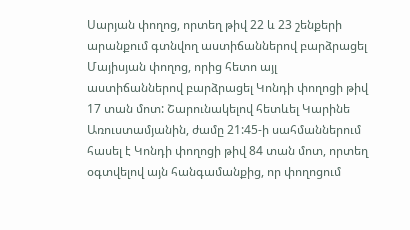Սարյան փողոց, որտեղ թիվ 22 և 23 շենքերի արանքում գտնվող աստիճաններով բարձրացել Մայիսյան փողոց, որից հետո այլ աստիճաններով բարձրացել Կոնդի փողոցի թիվ 17 տան մոտ: Շարունակելով հետևել Կարինե Առուստամյանին, ժամը 21:45-ի սահմաններում հասել է Կոնդի փողոցի թիվ 84 տան մոտ, որտեղ օգտվելով այն հանգամանքից, որ փողոցում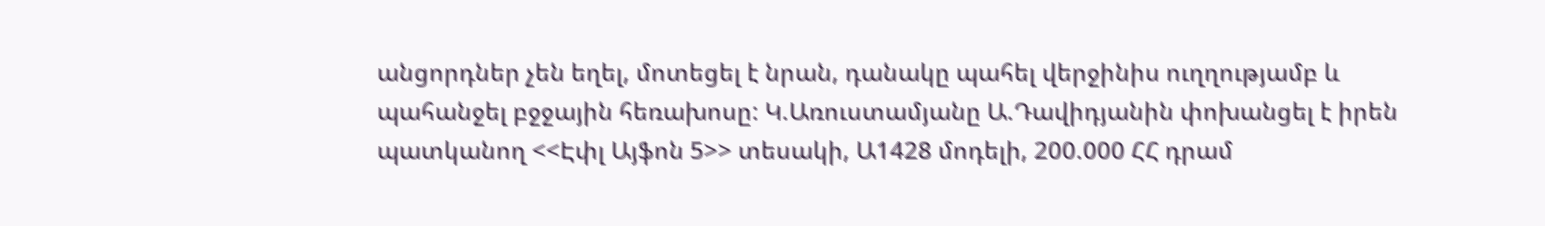անցորդներ չեն եղել, մոտեցել է նրան, դանակը պահել վերջինիս ուղղությամբ և պահանջել բջջային հեռախոսը: Կ.Առուստամյանը Ա.Դավիդյանին փոխանցել է իրեն պատկանող <<Էփլ Այֆոն 5>> տեսակի, Ա1428 մոդելի, 200.000 ՀՀ դրամ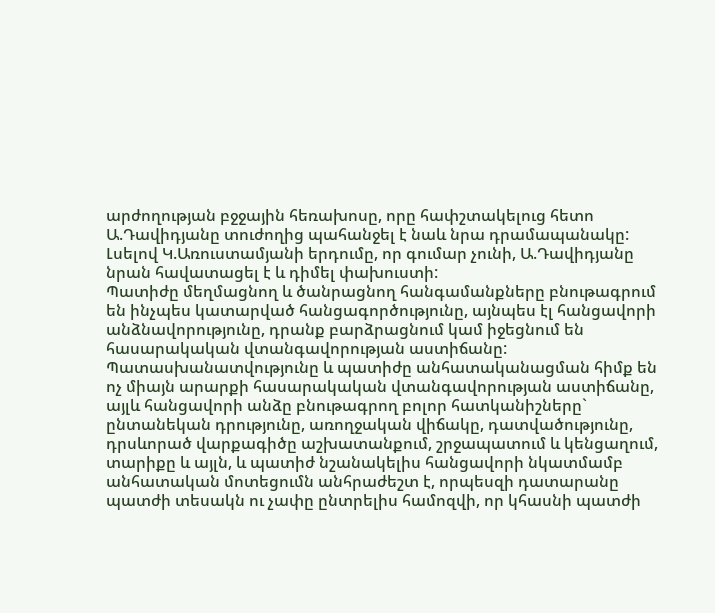արժողության բջջային հեռախոսը, որը հափշտակելուց հետո Ա.Դավիդյանը տուժողից պահանջել է նաև նրա դրամապանակը: Լսելով Կ.Առուստամյանի երդումը, որ գումար չունի, Ա.Դավիդյանը նրան հավատացել է և դիմել փախուստի:
Պատիժը մեղմացնող և ծանրացնող հանգամանքները բնութագրում են ինչպես կատարված հանցագործությունը, այնպես էլ հանցավորի անձնավորությունը, դրանք բարձրացնում կամ իջեցնում են հասարակական վտանգավորության աստիճանը:
Պատասխանատվությունը և պատիժը անհատականացման հիմք են ոչ միայն արարքի հասարակական վտանգավորության աստիճանը, այլև հանցավորի անձը բնութագրող բոլոր հատկանիշները` ընտանեկան դրությունը, առողջական վիճակը, դատվածությունը, դրսևորած վարքագիծը աշխատանքում, շրջապատում և կենցաղում, տարիքը և այլն, և պատիժ նշանակելիս հանցավորի նկատմամբ անհատական մոտեցումն անհրաժեշտ է, որպեսզի դատարանը պատժի տեսակն ու չափը ընտրելիս համոզվի, որ կհասնի պատժի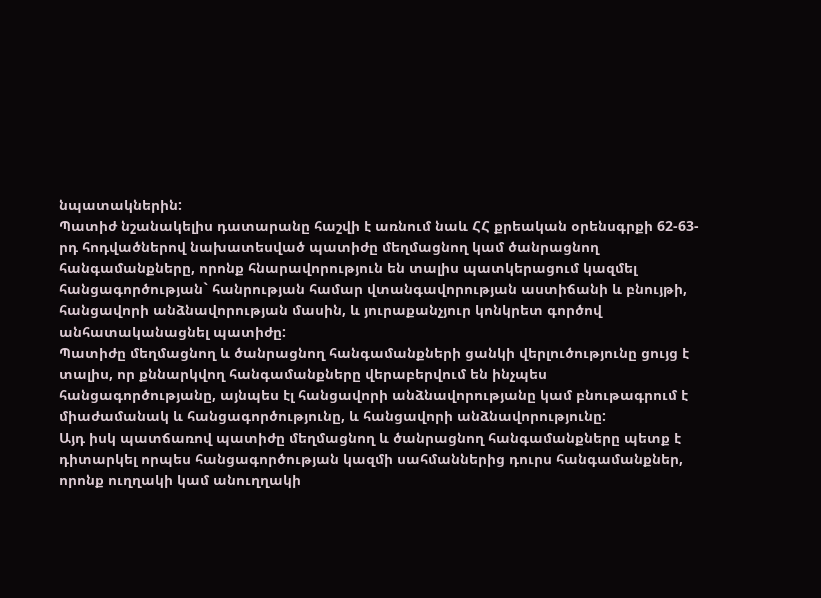նպատակներին:
Պատիժ նշանակելիս դատարանը հաշվի է առնում նաև ՀՀ քրեական օրենսգրքի 62-63-րդ հոդվածներով նախատեսված պատիժը մեղմացնող կամ ծանրացնող հանգամանքները, որոնք հնարավորություն են տալիս պատկերացում կազմել հանցագործության` հանրության համար վտանգավորության աստիճանի և բնույթի, հանցավորի անձնավորության մասին, և յուրաքանչյուր կոնկրետ գործով անհատականացնել պատիժը:
Պատիժը մեղմացնող և ծանրացնող հանգամանքների ցանկի վերլուծությունը ցույց է տալիս, որ քննարկվող հանգամանքները վերաբերվում են ինչպես հանցագործությանը, այնպես էլ հանցավորի անձնավորությանը կամ բնութագրում է միաժամանակ և հանցագործությունը, և հանցավորի անձնավորությունը:
Այդ իսկ պատճառով պատիժը մեղմացնող և ծանրացնող հանգամանքները պետք է դիտարկել որպես հանցագործության կազմի սահմաններից դուրս հանգամանքներ, որոնք ուղղակի կամ անուղղակի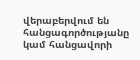վերաբերվում են հանցագործությանը կամ հանցավորի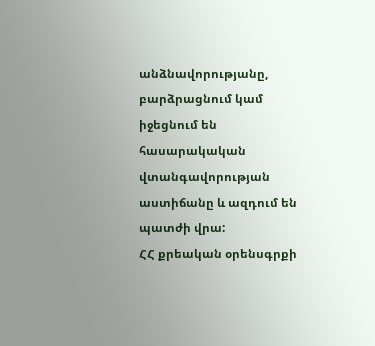անձնավորությանը, բարձրացնում կամ իջեցնում են հասարակական վտանգավորության աստիճանը և ազդում են պատժի վրա:
ՀՀ քրեական օրենսգրքի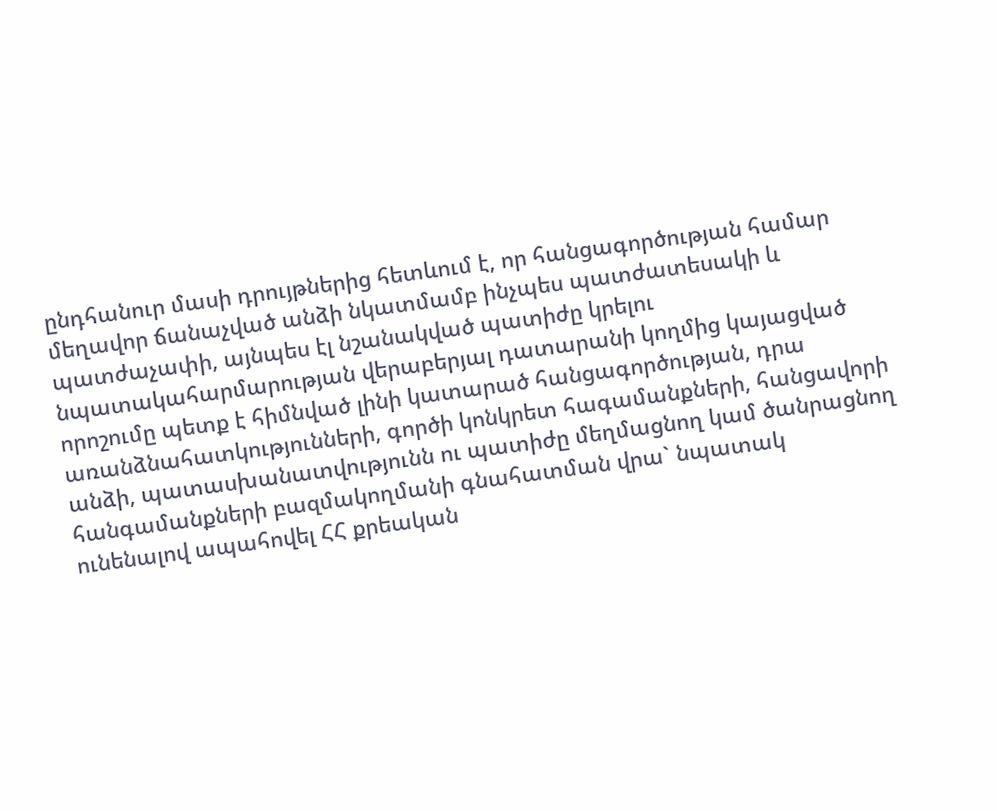ընդհանուր մասի դրույթներից հետևում է, որ հանցագործության համար մեղավոր ճանաչված անձի նկատմամբ ինչպես պատժատեսակի և պատժաչափի, այնպես էլ նշանակված պատիժը կրելու նպատակահարմարության վերաբերյալ դատարանի կողմից կայացված որոշումը պետք է հիմնված լինի կատարած հանցագործության, դրա առանձնահատկությունների, գործի կոնկրետ հագամանքների, հանցավորի անձի, պատասխանատվությունն ու պատիժը մեղմացնող կամ ծանրացնող հանգամանքների բազմակողմանի գնահատման վրա` նպատակ ունենալով ապահովել ՀՀ քրեական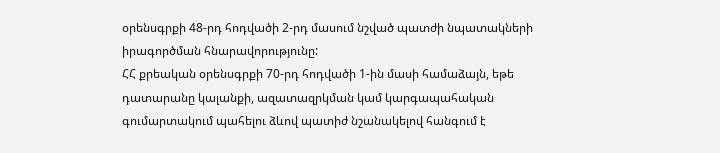օրենսգրքի 48-րդ հոդվածի 2-րդ մասում նշված պատժի նպատակների իրագործման հնարավորությունը:
ՀՀ քրեական օրենսգրքի 70-րդ հոդվածի 1-ին մասի համաձայն, եթե դատարանը կալանքի, ազատազրկման կամ կարգապահական գումարտակում պահելու ձևով պատիժ նշանակելով հանգում է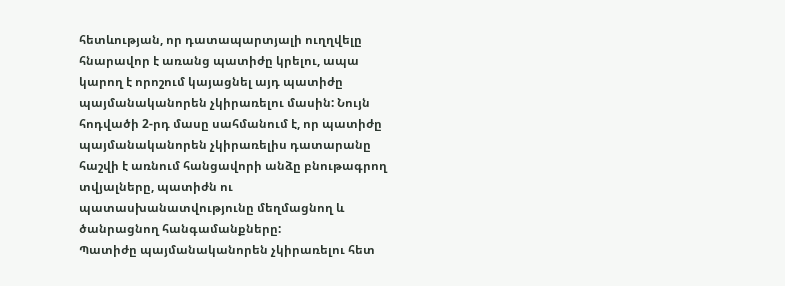հետևության, որ դատապարտյալի ուղղվելը հնարավոր է առանց պատիժը կրելու, ապա կարող է որոշում կայացնել այդ պատիժը պայմանականորեն չկիրառելու մասին: Նույն հոդվածի 2-րդ մասը սահմանում է, որ պատիժը պայմանականորեն չկիրառելիս դատարանը հաշվի է առնում հանցավորի անձը բնութագրող տվյալները, պատիժն ու պատասխանատվությունը մեղմացնող և ծանրացնող հանգամանքները:
Պատիժը պայմանականորեն չկիրառելու հետ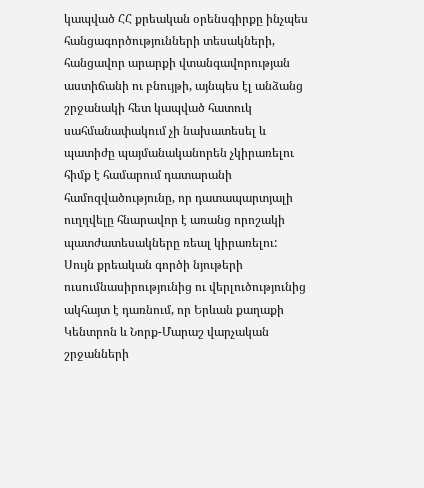կապված ՀՀ քրեական օրենսգիրքը ինչպես հանցագործությունների տեսակների, հանցավոր արարքի վտանգավորության աստիճանի ու բնույթի, այնպես էլ անձանց շրջանակի հետ կապված հատուկ սահմանափակում չի նախատեսել և պատիժը պայմանականորեն չկիրառելու հիմք է համարում դատարանի համոզվածությունը, որ դատապարտյալի ուղղվելը հնարավոր է առանց որոշակի պատժատեսակները ռեալ կիրառելու:
Սույն քրեական գործի նյութերի ուսումնասիրությունից ու վերլուծությունից ակհայտ է դառնում, որ Երևան քաղաքի Կենտրոն և Նորք-Մարաշ վարչական շրջանների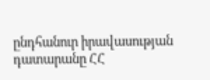ընդհանուր իրավասության դատարանը ՀՀ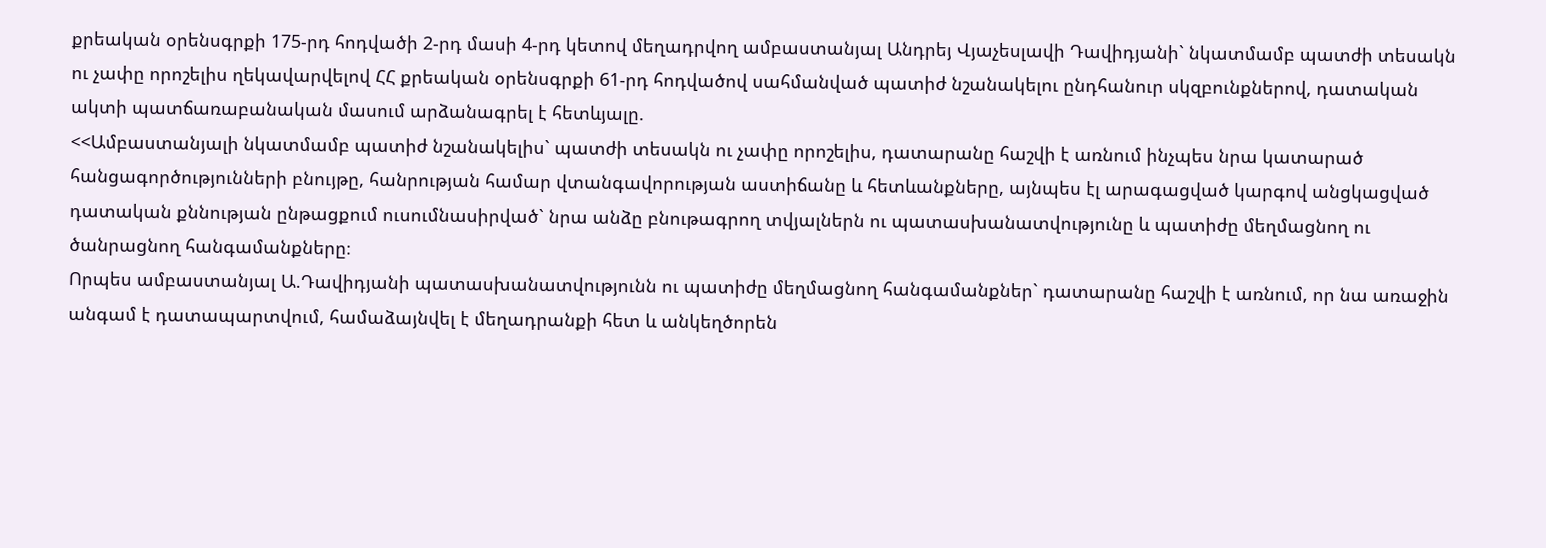քրեական օրենսգրքի 175-րդ հոդվածի 2-րդ մասի 4-րդ կետով մեղադրվող ամբաստանյալ Անդրեյ Վյաչեսլավի Դավիդյանի` նկատմամբ պատժի տեսակն ու չափը որոշելիս ղեկավարվելով ՀՀ քրեական օրենսգրքի 61-րդ հոդվածով սահմանված պատիժ նշանակելու ընդհանուր սկզբունքներով, դատական ակտի պատճառաբանական մասում արձանագրել է հետևյալը.
<<Ամբաստանյալի նկատմամբ պատիժ նշանակելիս` պատժի տեսակն ու չափը որոշելիս, դատարանը հաշվի է առնում ինչպես նրա կատարած հանցագործությունների բնույթը, հանրության համար վտանգավորության աստիճանը և հետևանքները, այնպես էլ արագացված կարգով անցկացված դատական քննության ընթացքում ուսումնասիրված` նրա անձը բնութագրող տվյալներն ու պատասխանատվությունը և պատիժը մեղմացնող ու ծանրացնող հանգամանքները։
Որպես ամբաստանյալ Ա.Դավիդյանի պատասխանատվությունն ու պատիժը մեղմացնող հանգամանքներ` դատարանը հաշվի է առնում, որ նա առաջին անգամ է դատապարտվում, համաձայնվել է մեղադրանքի հետ և անկեղծորեն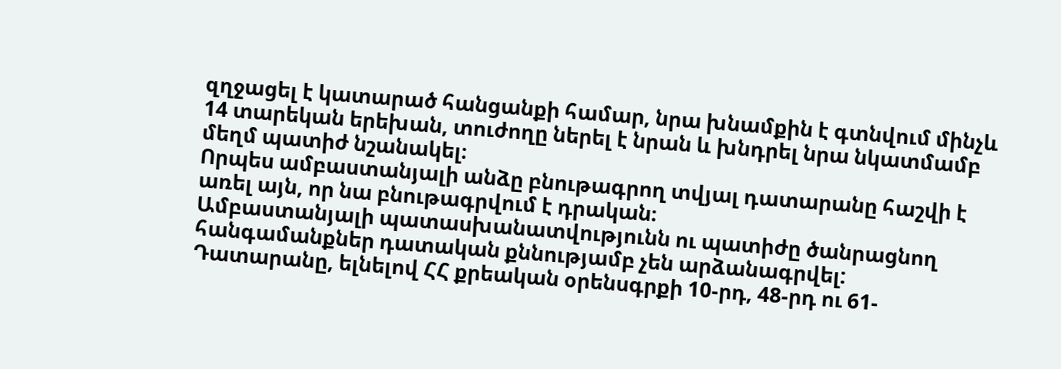զղջացել է կատարած հանցանքի համար, նրա խնամքին է գտնվում մինչև 14 տարեկան երեխան, տուժողը ներել է նրան և խնդրել նրա նկատմամբ մեղմ պատիժ նշանակել։
Որպես ամբաստանյալի անձը բնութագրող տվյալ դատարանը հաշվի է առել այն, որ նա բնութագրվում է դրական։
Ամբաստանյալի պատասխանատվությունն ու պատիժը ծանրացնող հանգամանքներ դատական քննությամբ չեն արձանագրվել:
Դատարանը, ելնելով ՀՀ քրեական օրենսգրքի 10-րդ, 48-րդ ու 61-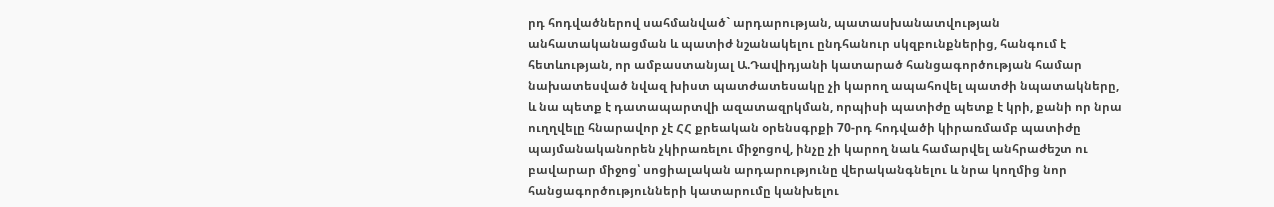րդ հոդվածներով սահմանված` արդարության, պատասխանատվության անհատականացման և պատիժ նշանակելու ընդհանուր սկզբունքներից, հանգում է հետևության, որ ամբաստանյալ Ա.Դավիդյանի կատարած հանցագործության համար նախատեսված նվազ խիստ պատժատեսակը չի կարող ապահովել պատժի նպատակները, և նա պետք է դատապարտվի ազատազրկման, որպիսի պատիժը պետք է կրի, քանի որ նրա ուղղվելը հնարավոր չէ ՀՀ քրեական օրենսգրքի 70-րդ հոդվածի կիրառմամբ պատիժը պայմանականորեն չկիրառելու միջոցով, ինչը չի կարող նաև համարվել անհրաժեշտ ու բավարար միջոց՝ սոցիալական արդարությունը վերականգնելու և նրա կողմից նոր հանցագործությունների կատարումը կանխելու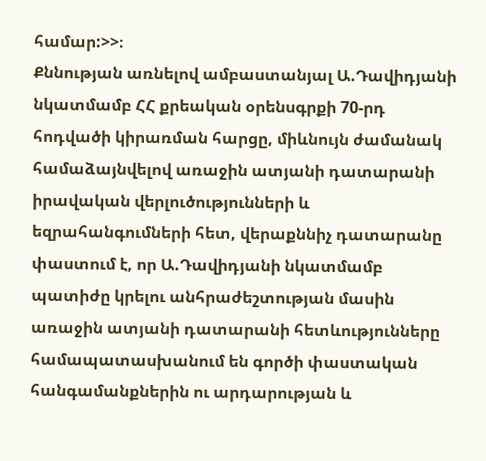համար:>>։
Քննության առնելով ամբաստանյալ Ա.Դավիդյանի նկատմամբ ՀՀ քրեական օրենսգրքի 70-րդ հոդվածի կիրառման հարցը, միևնույն ժամանակ համաձայնվելով առաջին ատյանի դատարանի իրավական վերլուծությունների և եզրահանգումների հետ, վերաքննիչ դատարանը փաստում է, որ Ա.Դավիդյանի նկատմամբ պատիժը կրելու անհրաժեշտության մասին առաջին ատյանի դատարանի հետևությունները համապատասխանում են գործի փաստական հանգամանքներին ու արդարության և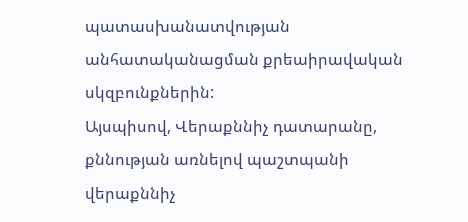պատասխանատվության անհատականացման քրեաիրավական սկզբունքներին:
Այսպիսով, Վերաքննիչ դատարանը, քննության առնելով պաշտպանի վերաքննիչ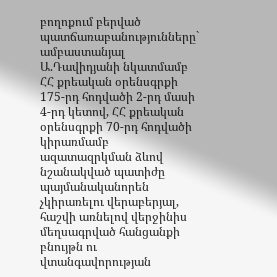բողոքում բերված պատճառաբանությունները` ամբաստանյալ Ա.Դավիդյանի նկատմամբ ՀՀ քրեական օրենսգրքի 175-րդ հոդվածի 2-րդ մասի 4-րդ կետով, ՀՀ քրեական օրենսգրքի 70-րդ հոդվածի կիրառմամբ ազատազրկման ձևով նշանակված պատիժը պայմանականորեն չկիրառելու վերաբերյալ, հաշվի առնելով վերջինիս մեղսագրված հանցանքի բնույթն ու վտանգավորության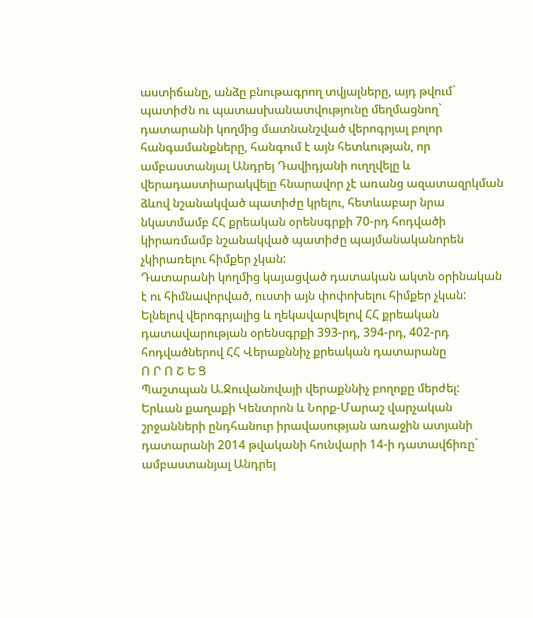աստիճանը, անձը բնութագրող տվյալները, այդ թվում` պատիժն ու պատասխանատվությունը մեղմացնող` դատարանի կողմից մատնանշված վերոգրյալ բոլոր հանգամանքները, հանգում է այն հետևության, որ ամբաստանյալ Անդրեյ Դավիդյանի ուղղվելը և վերադաստիարակվելը հնարավոր չէ առանց ազատազրկման ձևով նշանակված պատիժը կրելու, հետևաբար նրա նկատմամբ ՀՀ քրեական օրենսգրքի 70-րդ հոդվածի կիրառմամբ նշանակված պատիժը պայմանականորեն չկիրառելու հիմքեր չկան:
Դատարանի կողմից կայացված դատական ակտն օրինական է ու հիմնավորված, ուստի այն փոփոխելու հիմքեր չկան:
Ելնելով վերոգրյալից և ղեկավարվելով ՀՀ քրեական դատավարության օրենսգրքի 393-րդ, 394-րդ, 402-րդ հոդվածներով ՀՀ Վերաքննիչ քրեական դատարանը
Ո Ր Ո Շ Ե Ց
Պաշտպան Ա.Ջուվանովայի վերաքննիչ բողոքը մերժել:
Երևան քաղաքի Կենտրոն և Նորք-Մարաշ վարչական շրջանների ընդհանուր իրավասության առաջին ատյանի դատարանի 2014 թվականի հունվարի 14-ի դատավճիռը` ամբաստանյալ Անդրեյ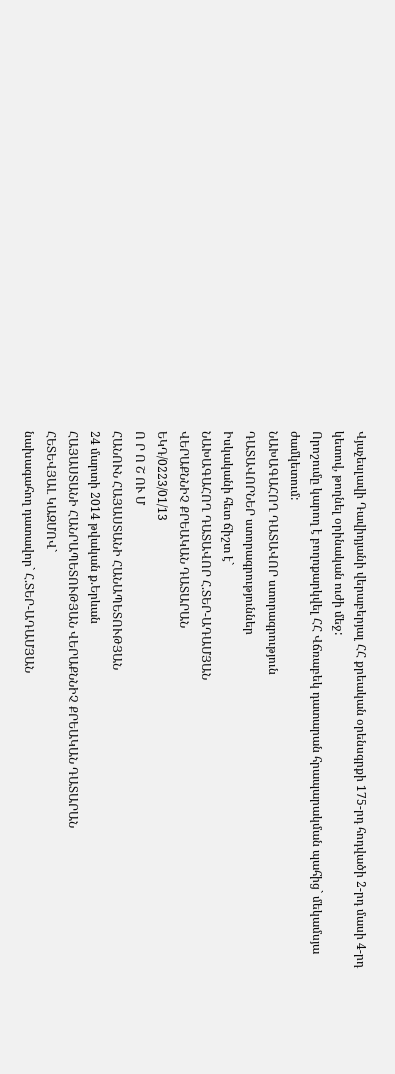Վյաչեսլավի Դավիդյանի վերաբերյալ ՀՀ քրեական օրենսգրքի 175-րդ հոդվածի 2-րդ մասի 4-րդ կետով, թողնել օրինական ուժի մեջ:
Որոշումը կարող է բողոքարկվել ՀՀ Վճռաբեկ դատարան հրապարակման պահից` մեկամսյա ժամկետում:
ՆԱԽԱԳԱՀՈՂ ԴԱՏԱՎՈՐ ստորագրություն
ԴԱՏԱՎՈՐՆԵՐ ստորագրություններ
Իսկականի հետ ճիշտ է`
ՆԱԽԱԳԱՀՈՂ ԴԱՏԱՎՈՐ Հ.ՏԵՐ-ԱԴԱՄՅԱՆ
ՎԵՐԱՔՆՆԻՉ ՔՐԵԱԿԱՆ ԴԱՏԱՐԱՆ
ԵԿԴ/0223/01/13
Ո Ր Ո Շ ՈՒ Մ
ՀԱՆՈՒՆ ՀԱՅԱՍՏԱՆԻ ՀԱՆԱՊԵՏՈՒԹՅԱՆ
24 մարտի 2014 թվական ք.Երևան
ՀԱՅԱՍՏԱՆԻ ՀԱՆՐԱՊԵՏՈՒԹՅԱՆ ՎԵՐԱՔՆՆԻՉ ՔՐԵԱԿԱՆ ԴԱՏԱՐԱՆ
ՀԵՏԵՎՅԱԼ ԿԱԶՄՈՎ`
նախագահող դատավոր` Հ.ՏԵՐ-ԱԴԱՄՅԱՆ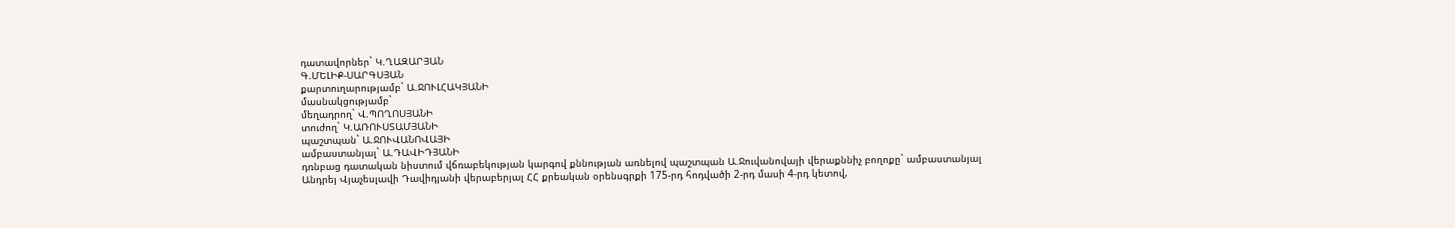դատավորներ` Կ.ՂԱԶԱՐՅԱՆ
Գ.ՄԵԼԻՔ-ՍԱՐԳՍՅԱՆ
քարտուղարությամբ` Ա.ՋՈՒԼՀԱԿՅԱՆԻ
մասնակցությամբ`
մեղադրող` Վ.ՊՈՂՈՍՅԱՆԻ
տուժող` Կ.ԱՌՈՒՍՏԱՄՅԱՆԻ
պաշտպան` Ա.ՋՈՒՎԱՆՈՎԱՅԻ
ամբաստանյալ` Ա.ԴԱՎԻԴՅԱՆԻ
դռնբաց դատական նիստում վճռաբեկության կարգով քննության առնելով պաշտպան Ա.Ջուվանովայի վերաքննիչ բողոքը` ամբաստանյալ Անդրեյ Վյաչեսլավի Դավիդյանի վերաբերյալ ՀՀ քրեական օրենսգրքի 175-րդ հոդվածի 2-րդ մասի 4-րդ կետով,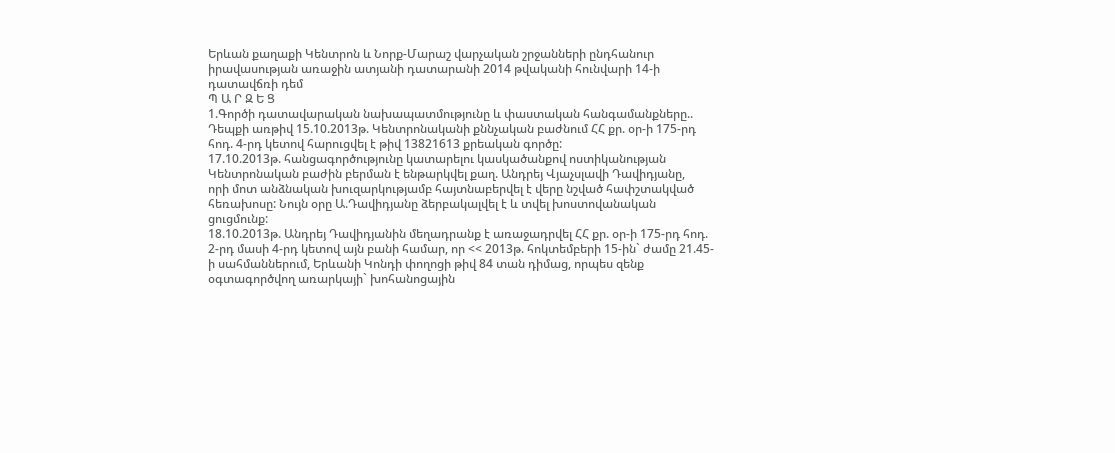Երևան քաղաքի Կենտրոն և Նորք-Մարաշ վարչական շրջանների ընդհանուր իրավասության առաջին ատյանի դատարանի 2014 թվականի հունվարի 14-ի դատավճռի դեմ
Պ Ա Ր Զ Ե Ց
1.Գործի դատավարական նախապատմությունը և փաստական հանգամանքները..
Դեպքի առթիվ 15.10.2013թ. Կենտրոնականի քննչական բաժնում ՀՀ քր. օր-ի 175-րդ հոդ. 4-րդ կետով հարուցվել է թիվ 13821613 քրեական գործը:
17.10.2013թ. հանցագործությունը կատարելու կասկածանքով ոստիկանության Կենտրոնական բաժին բերման է ենթարկվել քաղ. Անդրեյ Վյաչսլավի Դավիդյանը,
որի մոտ անձնական խուզարկությամբ հայտնաբերվել է վերը նշված հափշտակված հեռախոսը: Նույն օրը Ա.Դավիդյանը ձերբակալվել է և տվել խոստովանական ցուցմունք:
18.10.2013թ. Անդրեյ Դավիդյանին մեղադրանք է առաջադրվել ՀՀ քր. օր-ի 175-րդ հոդ. 2-րդ մասի 4-րդ կետով այն բանի համար, որ << 2013թ. հոկտեմբերի 15-ին` ժամը 21.45-ի սահմաններում, Երևանի Կոնդի փողոցի թիվ 84 տան դիմաց, որպես զենք օգտագործվող առարկայի` խոհանոցային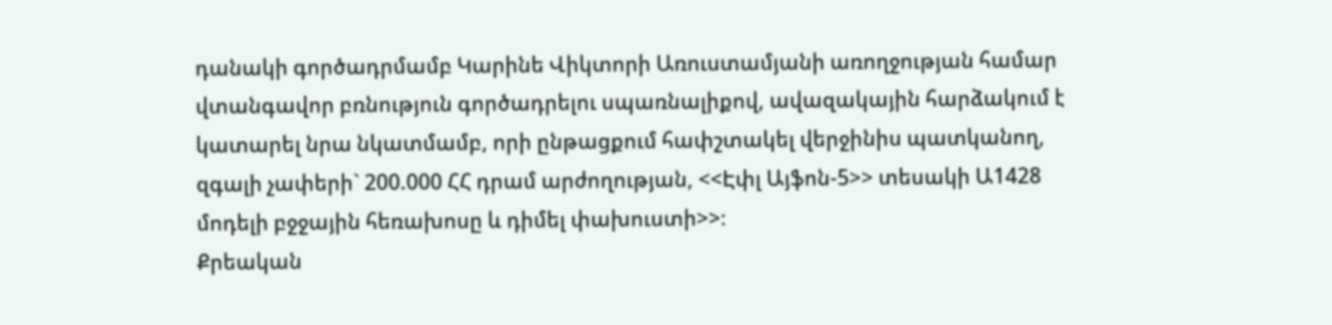դանակի գործադրմամբ Կարինե Վիկտորի Առուստամյանի առողջության համար վտանգավոր բռնություն գործադրելու սպառնալիքով, ավազակային հարձակում է կատարել նրա նկատմամբ, որի ընթացքում հափշտակել վերջինիս պատկանող, զգալի չափերի` 200.000 ՀՀ դրամ արժողության, <<Էփլ Այֆոն-5>> տեսակի Ա1428 մոդելի բջջային հեռախոսը և դիմել փախուստի>>։
Քրեական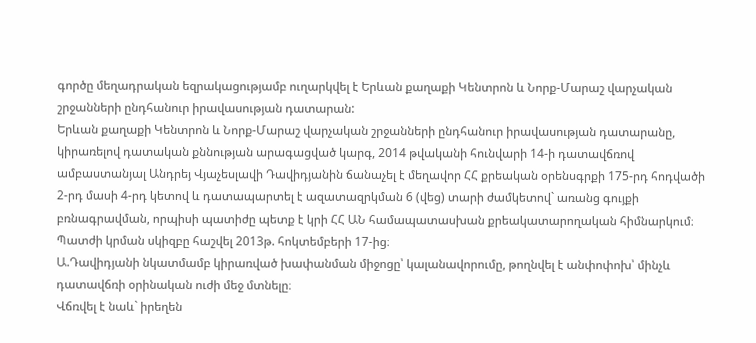գործը մեղադրական եզրակացությամբ ուղարկվել է Երևան քաղաքի Կենտրոն և Նորք-Մարաշ վարչական շրջանների ընդհանուր իրավասության դատարան:
Երևան քաղաքի Կենտրոն և Նորք-Մարաշ վարչական շրջանների ընդհանուր իրավասության դատարանը, կիրառելով դատական քննության արագացված կարգ, 2014 թվականի հունվարի 14-ի դատավճռով ամբաստանյալ Անդրեյ Վյաչեսլավի Դավիդյանին ճանաչել է մեղավոր ՀՀ քրեական օրենսգրքի 175-րդ հոդվածի 2-րդ մասի 4-րդ կետով և դատապարտել է ազատազրկման 6 (վեց) տարի ժամկետով` առանց գույքի բռնագրավման, որպիսի պատիժը պետք է կրի ՀՀ ԱՆ համապատասխան քրեակատարողական հիմնարկում։
Պատժի կրման սկիզբը հաշվել 2013թ. հոկտեմբերի 17-ից։
Ա.Դավիդյանի նկատմամբ կիրառված խափանման միջոցը՝ կալանավորումը, թողնվել է անփոփոխ՝ մինչև դատավճռի օրինական ուժի մեջ մտնելը։
Վճռվել է նաև` իրեղեն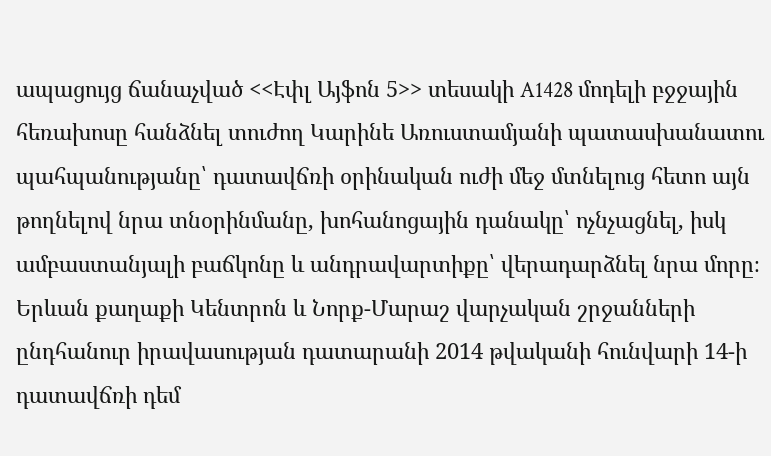ապացույց ճանաչված <<Էփլ Այֆոն 5>> տեսակի A1428 մոդելի բջջային հեռախոսը հանձնել տուժող Կարինե Առուստամյանի պատասխանատու պահպանությանը՝ դատավճռի օրինական ուժի մեջ մտնելուց հետո այն թողնելով նրա տնօրինմանը, խոհանոցային դանակը՝ ոչնչացնել, իսկ ամբաստանյալի բաճկոնը և անդրավարտիքը՝ վերադարձնել նրա մորը։
Երևան քաղաքի Կենտրոն և Նորք-Մարաշ վարչական շրջանների ընդհանուր իրավասության դատարանի 2014 թվականի հունվարի 14-ի դատավճռի դեմ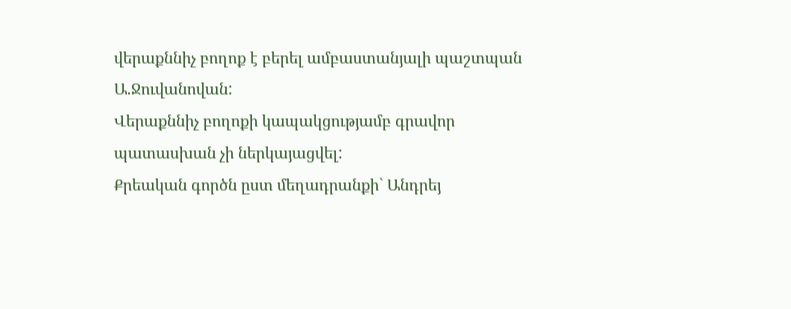վերաքննիչ բողոք է բերել ամբաստանյալի պաշտպան Ա.Ջուվանովան:
Վերաքննիչ բողոքի կապակցությամբ գրավոր պատասխան չի ներկայացվել:
Քրեական գործն ըստ մեղադրանքի` Անդրեյ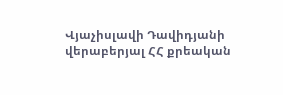Վյաչիսլավի Դավիդյանի վերաբերյալ ՀՀ քրեական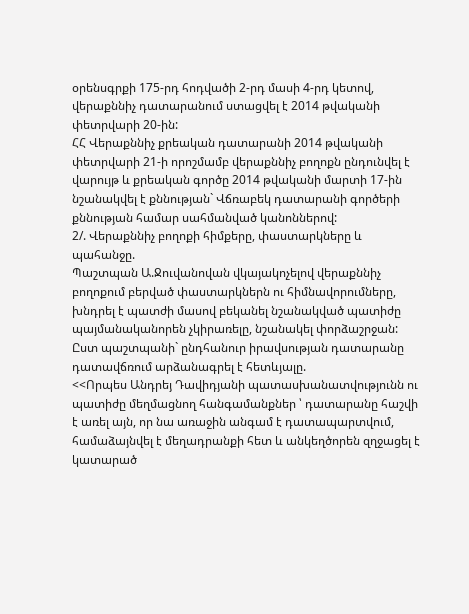օրենսգրքի 175-րդ հոդվածի 2-րդ մասի 4-րդ կետով, վերաքննիչ դատարանում ստացվել է 2014 թվականի փետրվարի 20-ին:
ՀՀ Վերաքննիչ քրեական դատարանի 2014 թվականի փետրվարի 21-ի որոշմամբ վերաքննիչ բողոքն ընդունվել է վարույթ և քրեական գործը 2014 թվականի մարտի 17-ին նշանակվել է քննության` Վճռաբեկ դատարանի գործերի քննության համար սահմանված կանոններով:
2/. Վերաքննիչ բողոքի հիմքերը, փաստարկները և պահանջը.
Պաշտպան Ա.Ջուվանովան վկայակոչելով վերաքննիչ բողոքում բերված փաստարկներն ու հիմնավորումները, խնդրել է պատժի մասով բեկանել նշանակված պատիժը պայմանականորեն չկիրառելը, նշանակել փորձաշրջան:
Ըստ պաշտպանի` ընդհանուր իրավսության դատարանը դատավճռում արձանագրել է հետևյալը.
<<Որպես Անդրեյ Դավիդյանի պատասխանատվությունն ու պատիժը մեղմացնող հանգամանքներ ՝ դատարանը հաշվի է առել այն, որ նա առաջին անգամ է դատապարտվում, համաձայնվել է մեղադրանքի հետ և անկեղծորեն զղջացել է կատարած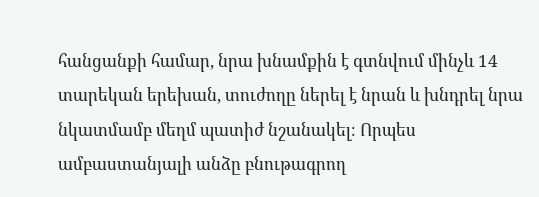հանցանքի համար, նրա խնամքին է գտնվում մինչև 14 տարեկան երեխան, տուժողը ներել է նրան և խնդրել նրա նկատմամբ մեղմ պատիժ նշանակել։ Որպես ամբաստանյալի անձը բնութագրող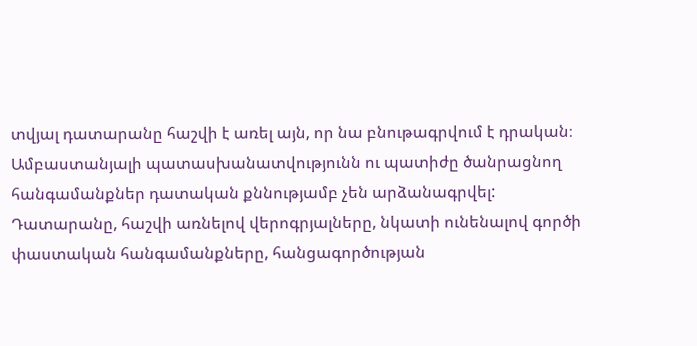տվյալ դատարանը հաշվի է առել այն, որ նա բնութագրվում է դրական։
Ամբաստանյալի պատասխանատվությունն ու պատիժը ծանրացնող հանգամանքներ դատական քննությամբ չեն արձանագրվել:
Դատարանը, հաշվի առնելով վերոգրյալները, նկատի ունենալով գործի փաստական հանգամանքները, հանցագործության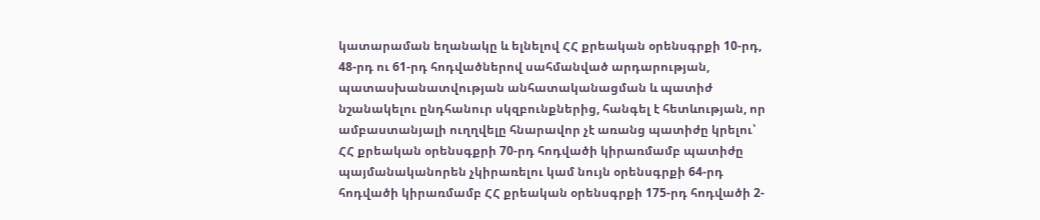կատարաման եղանակը և ելնելով ՀՀ քրեական օրենսգրքի 10-րդ, 48-րդ ու 61-րդ հոդվածներով սահմանված արդարության, պատասխանատվության անհատականացման և պատիժ նշանակելու ընդհանուր սկզբունքներից, հանգել է հետևության, որ ամբաստանյալի ուղղվելը հնարավոր չէ առանց պատիժը կրելու՝ ՀՀ քրեական օրենսգքրի 70-րդ հոդվածի կիրառմամբ պատիժը պայմանականորեն չկիրառելու կամ նույն օրենսգրքի 64-րդ հոդվածի կիրառմամբ ՀՀ քրեական օրենսգրքի 175-րդ հոդվածի 2-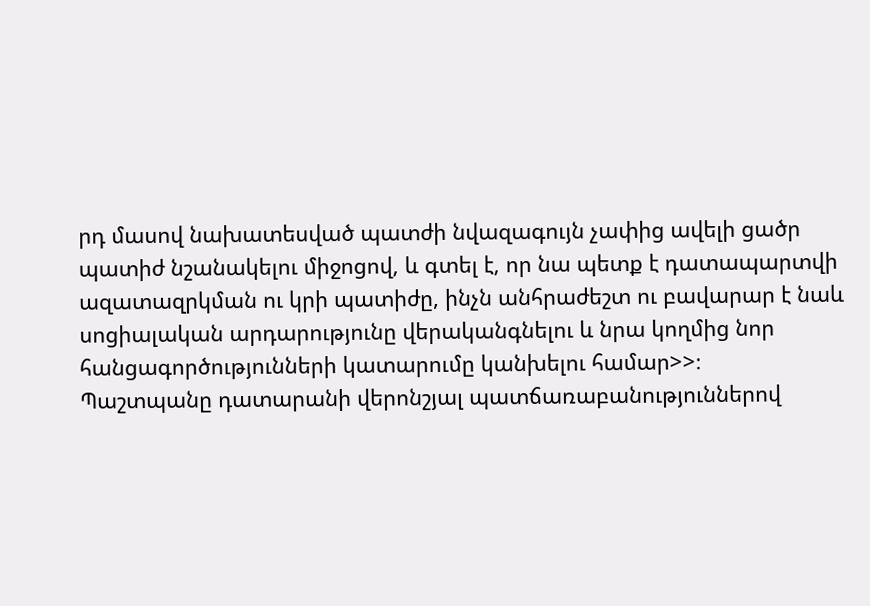րդ մասով նախատեսված պատժի նվազագույն չափից ավելի ցածր պատիժ նշանակելու միջոցով, և գտել է, որ նա պետք է դատապարտվի ազատազրկման ու կրի պատիժը, ինչն անհրաժեշտ ու բավարար է նաև սոցիալական արդարությունը վերականգնելու և նրա կողմից նոր հանցագործությունների կատարումը կանխելու համար>>։
Պաշտպանը դատարանի վերոնշյալ պատճառաբանություններով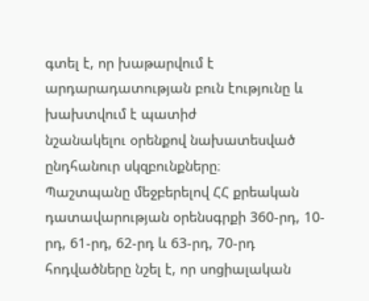գտել է, որ խաթարվում է արդարադատության բուն էությունը և խախտվում է պատիժ
նշանակելու օրենքով նախատեսված ընդհանուր սկզբունքները։
Պաշտպանը մեջբերելով ՀՀ քրեական դատավարության օրենսգրքի 360-րդ, 10-րդ, 61-րդ, 62-րդ և 63-րդ, 70-րդ հոդվածները նշել է, որ սոցիալական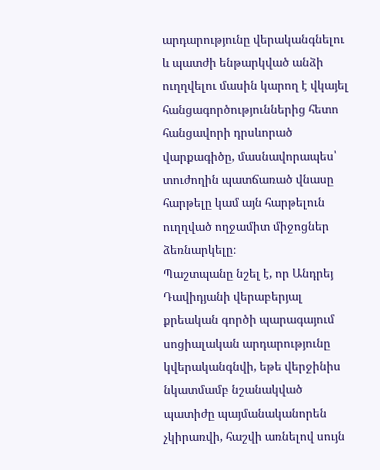արդարությունը վերականգնելու և պատժի ենթարկված անձի ուղղվելու մասին կարող է վկայել հանցագործություններից հետո հանցավորի դրսևորած վարքագիծը, մասնավորապես՝ տուժողին պատճառած վնասը հարթելը կամ այն հարթելուն ուղղված ողջամիտ միջոցներ ձեռնարկելը։
Պաշտպանը նշել է, որ Անդրեյ Դավիդյանի վերաբերյալ քրեական գործի պարագայում սոցիալական արդարությունը կվերականգնվի, եթե վերջինիս նկատմամբ նշանակված պատիժը պայմանականորեն չկիրառվի, հաշվի առնելով սույն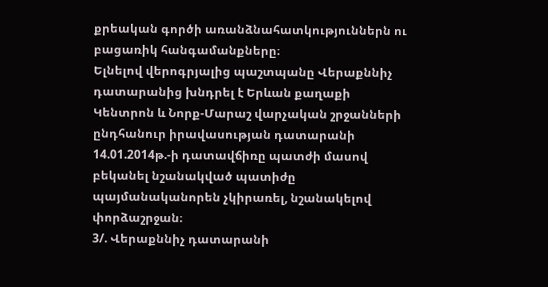քրեական գործի առանձնահատկություններն ու բացառիկ հանգամանքները։
Ելնելով վերոգրյալից պաշտպանը Վերաքննիչ դատարանից խնդրել է Երևան քաղաքի Կենտրոն և Նորք-Մարաշ վարչական շրջանների ընդհանուր իրավասության դատարանի 14.01.2014թ.-ի դատավճիռը պատժի մասով բեկանել նշանակված պատիժը պայմանականորեն չկիրառել, նշանակելով փորձաշրջան։
3/. Վերաքննիչ դատարանի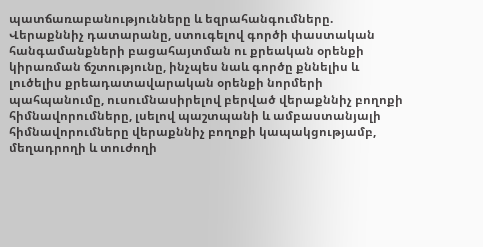պատճառաբանությունները և եզրահանգումները.
Վերաքննիչ դատարանը, ստուգելով գործի փաստական հանգամանքների բացահայտման ու քրեական օրենքի կիրառման ճշտությունը, ինչպես նաև գործը քննելիս և լուծելիս քրեադատավարական օրենքի նորմերի պահպանումը, ուսումնասիրելով բերված վերաքննիչ բողոքի հիմնավորումները, լսելով պաշտպանի և ամբաստանյալի հիմնավորումները վերաքննիչ բողոքի կապակցությամբ, մեղադրողի և տուժողի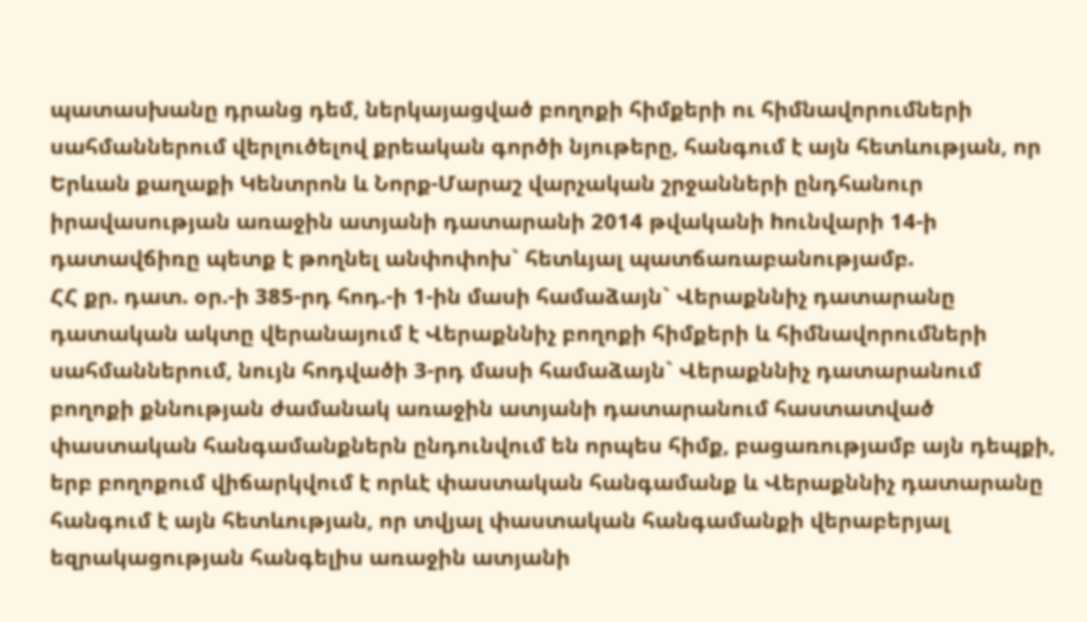պատասխանը դրանց դեմ, ներկայացված բողոքի հիմքերի ու հիմնավորումների սահմաններում վերլուծելով քրեական գործի նյութերը, հանգում է այն հետևության, որ Երևան քաղաքի Կենտրոն և Նորք-Մարաշ վարչական շրջանների ընդհանուր իրավասության առաջին ատյանի դատարանի 2014 թվականի hունվարի 14-ի դատավճիռը պետք է թողնել անփոփոխ` հետևյալ պատճառաբանությամբ.
ՀՀ քր. դատ. օր.-ի 385-րդ հոդ.-ի 1-ին մասի համաձայն` Վերաքննիչ դատարանը դատական ակտը վերանայում է Վերաքննիչ բողոքի հիմքերի և հիմնավորումների սահմաններում, նույն հոդվածի 3-րդ մասի համաձայն` Վերաքննիչ դատարանում բողոքի քննության ժամանակ առաջին ատյանի դատարանում հաստատված փաստական հանգամանքներն ընդունվում են որպես հիմք, բացառությամբ այն դեպքի, երբ բողոքում վիճարկվում է որևէ փաստական հանգամանք և Վերաքննիչ դատարանը հանգում է այն հետևության, որ տվյալ փաստական հանգամանքի վերաբերյալ եզրակացության հանգելիս առաջին ատյանի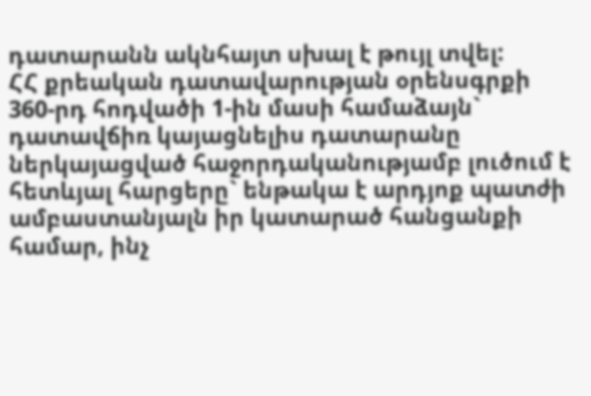դատարանն ակնհայտ սխալ է թույլ տվել:
ՀՀ քրեական դատավարության օրենսգրքի 360-րդ հոդվածի 1-ին մասի համաձայն` դատավճիռ կայացնելիս դատարանը ներկայացված հաջորդականությամբ լուծում է հետևյալ հարցերը` ենթակա է արդյոք պատժի ամբաստանյալն իր կատարած հանցանքի համար, ինչ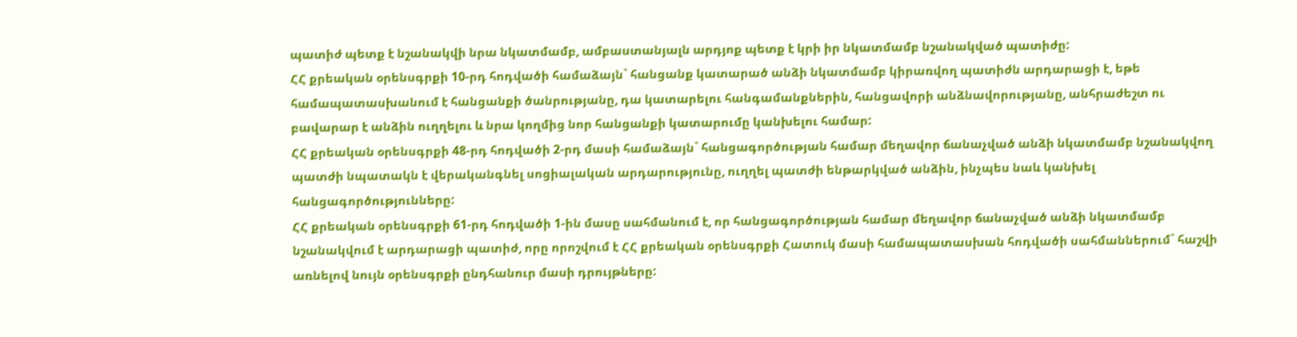պատիժ պետք է նշանակվի նրա նկատմամբ, ամբաստանյալն արդյոք պետք է կրի իր նկատմամբ նշանակված պատիժը:
ՀՀ քրեական օրենսգրքի 10-րդ հոդվածի համաձայն` հանցանք կատարած անձի նկատմամբ կիրառվող պատիժն արդարացի է, եթե համապատասխանում է հանցանքի ծանրությանը, դա կատարելու հանգամանքներին, հանցավորի անձնավորությանը, անհրաժեշտ ու բավարար է անձին ուղղելու և նրա կողմից նոր հանցանքի կատարումը կանխելու համար:
ՀՀ քրեական օրենսգրքի 48-րդ հոդվածի 2-րդ մասի համաձայն` հանցագործության համար մեղավոր ճանաչված անձի նկատմամբ նշանակվող պատժի նպատակն է վերականգնել սոցիալական արդարությունը, ուղղել պատժի ենթարկված անձին, ինչպես նաև կանխել հանցագործությունները:
ՀՀ քրեական օրենսգրքի 61-րդ հոդվածի 1-ին մասը սահմանում է, որ հանցագործության համար մեղավոր ճանաչված անձի նկատմամբ նշանակվում է արդարացի պատիժ, որը որոշվում է ՀՀ քրեական օրենսգրքի Հատուկ մասի համապատասխան հոդվածի սահմաններում` հաշվի առնելով նույն օրենսգրքի ընդհանուր մասի դրույթները: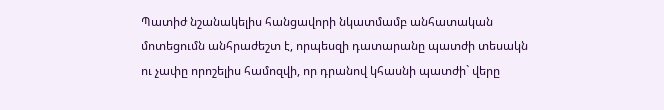Պատիժ նշանակելիս հանցավորի նկատմամբ անհատական մոտեցումն անհրաժեշտ է, որպեսզի դատարանը պատժի տեսակն ու չափը որոշելիս համոզվի, որ դրանով կհասնի պատժի` վերը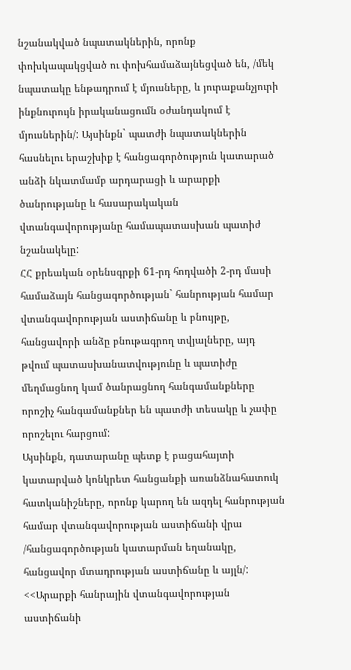նշանակված նպատակներին, որոնք փոխկապակցված ու փոխհամաձայնեցված են, /մեկ նպատակը ենթադրում է մյուսները, և յուրաքանչյուրի ինքնուրույն իրականացումն օժանդակում է մյուսներին/: Այսինքն` պատժի նպատակներին հասնելու երաշխիք է հանցագործություն կատարած անձի նկատմամբ արդարացի և արարքի ծանրությանը և հասարակական վտանգավորությանը համապատասխան պատիժ նշանակելը:
ՀՀ քրեական օրենսգրքի 61-րդ հոդվածի 2-րդ մասի համաձայն հանցագործության` հանրության համար վտանգավորության աստիճանը և բնույթը, հանցավորի անձը բնութագրող տվյալները, այդ թվում պատասխանատվությունը և պատիժը մեղմացնող կամ ծանրացնող հանգամանքները որոշիչ հանգամանքներ են պատժի տեսակը և չափը որոշելու հարցում:
Այսինքն, դատարանը պետք է բացահայտի կատարված կոնկրետ հանցանքի առանձնահատուկ հատկանիշները, որոնք կարող են ազդել հանրության համար վտանգավորության աստիճանի վրա /հանցագործության կատարման եղանակը, հանցավոր մտադրության աստիճանը և այլն/:
<<Արարքի հանրային վտանգավորության աստիճանի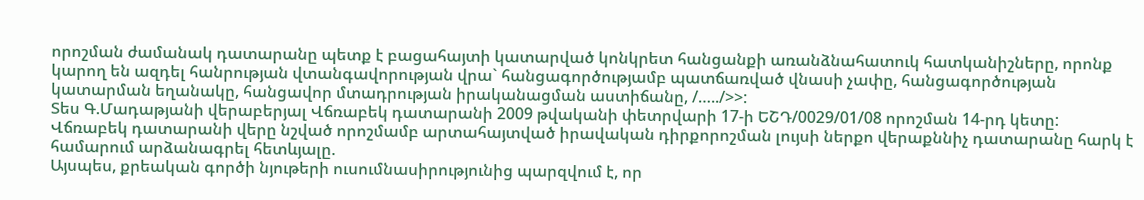որոշման ժամանակ դատարանը պետք է բացահայտի կատարված կոնկրետ հանցանքի առանձնահատուկ հատկանիշները, որոնք կարող են ազդել հանրության վտանգավորության վրա` հանցագործությամբ պատճառված վնասի չափը, հանցագործության կատարման եղանակը, հանցավոր մտադրության իրականացման աստիճանը, /…../>>:
Տես Գ.Մադաթյանի վերաբերյալ Վճռաբեկ դատարանի 2009 թվականի փետրվարի 17-ի ԵՇԴ/0029/01/08 որոշման 14-րդ կետը:
Վճռաբեկ դատարանի վերը նշված որոշմամբ արտահայտված իրավական դիրքորոշման լույսի ներքո վերաքննիչ դատարանը հարկ է համարում արձանագրել հետևյալը.
Այսպես, քրեական գործի նյութերի ուսումնասիրությունից պարզվում է, որ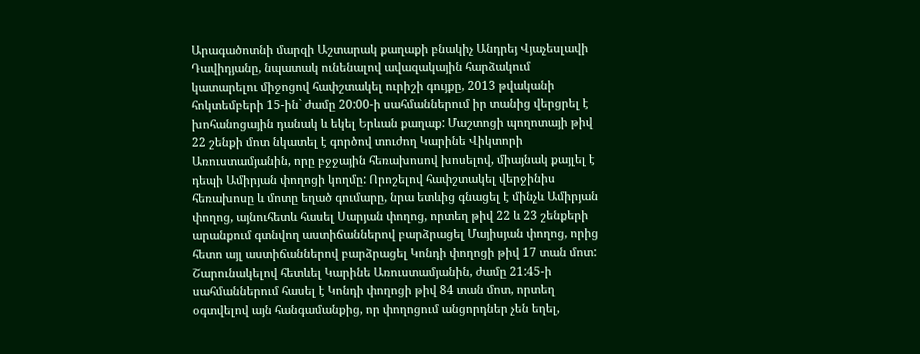Արագածոտնի մարզի Աշտարակ քաղաքի բնակիչ Անդրեյ Վյաչեսլավի Դավիդյանը, նպատակ ունենալով ավազակային հարձակում կատարելու միջոցով հափշտակել ուրիշի գույքը, 2013 թվականի հոկտեմբերի 15-ին` ժամը 20:00-ի սահմաններում իր տանից վերցրել է խոհանոցային դանակ և եկել Երևան քաղաք: Մաշտոցի պողոտայի թիվ 22 շենքի մոտ նկատել է գործով տուժող Կարինե Վիկտորի Առուստամյանին, որը բջջային հեռախոսով խոսելով, միայնակ քայլել է դեպի Ամիրյան փողոցի կողմը: Որոշելով հափշտակել վերջինիս հեռախոսը և մոտը եղած գումարը, նրա ետևից գնացել է մինչև Ամիրյան փողոց, այնուհետև հասել Սարյան փողոց, որտեղ թիվ 22 և 23 շենքերի արանքում գտնվող աստիճաններով բարձրացել Մայիսյան փողոց, որից հետո այլ աստիճաններով բարձրացել Կոնդի փողոցի թիվ 17 տան մոտ: Շարունակելով հետևել Կարինե Առուստամյանին, ժամը 21:45-ի սահմաններում հասել է Կոնդի փողոցի թիվ 84 տան մոտ, որտեղ օգտվելով այն հանգամանքից, որ փողոցում անցորդներ չեն եղել,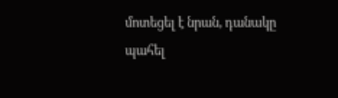մոտեցել է նրան, դանակը պահել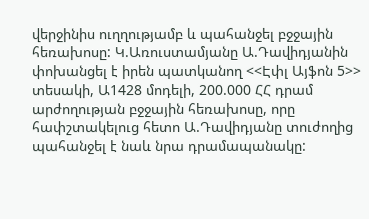վերջինիս ուղղությամբ և պահանջել բջջային հեռախոսը: Կ.Առուստամյանը Ա.Դավիդյանին փոխանցել է իրեն պատկանող <<Էփլ Այֆոն 5>> տեսակի, Ա1428 մոդելի, 200.000 ՀՀ դրամ արժողության բջջային հեռախոսը, որը հափշտակելուց հետո Ա.Դավիդյանը տուժողից պահանջել է նաև նրա դրամապանակը: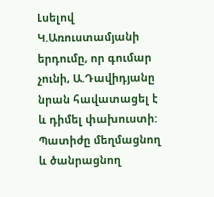Լսելով Կ.Առուստամյանի երդումը, որ գումար չունի, Ա.Դավիդյանը նրան հավատացել է և դիմել փախուստի:
Պատիժը մեղմացնող և ծանրացնող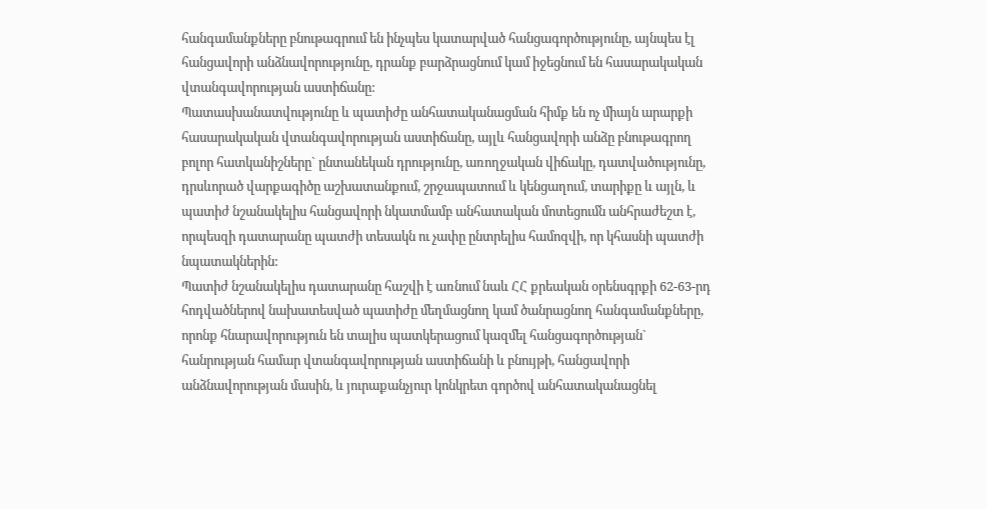հանգամանքները բնութագրում են ինչպես կատարված հանցագործությունը, այնպես էլ հանցավորի անձնավորությունը, դրանք բարձրացնում կամ իջեցնում են հասարակական վտանգավորության աստիճանը:
Պատասխանատվությունը և պատիժը անհատականացման հիմք են ոչ միայն արարքի հասարակական վտանգավորության աստիճանը, այլև հանցավորի անձը բնութագրող բոլոր հատկանիշները` ընտանեկան դրությունը, առողջական վիճակը, դատվածությունը, դրսևորած վարքագիծը աշխատանքում, շրջապատում և կենցաղում, տարիքը և այլն, և պատիժ նշանակելիս հանցավորի նկատմամբ անհատական մոտեցումն անհրաժեշտ է, որպեսզի դատարանը պատժի տեսակն ու չափը ընտրելիս համոզվի, որ կհասնի պատժի նպատակներին:
Պատիժ նշանակելիս դատարանը հաշվի է առնում նաև ՀՀ քրեական օրենսգրքի 62-63-րդ հոդվածներով նախատեսված պատիժը մեղմացնող կամ ծանրացնող հանգամանքները, որոնք հնարավորություն են տալիս պատկերացում կազմել հանցագործության` հանրության համար վտանգավորության աստիճանի և բնույթի, հանցավորի անձնավորության մասին, և յուրաքանչյուր կոնկրետ գործով անհատականացնել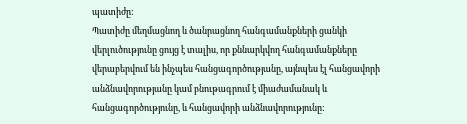պատիժը:
Պատիժը մեղմացնող և ծանրացնող հանգամանքների ցանկի վերլուծությունը ցույց է տալիս, որ քննարկվող հանգամանքները վերաբերվում են ինչպես հանցագործությանը, այնպես էլ հանցավորի անձնավորությանը կամ բնութագրում է միաժամանակ և հանցագործությունը, և հանցավորի անձնավորությունը: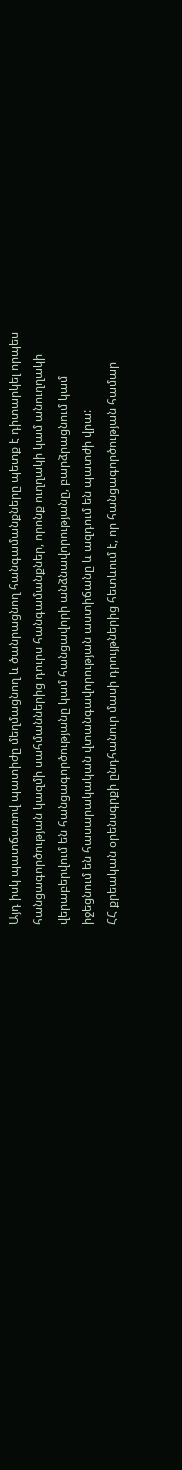Այդ իսկ պատճառով պատիժը մեղմացնող և ծանրացնող հանգամանքները պետք է դիտարկել որպես հանցագործության կազմի սահմաններից դուրս հանգամանքներ, որոնք ուղղակի կամ անուղղակի վերաբերվում են հանցագործությանը կամ հանցավորի անձնավորությանը, բարձրացնում կամ իջեցնում են հասարակական վտանգավորության աստիճանը և ազդում են պատժի վրա:
ՀՀ քրեական օրենսգրքի ընդհանուր մասի դրույթներից հետևում է, որ հանցագործության համար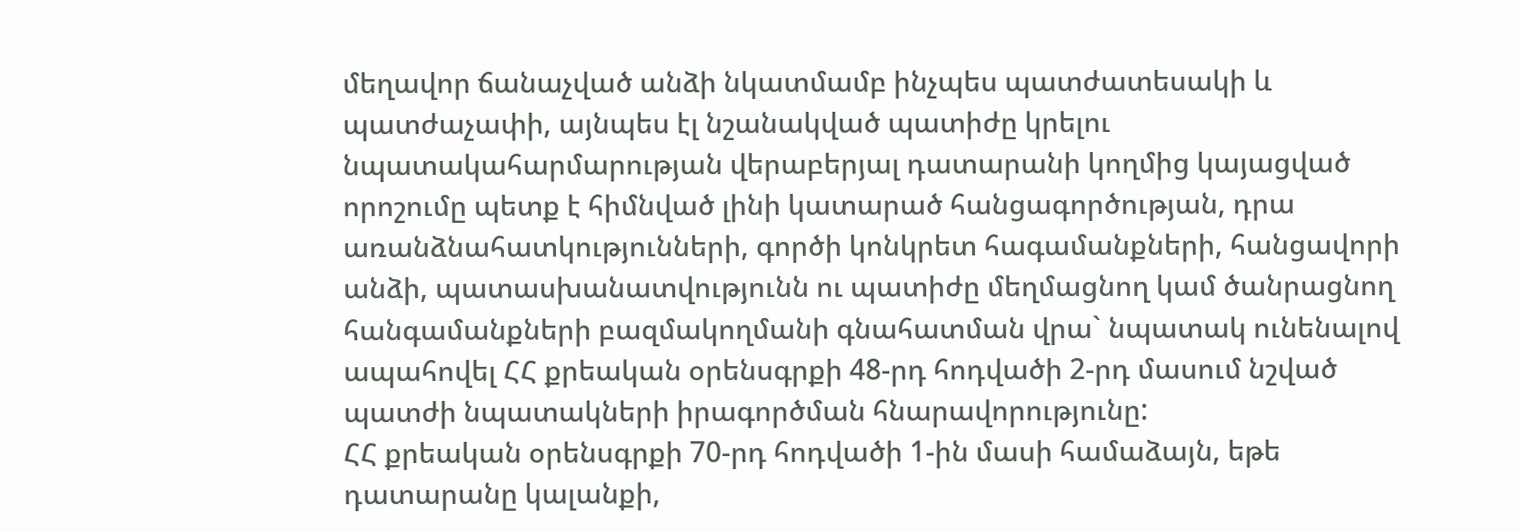մեղավոր ճանաչված անձի նկատմամբ ինչպես պատժատեսակի և պատժաչափի, այնպես էլ նշանակված պատիժը կրելու նպատակահարմարության վերաբերյալ դատարանի կողմից կայացված որոշումը պետք է հիմնված լինի կատարած հանցագործության, դրա առանձնահատկությունների, գործի կոնկրետ հագամանքների, հանցավորի անձի, պատասխանատվությունն ու պատիժը մեղմացնող կամ ծանրացնող հանգամանքների բազմակողմանի գնահատման վրա` նպատակ ունենալով ապահովել ՀՀ քրեական օրենսգրքի 48-րդ հոդվածի 2-րդ մասում նշված պատժի նպատակների իրագործման հնարավորությունը:
ՀՀ քրեական օրենսգրքի 70-րդ հոդվածի 1-ին մասի համաձայն, եթե դատարանը կալանքի,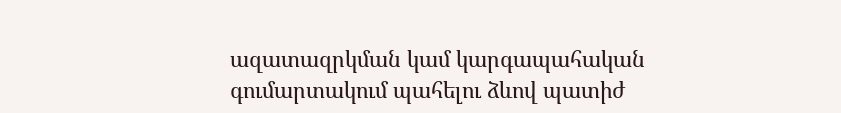ազատազրկման կամ կարգապահական գումարտակում պահելու ձևով պատիժ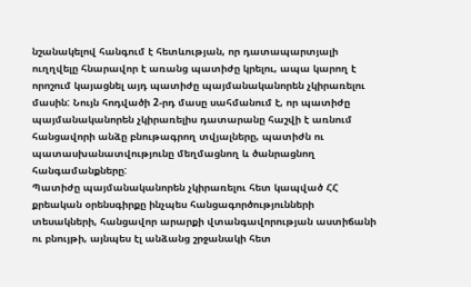նշանակելով հանգում է հետևության, որ դատապարտյալի ուղղվելը հնարավոր է առանց պատիժը կրելու, ապա կարող է որոշում կայացնել այդ պատիժը պայմանականորեն չկիրառելու մասին: Նույն հոդվածի 2-րդ մասը սահմանում է, որ պատիժը պայմանականորեն չկիրառելիս դատարանը հաշվի է առնում հանցավորի անձը բնութագրող տվյալները, պատիժն ու պատասխանատվությունը մեղմացնող և ծանրացնող հանգամանքները:
Պատիժը պայմանականորեն չկիրառելու հետ կապված ՀՀ քրեական օրենսգիրքը ինչպես հանցագործությունների տեսակների, հանցավոր արարքի վտանգավորության աստիճանի ու բնույթի, այնպես էլ անձանց շրջանակի հետ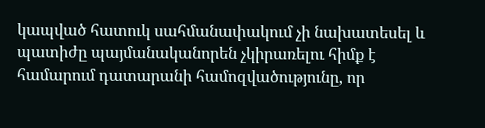կապված հատուկ սահմանափակում չի նախատեսել և պատիժը պայմանականորեն չկիրառելու հիմք է համարում դատարանի համոզվածությունը, որ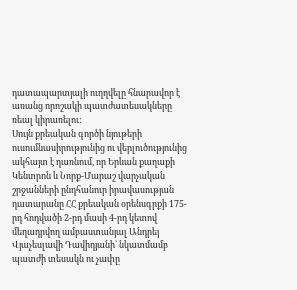դատապարտյալի ուղղվելը հնարավոր է առանց որոշակի պատժատեսակները ռեալ կիրառելու:
Սույն քրեական գործի նյութերի ուսումնասիրությունից ու վերլուծությունից ակհայտ է դառնում, որ Երևան քաղաքի Կենտրոն և Նորք-Մարաշ վարչական շրջանների ընդհանուր իրավասության դատարանը ՀՀ քրեական օրենսգրքի 175-րդ հոդվածի 2-րդ մասի 4-րդ կետով մեղադրվող ամբաստանյալ Անդրեյ Վյաչեսլավի Դավիդյանի` նկատմամբ պատժի տեսակն ու չափը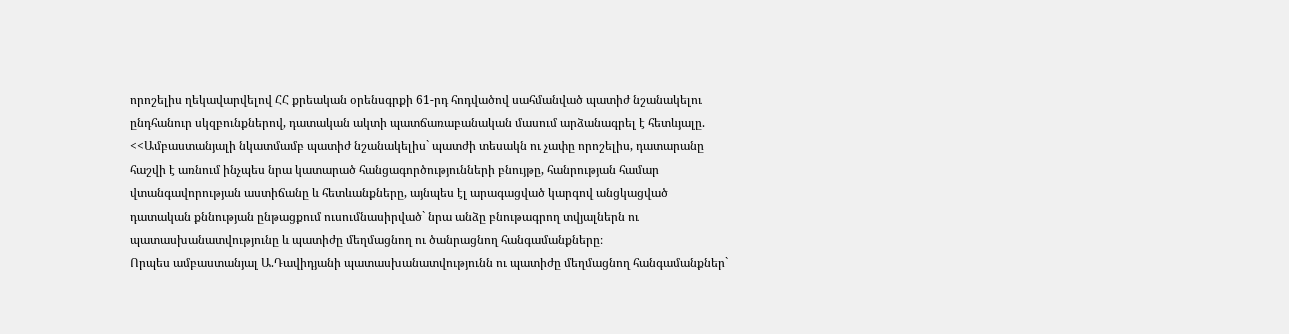որոշելիս ղեկավարվելով ՀՀ քրեական օրենսգրքի 61-րդ հոդվածով սահմանված պատիժ նշանակելու ընդհանուր սկզբունքներով, դատական ակտի պատճառաբանական մասում արձանագրել է հետևյալը.
<<Ամբաստանյալի նկատմամբ պատիժ նշանակելիս` պատժի տեսակն ու չափը որոշելիս, դատարանը հաշվի է առնում ինչպես նրա կատարած հանցագործությունների բնույթը, հանրության համար վտանգավորության աստիճանը և հետևանքները, այնպես էլ արագացված կարգով անցկացված դատական քննության ընթացքում ուսումնասիրված` նրա անձը բնութագրող տվյալներն ու պատասխանատվությունը և պատիժը մեղմացնող ու ծանրացնող հանգամանքները։
Որպես ամբաստանյալ Ա.Դավիդյանի պատասխանատվությունն ու պատիժը մեղմացնող հանգամանքներ`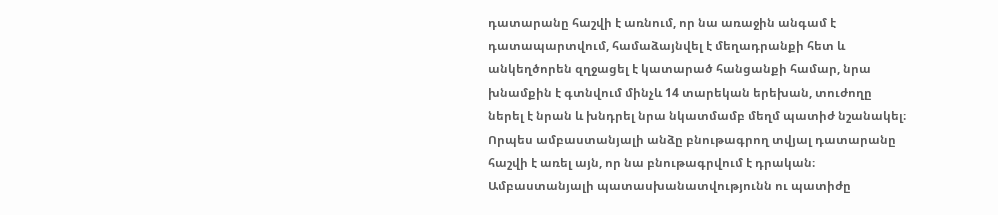դատարանը հաշվի է առնում, որ նա առաջին անգամ է դատապարտվում, համաձայնվել է մեղադրանքի հետ և անկեղծորեն զղջացել է կատարած հանցանքի համար, նրա խնամքին է գտնվում մինչև 14 տարեկան երեխան, տուժողը ներել է նրան և խնդրել նրա նկատմամբ մեղմ պատիժ նշանակել։
Որպես ամբաստանյալի անձը բնութագրող տվյալ դատարանը հաշվի է առել այն, որ նա բնութագրվում է դրական։
Ամբաստանյալի պատասխանատվությունն ու պատիժը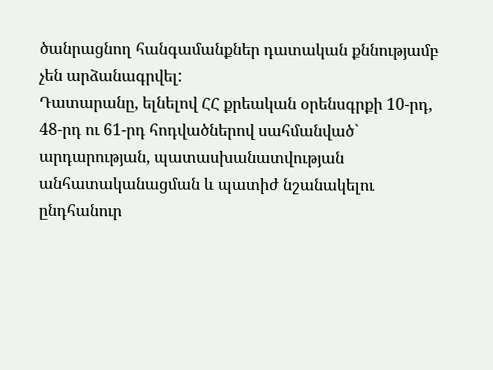ծանրացնող հանգամանքներ դատական քննությամբ չեն արձանագրվել:
Դատարանը, ելնելով ՀՀ քրեական օրենսգրքի 10-րդ, 48-րդ ու 61-րդ հոդվածներով սահմանված` արդարության, պատասխանատվության անհատականացման և պատիժ նշանակելու ընդհանուր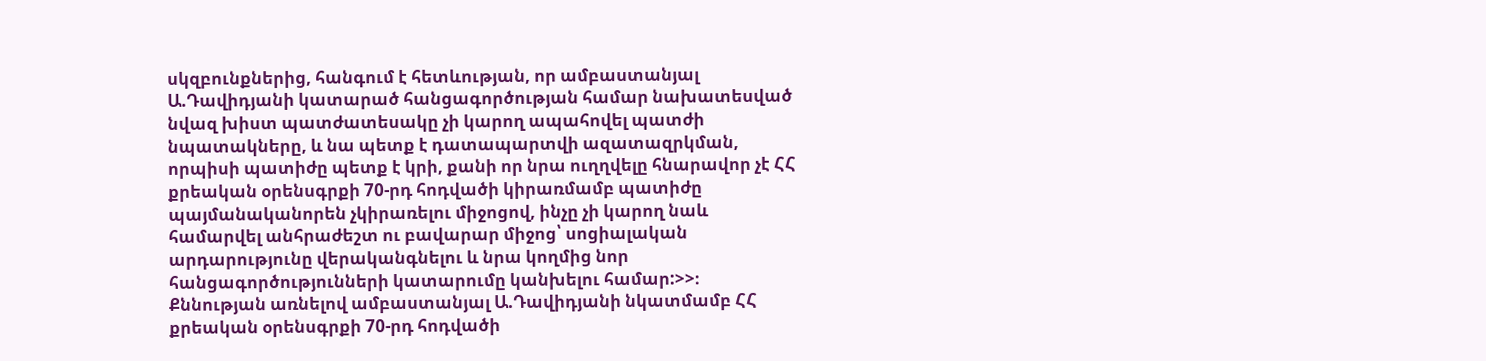սկզբունքներից, հանգում է հետևության, որ ամբաստանյալ Ա.Դավիդյանի կատարած հանցագործության համար նախատեսված նվազ խիստ պատժատեսակը չի կարող ապահովել պատժի նպատակները, և նա պետք է դատապարտվի ազատազրկման, որպիսի պատիժը պետք է կրի, քանի որ նրա ուղղվելը հնարավոր չէ ՀՀ քրեական օրենսգրքի 70-րդ հոդվածի կիրառմամբ պատիժը պայմանականորեն չկիրառելու միջոցով, ինչը չի կարող նաև համարվել անհրաժեշտ ու բավարար միջոց՝ սոցիալական արդարությունը վերականգնելու և նրա կողմից նոր հանցագործությունների կատարումը կանխելու համար:>>։
Քննության առնելով ամբաստանյալ Ա.Դավիդյանի նկատմամբ ՀՀ քրեական օրենսգրքի 70-րդ հոդվածի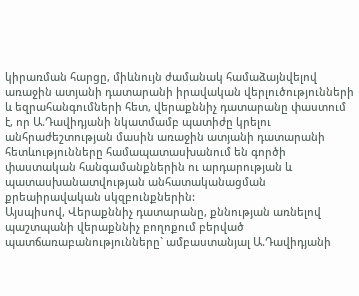կիրառման հարցը, միևնույն ժամանակ համաձայնվելով առաջին ատյանի դատարանի իրավական վերլուծությունների և եզրահանգումների հետ, վերաքննիչ դատարանը փաստում է, որ Ա.Դավիդյանի նկատմամբ պատիժը կրելու անհրաժեշտության մասին առաջին ատյանի դատարանի հետևությունները համապատասխանում են գործի փաստական հանգամանքներին ու արդարության և պատասխանատվության անհատականացման քրեաիրավական սկզբունքներին:
Այսպիսով, Վերաքննիչ դատարանը, քննության առնելով պաշտպանի վերաքննիչ բողոքում բերված պատճառաբանությունները` ամբաստանյալ Ա.Դավիդյանի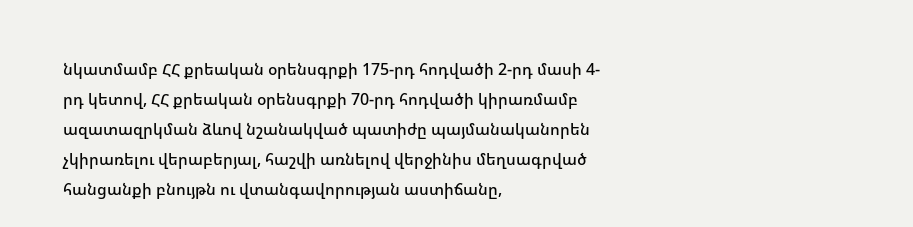նկատմամբ ՀՀ քրեական օրենսգրքի 175-րդ հոդվածի 2-րդ մասի 4-րդ կետով, ՀՀ քրեական օրենսգրքի 70-րդ հոդվածի կիրառմամբ ազատազրկման ձևով նշանակված պատիժը պայմանականորեն չկիրառելու վերաբերյալ, հաշվի առնելով վերջինիս մեղսագրված հանցանքի բնույթն ու վտանգավորության աստիճանը,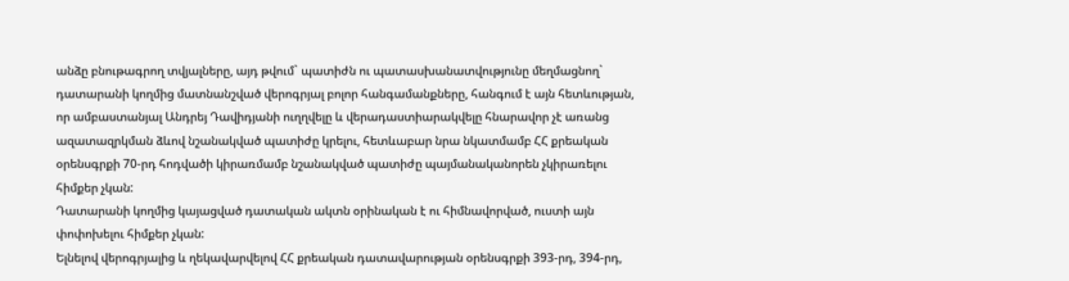անձը բնութագրող տվյալները, այդ թվում` պատիժն ու պատասխանատվությունը մեղմացնող` դատարանի կողմից մատնանշված վերոգրյալ բոլոր հանգամանքները, հանգում է այն հետևության, որ ամբաստանյալ Անդրեյ Դավիդյանի ուղղվելը և վերադաստիարակվելը հնարավոր չէ առանց ազատազրկման ձևով նշանակված պատիժը կրելու, հետևաբար նրա նկատմամբ ՀՀ քրեական օրենսգրքի 70-րդ հոդվածի կիրառմամբ նշանակված պատիժը պայմանականորեն չկիրառելու հիմքեր չկան:
Դատարանի կողմից կայացված դատական ակտն օրինական է ու հիմնավորված, ուստի այն փոփոխելու հիմքեր չկան:
Ելնելով վերոգրյալից և ղեկավարվելով ՀՀ քրեական դատավարության օրենսգրքի 393-րդ, 394-րդ,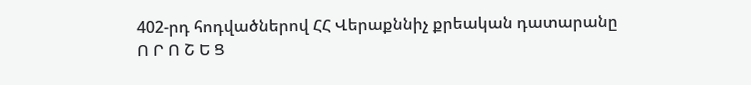402-րդ հոդվածներով ՀՀ Վերաքննիչ քրեական դատարանը
Ո Ր Ո Շ Ե Ց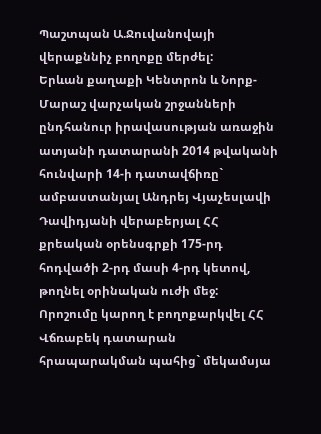Պաշտպան Ա.Ջուվանովայի վերաքննիչ բողոքը մերժել:
Երևան քաղաքի Կենտրոն և Նորք-Մարաշ վարչական շրջանների ընդհանուր իրավասության առաջին ատյանի դատարանի 2014 թվականի հունվարի 14-ի դատավճիռը` ամբաստանյալ Անդրեյ Վյաչեսլավի Դավիդյանի վերաբերյալ ՀՀ քրեական օրենսգրքի 175-րդ հոդվածի 2-րդ մասի 4-րդ կետով, թողնել օրինական ուժի մեջ:
Որոշումը կարող է բողոքարկվել ՀՀ Վճռաբեկ դատարան հրապարակման պահից` մեկամսյա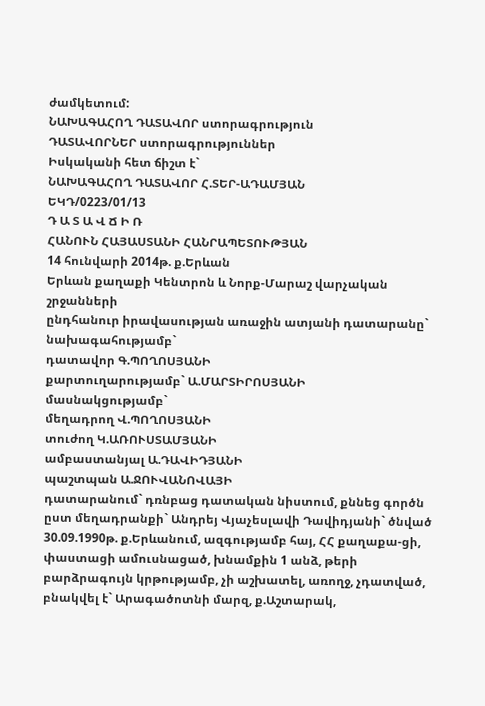ժամկետում:
ՆԱԽԱԳԱՀՈՂ ԴԱՏԱՎՈՐ ստորագրություն
ԴԱՏԱՎՈՐՆԵՐ ստորագրություններ
Իսկականի հետ ճիշտ է`
ՆԱԽԱԳԱՀՈՂ ԴԱՏԱՎՈՐ Հ.ՏԵՐ-ԱԴԱՄՅԱՆ
ԵԿԴ/0223/01/13
Դ Ա Տ Ա Վ Ճ Ի Ռ
ՀԱՆՈՒՆ ՀԱՅԱՍՏԱՆԻ ՀԱՆՐԱՊԵՏՈՒԹՅԱՆ
14 հունվարի 2014թ. ք.Երևան
Երևան քաղաքի Կենտրոն և Նորք-Մարաշ վարչական շրջանների
ընդհանուր իրավասության առաջին ատյանի դատարանը`
նախագահությամբ`
դատավոր Գ.ՊՈՂՈՍՅԱՆԻ
քարտուղարությամբ` Ա.ՄԱՐՏԻՐՈՍՅԱՆԻ
մասնակցությամբ`
մեղադրող Վ.ՊՈՂՈՍՅԱՆԻ
տուժող Կ.ԱՌՈՒՍՏԱՄՅԱՆԻ
ամբաստանյալ Ա.ԴԱՎԻԴՅԱՆԻ
պաշտպան Ա.ՋՈՒՎԱՆՈՎԱՅԻ
դատարանում` դռնբաց դատական նիստում, քննեց գործն ըստ մեղադրանքի` Անդրեյ Վյաչեսլավի Դավիդյանի` ծնված 30.09.1990թ. ք.Երևանում, ազգությամբ հայ, ՀՀ քաղաքա-ցի, փաստացի ամուսնացած, խնամքին 1 անձ, թերի բարձրագույն կրթությամբ, չի աշխատել, առողջ, չդատված, բնակվել է` Արագածոտնի մարզ, ք.Աշտարակ,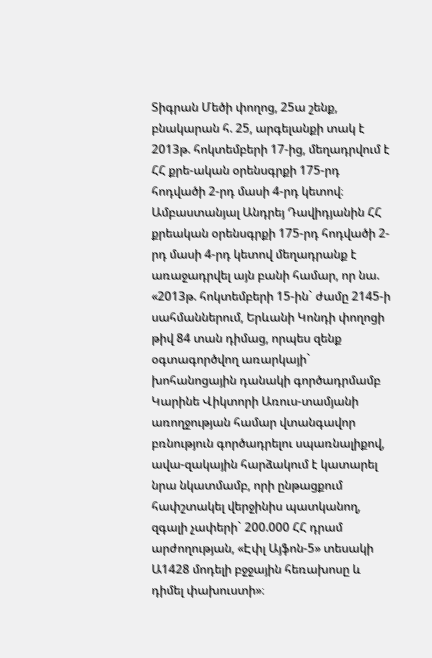Տիգրան Մեծի փողոց, 25ա շենք, բնակարան հ. 25, արգելանքի տակ է 2013թ. հոկտեմբերի 17-ից, մեղադրվում է ՀՀ քրե-ական օրենսգրքի 175-րդ հոդվածի 2-րդ մասի 4-րդ կետով։
Ամբաստանյալ Անդրեյ Դավիդյանին ՀՀ քրեական օրենսգրքի 175-րդ հոդվածի 2-րդ մասի 4-րդ կետով մեղադրանք է առաջադրվել այն բանի համար, որ նա. «2013թ. հոկտեմբերի 15-ին` ժամը 2145-ի սահմաններում, Երևանի Կոնդի փողոցի թիվ 84 տան դիմաց, որպես զենք օգտագործվող առարկայի` խոհանոցային դանակի գործադրմամբ Կարինե Վիկտորի Առուս-տամյանի առողջության համար վտանգավոր բռնություն գործադրելու սպառնալիքով, ավա-զակային հարձակում է կատարել նրա նկատմամբ, որի ընթացքում հափշտակել վերջինիս պատկանող, զգալի չափերի` 200.000 ՀՀ դրամ արժողության, «Էփլ Այֆոն-5» տեսակի Ա1428 մոդելի բջջային հեռախոսը և դիմել փախուստի»։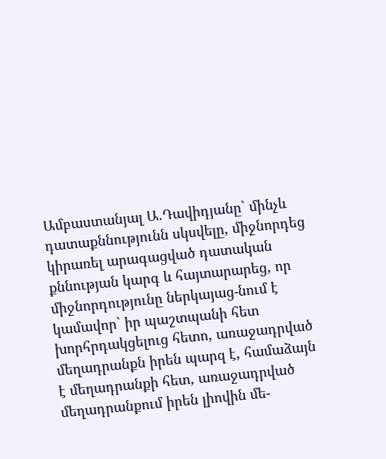Ամբաստանյալ Ա.Դավիդյանը` մինչև դատաքննությունն սկսվելը, միջնորդեց կիրառել արագացված դատական քննության կարգ և հայտարարեց, որ միջնորդությունը ներկայաց-նում է կամավոր` իր պաշտպանի հետ խորհրդակցելուց հետո, առաջադրված մեղադրանքն իրեն պարզ է, համաձայն է մեղադրանքի հետ, առաջադրված մեղադրանքում իրեն լիովին մե-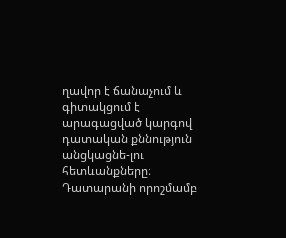ղավոր է ճանաչում և գիտակցում է արագացված կարգով դատական քննություն անցկացնե-լու հետևանքները։
Դատարանի որոշմամբ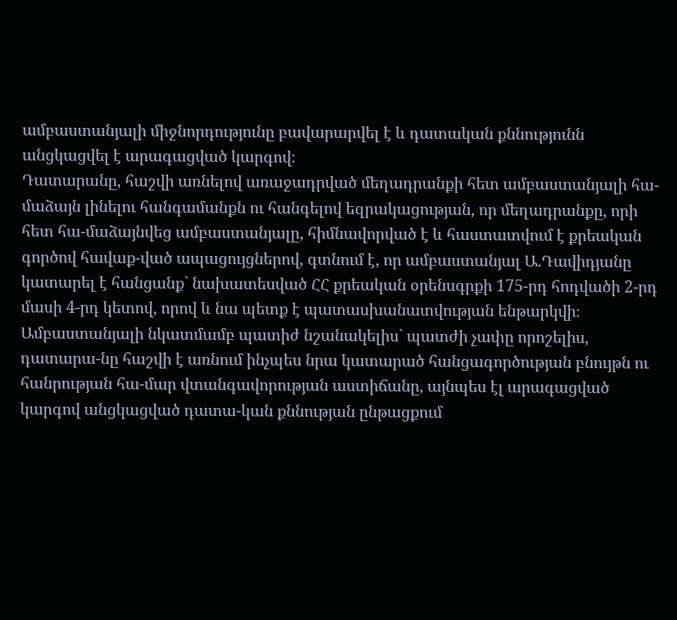ամբաստանյալի միջնորդությունը բավարարվել է և դատական քննությունն անցկացվել է արագացված կարգով։
Դատարանը, հաշվի առնելով առաջադրված մեղադրանքի հետ ամբաստանյալի հա-մաձայն լինելու հանգամանքն ու հանգելով եզրակացության, որ մեղադրանքը, որի հետ հա-մաձայնվեց ամբաստանյալը, հիմնավորված է և հաստատվում է քրեական գործով հավաք-ված ապացույցներով, գտնում է, որ ամբաստանյալ Ա.Դավիդյանը կատարել է հանցանք` նախատեսված ՀՀ քրեական օրենսգրքի 175-րդ հոդվածի 2-րդ մասի 4-րդ կետով, որով և նա պետք է պատասխանատվության ենթարկվի։
Ամբաստանյալի նկատմամբ պատիժ նշանակելիս` պատժի չափը որոշելիս, դատարա-նը հաշվի է առնում ինչպես նրա կատարած հանցագործության բնույթն ու հանրության հա-մար վտանգավորության աստիճանը, այնպես էլ արագացված կարգով անցկացված դատա-կան քննության ընթացքում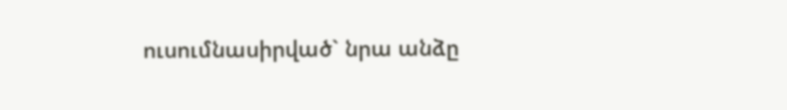ուսումնասիրված` նրա անձը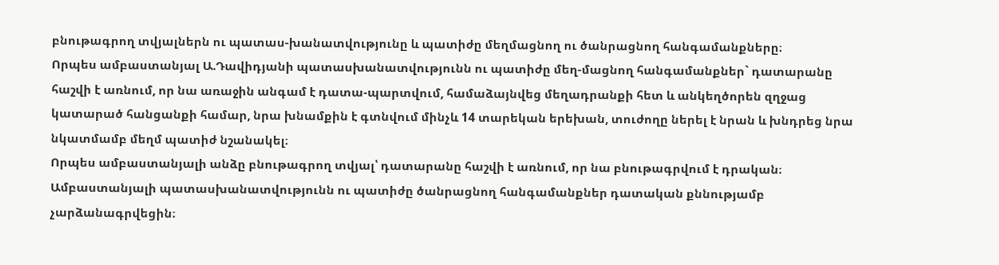բնութագրող տվյալներն ու պատաս-խանատվությունը և պատիժը մեղմացնող ու ծանրացնող հանգամանքները։
Որպես ամբաստանյալ Ա.Դավիդյանի պատասխանատվությունն ու պատիժը մեղ-մացնող հանգամանքներ` դատարանը հաշվի է առնում, որ նա առաջին անգամ է դատա-պարտվում, համաձայնվեց մեղադրանքի հետ և անկեղծորեն զղջաց կատարած հանցանքի համար, նրա խնամքին է գտնվում մինչև 14 տարեկան երեխան, տուժողը ներել է նրան և խնդրեց նրա նկատմամբ մեղմ պատիժ նշանակել։
Որպես ամբաստանյալի անձը բնութագրող տվյալ՝ դատարանը հաշվի է առնում, որ նա բնութագրվում է դրական։
Ամբաստանյալի պատասխանատվությունն ու պատիժը ծանրացնող հանգամանքներ դատական քննությամբ չարձանագրվեցին։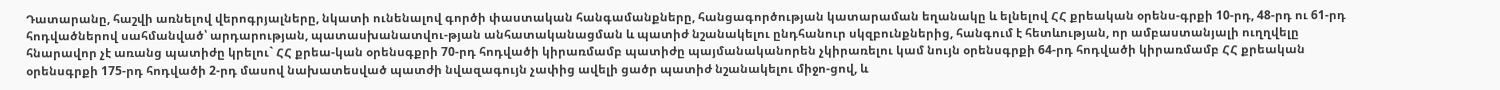Դատարանը, հաշվի առնելով վերոգրյալները, նկատի ունենալով գործի փաստական հանգամանքները, հանցագործության կատարաման եղանակը և ելնելով ՀՀ քրեական օրենս-գրքի 10-րդ, 48-րդ ու 61-րդ հոդվածներով սահմանված՝ արդարության, պատասխանատվու-թյան անհատականացման և պատիժ նշանակելու ընդհանուր սկզբունքներից, հանգում է հետևության, որ ամբաստանյալի ուղղվելը հնարավոր չէ առանց պատիժը կրելու` ՀՀ քրեա-կան օրենսգքրի 70-րդ հոդվածի կիրառմամբ պատիժը պայմանականորեն չկիրառելու կամ նույն օրենսգրքի 64-րդ հոդվածի կիրառմամբ ՀՀ քրեական օրենսգրքի 175-րդ հոդվածի 2-րդ մասով նախատեսված պատժի նվազագույն չափից ավելի ցածր պատիժ նշանակելու միջո-ցով, և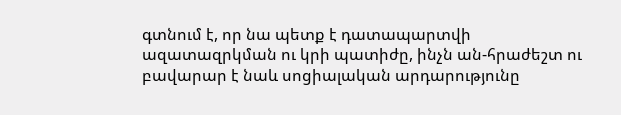գտնում է, որ նա պետք է դատապարտվի ազատազրկման ու կրի պատիժը, ինչն ան-հրաժեշտ ու բավարար է նաև սոցիալական արդարությունը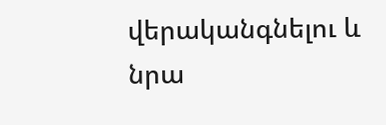վերականգնելու և նրա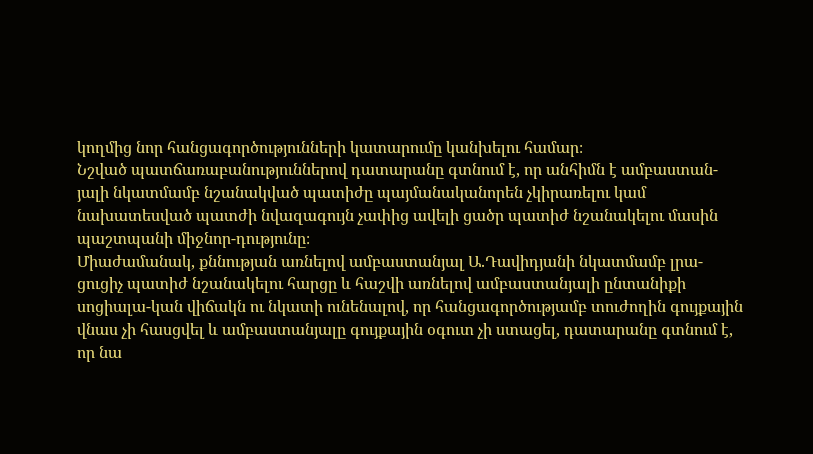կողմից նոր հանցագործությունների կատարումը կանխելու համար։
Նշված պատճառաբանություններով դատարանը գտնում է, որ անհիմն է ամբաստան-յալի նկատմամբ նշանակված պատիժը պայմանականորեն չկիրառելու կամ նախատեսված պատժի նվազագույն չափից ավելի ցածր պատիժ նշանակելու մասին պաշտպանի միջնոր-դությունը։
Միաժամանակ, քննության առնելով ամբաստանյալ Ա.Դավիդյանի նկատմամբ լրա-ցուցիչ պատիժ նշանակելու հարցը և հաշվի առնելով ամբաստանյալի ընտանիքի սոցիալա-կան վիճակն ու նկատի ունենալով, որ հանցագործությամբ տուժողին գույքային վնաս չի հասցվել և ամբաստանյալը գույքային օգուտ չի ստացել, դատարանը գտնում է, որ նա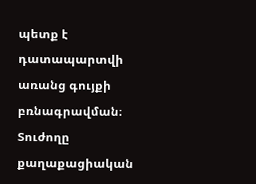պետք է դատապարտվի առանց գույքի բռնագրավման։
Տուժողը քաղաքացիական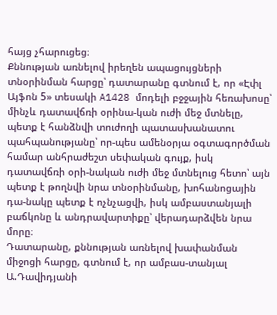հայց չհարուցեց։
Քննության առնելով իրեղեն ապացույցների տնօրինման հարցը՝ դատարանը գտնում է, որ «Էփլ Այֆոն 5» տեսակի A1428 մոդելի բջջային հեռախոսը՝ մինչև դատավճռի օրինա-կան ուժի մեջ մտնելը, պետք է հանձնվի տուժողի պատասխանատու պահպանությանը՝ որ-պես ամենօրյա օգտագործման համար անհրաժեշտ սեփական գույք, իսկ դատավճռի օրի-նական ուժի մեջ մտնելուց հետո՝ այն պետք է թողնվի նրա տնօրինմանը, խոհանոցային դա-նակը պետք է ոչնչացվի, իսկ ամբաստանյալի բաճկոնը և անդրավարտիքը՝ վերադարձվեն նրա մորը։
Դատարանը, քննության առնելով խափանման միջոցի հարցը, գտնում է, որ ամբաս-տանյալ Ա.Դավիդյանի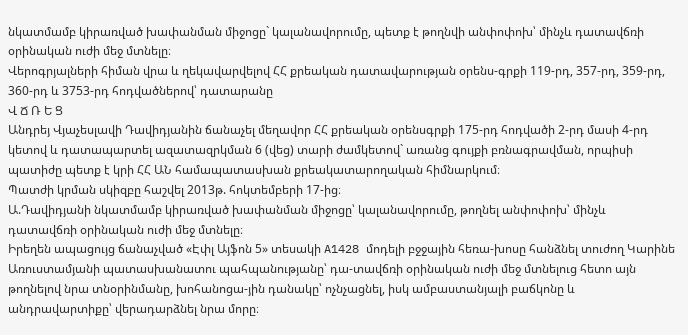նկատմամբ կիրառված խափանման միջոցը` կալանավորումը, պետք է թողնվի անփոփոխ՝ մինչև դատավճռի օրինական ուժի մեջ մտնելը։
Վերոգրյալների հիման վրա և ղեկավարվելով ՀՀ քրեական դատավարության օրենս-գրքի 119-րդ, 357-րդ, 359-րդ, 360-րդ և 3753-րդ հոդվածներով՝ դատարանը
Վ Ճ Ռ Ե Ց
Անդրեյ Վյաչեսլավի Դավիդյանին ճանաչել մեղավոր ՀՀ քրեական օրենսգրքի 175-րդ հոդվածի 2-րդ մասի 4-րդ կետով և դատապարտել ազատազրկման 6 (վեց) տարի ժամկետով` առանց գույքի բռնագրավման, որպիսի պատիժը պետք է կրի ՀՀ ԱՆ համապատասխան քրեակատարողական հիմնարկում։
Պատժի կրման սկիզբը հաշվել 2013թ. հոկտեմբերի 17-ից։
Ա.Դավիդյանի նկատմամբ կիրառված խափանման միջոցը՝ կալանավորումը, թողնել անփոփոխ՝ մինչև դատավճռի օրինական ուժի մեջ մտնելը։
Իրեղեն ապացույց ճանաչված «Էփլ Այֆոն 5» տեսակի A1428 մոդելի բջջային հեռա-խոսը հանձնել տուժող Կարինե Առուստամյանի պատասխանատու պահպանությանը՝ դա-տավճռի օրինական ուժի մեջ մտնելուց հետո այն թողնելով նրա տնօրինմանը, խոհանոցա-յին դանակը՝ ոչնչացնել, իսկ ամբաստանյալի բաճկոնը և անդրավարտիքը՝ վերադարձնել նրա մորը։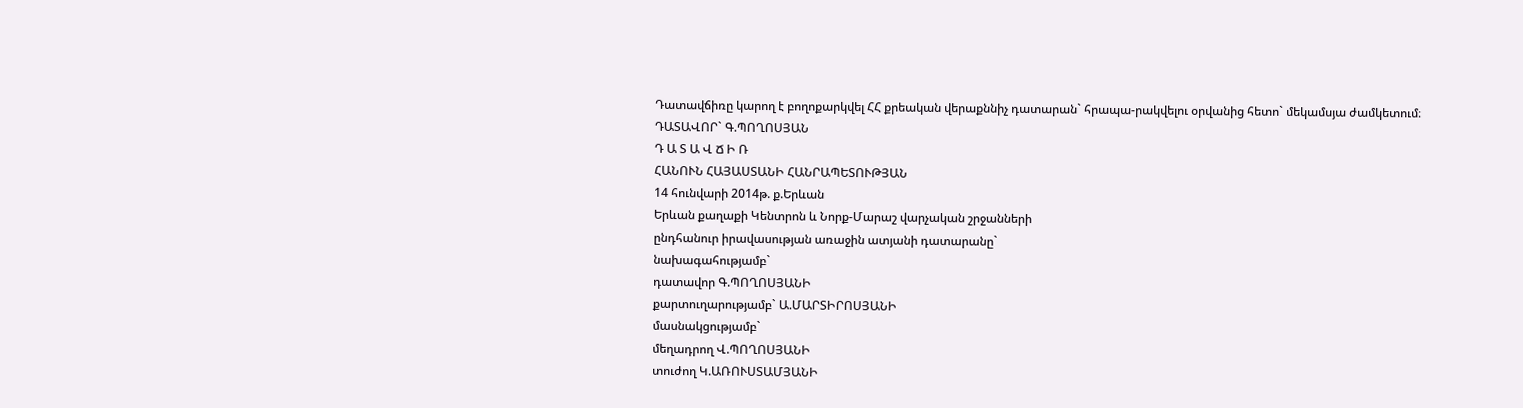Դատավճիռը կարող է բողոքարկվել ՀՀ քրեական վերաքննիչ դատարան` հրապա-րակվելու օրվանից հետո` մեկամսյա ժամկետում։
ԴԱՏԱՎՈՐ` Գ.ՊՈՂՈՍՅԱՆ
Դ Ա Տ Ա Վ Ճ Ի Ռ
ՀԱՆՈՒՆ ՀԱՅԱՍՏԱՆԻ ՀԱՆՐԱՊԵՏՈՒԹՅԱՆ
14 հունվարի 2014թ. ք.Երևան
Երևան քաղաքի Կենտրոն և Նորք-Մարաշ վարչական շրջանների
ընդհանուր իրավասության առաջին ատյանի դատարանը`
նախագահությամբ`
դատավոր Գ.ՊՈՂՈՍՅԱՆԻ
քարտուղարությամբ` Ա.ՄԱՐՏԻՐՈՍՅԱՆԻ
մասնակցությամբ`
մեղադրող Վ.ՊՈՂՈՍՅԱՆԻ
տուժող Կ.ԱՌՈՒՍՏԱՄՅԱՆԻ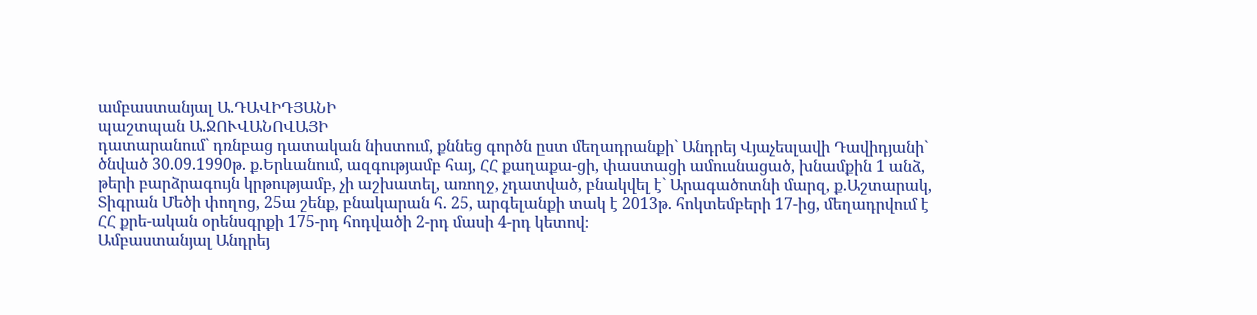ամբաստանյալ Ա.ԴԱՎԻԴՅԱՆԻ
պաշտպան Ա.ՋՈՒՎԱՆՈՎԱՅԻ
դատարանում` դռնբաց դատական նիստում, քննեց գործն ըստ մեղադրանքի` Անդրեյ Վյաչեսլավի Դավիդյանի` ծնված 30.09.1990թ. ք.Երևանում, ազգությամբ հայ, ՀՀ քաղաքա-ցի, փաստացի ամուսնացած, խնամքին 1 անձ, թերի բարձրագույն կրթությամբ, չի աշխատել, առողջ, չդատված, բնակվել է` Արագածոտնի մարզ, ք.Աշտարակ, Տիգրան Մեծի փողոց, 25ա շենք, բնակարան հ. 25, արգելանքի տակ է 2013թ. հոկտեմբերի 17-ից, մեղադրվում է ՀՀ քրե-ական օրենսգրքի 175-րդ հոդվածի 2-րդ մասի 4-րդ կետով։
Ամբաստանյալ Անդրեյ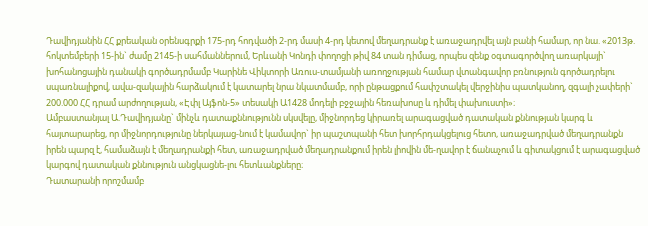Դավիդյանին ՀՀ քրեական օրենսգրքի 175-րդ հոդվածի 2-րդ մասի 4-րդ կետով մեղադրանք է առաջադրվել այն բանի համար, որ նա. «2013թ. հոկտեմբերի 15-ին` ժամը 2145-ի սահմաններում, Երևանի Կոնդի փողոցի թիվ 84 տան դիմաց, որպես զենք օգտագործվող առարկայի` խոհանոցային դանակի գործադրմամբ Կարինե Վիկտորի Առուս-տամյանի առողջության համար վտանգավոր բռնություն գործադրելու սպառնալիքով, ավա-զակային հարձակում է կատարել նրա նկատմամբ, որի ընթացքում հափշտակել վերջինիս պատկանող, զգալի չափերի` 200.000 ՀՀ դրամ արժողության, «Էփլ Այֆոն-5» տեսակի Ա1428 մոդելի բջջային հեռախոսը և դիմել փախուստի»։
Ամբաստանյալ Ա.Դավիդյանը` մինչև դատաքննությունն սկսվելը, միջնորդեց կիրառել արագացված դատական քննության կարգ և հայտարարեց, որ միջնորդությունը ներկայաց-նում է կամավոր` իր պաշտպանի հետ խորհրդակցելուց հետո, առաջադրված մեղադրանքն իրեն պարզ է, համաձայն է մեղադրանքի հետ, առաջադրված մեղադրանքում իրեն լիովին մե-ղավոր է ճանաչում և գիտակցում է արագացված կարգով դատական քննություն անցկացնե-լու հետևանքները։
Դատարանի որոշմամբ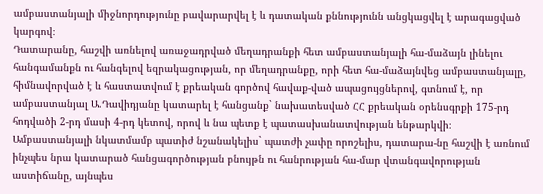ամբաստանյալի միջնորդությունը բավարարվել է և դատական քննությունն անցկացվել է արագացված կարգով։
Դատարանը, հաշվի առնելով առաջադրված մեղադրանքի հետ ամբաստանյալի հա-մաձայն լինելու հանգամանքն ու հանգելով եզրակացության, որ մեղադրանքը, որի հետ հա-մաձայնվեց ամբաստանյալը, հիմնավորված է և հաստատվում է քրեական գործով հավաք-ված ապացույցներով, գտնում է, որ ամբաստանյալ Ա.Դավիդյանը կատարել է հանցանք` նախատեսված ՀՀ քրեական օրենսգրքի 175-րդ հոդվածի 2-րդ մասի 4-րդ կետով, որով և նա պետք է պատասխանատվության ենթարկվի։
Ամբաստանյալի նկատմամբ պատիժ նշանակելիս` պատժի չափը որոշելիս, դատարա-նը հաշվի է առնում ինչպես նրա կատարած հանցագործության բնույթն ու հանրության հա-մար վտանգավորության աստիճանը, այնպես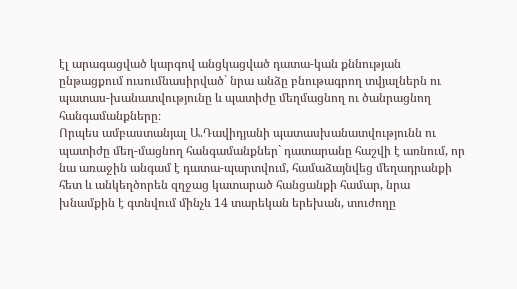էլ արագացված կարգով անցկացված դատա-կան քննության ընթացքում ուսումնասիրված` նրա անձը բնութագրող տվյալներն ու պատաս-խանատվությունը և պատիժը մեղմացնող ու ծանրացնող հանգամանքները։
Որպես ամբաստանյալ Ա.Դավիդյանի պատասխանատվությունն ու պատիժը մեղ-մացնող հանգամանքներ` դատարանը հաշվի է առնում, որ նա առաջին անգամ է դատա-պարտվում, համաձայնվեց մեղադրանքի հետ և անկեղծորեն զղջաց կատարած հանցանքի համար, նրա խնամքին է գտնվում մինչև 14 տարեկան երեխան, տուժողը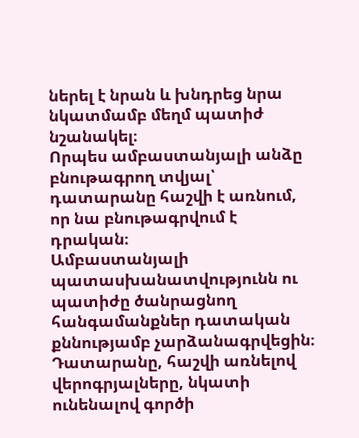ներել է նրան և խնդրեց նրա նկատմամբ մեղմ պատիժ նշանակել։
Որպես ամբաստանյալի անձը բնութագրող տվյալ՝ դատարանը հաշվի է առնում, որ նա բնութագրվում է դրական։
Ամբաստանյալի պատասխանատվությունն ու պատիժը ծանրացնող հանգամանքներ դատական քննությամբ չարձանագրվեցին։
Դատարանը, հաշվի առնելով վերոգրյալները, նկատի ունենալով գործի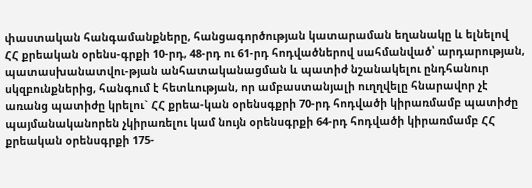փաստական հանգամանքները, հանցագործության կատարաման եղանակը և ելնելով ՀՀ քրեական օրենս-գրքի 10-րդ, 48-րդ ու 61-րդ հոդվածներով սահմանված՝ արդարության, պատասխանատվու-թյան անհատականացման և պատիժ նշանակելու ընդհանուր սկզբունքներից, հանգում է հետևության, որ ամբաստանյալի ուղղվելը հնարավոր չէ առանց պատիժը կրելու` ՀՀ քրեա-կան օրենսգքրի 70-րդ հոդվածի կիրառմամբ պատիժը պայմանականորեն չկիրառելու կամ նույն օրենսգրքի 64-րդ հոդվածի կիրառմամբ ՀՀ քրեական օրենսգրքի 175-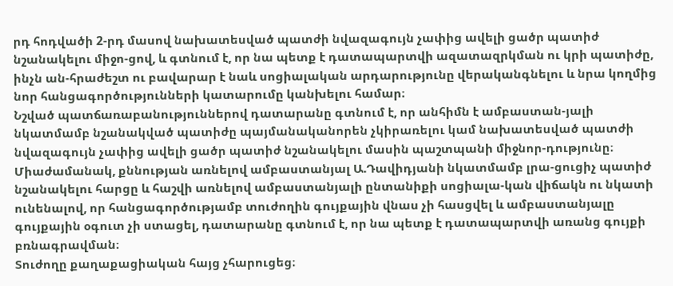րդ հոդվածի 2-րդ մասով նախատեսված պատժի նվազագույն չափից ավելի ցածր պատիժ նշանակելու միջո-ցով, և գտնում է, որ նա պետք է դատապարտվի ազատազրկման ու կրի պատիժը, ինչն ան-հրաժեշտ ու բավարար է նաև սոցիալական արդարությունը վերականգնելու և նրա կողմից նոր հանցագործությունների կատարումը կանխելու համար։
Նշված պատճառաբանություններով դատարանը գտնում է, որ անհիմն է ամբաստան-յալի նկատմամբ նշանակված պատիժը պայմանականորեն չկիրառելու կամ նախատեսված պատժի նվազագույն չափից ավելի ցածր պատիժ նշանակելու մասին պաշտպանի միջնոր-դությունը։
Միաժամանակ, քննության առնելով ամբաստանյալ Ա.Դավիդյանի նկատմամբ լրա-ցուցիչ պատիժ նշանակելու հարցը և հաշվի առնելով ամբաստանյալի ընտանիքի սոցիալա-կան վիճակն ու նկատի ունենալով, որ հանցագործությամբ տուժողին գույքային վնաս չի հասցվել և ամբաստանյալը գույքային օգուտ չի ստացել, դատարանը գտնում է, որ նա պետք է դատապարտվի առանց գույքի բռնագրավման։
Տուժողը քաղաքացիական հայց չհարուցեց։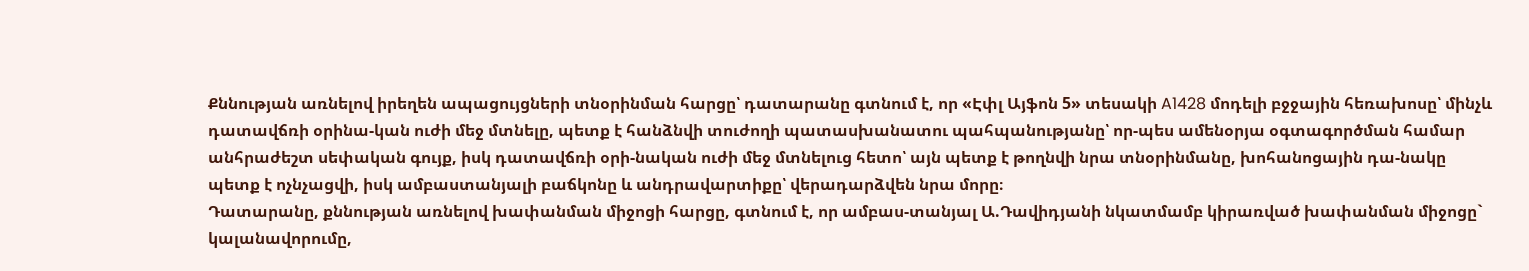Քննության առնելով իրեղեն ապացույցների տնօրինման հարցը՝ դատարանը գտնում է, որ «Էփլ Այֆոն 5» տեսակի A1428 մոդելի բջջային հեռախոսը՝ մինչև դատավճռի օրինա-կան ուժի մեջ մտնելը, պետք է հանձնվի տուժողի պատասխանատու պահպանությանը՝ որ-պես ամենօրյա օգտագործման համար անհրաժեշտ սեփական գույք, իսկ դատավճռի օրի-նական ուժի մեջ մտնելուց հետո՝ այն պետք է թողնվի նրա տնօրինմանը, խոհանոցային դա-նակը պետք է ոչնչացվի, իսկ ամբաստանյալի բաճկոնը և անդրավարտիքը՝ վերադարձվեն նրա մորը։
Դատարանը, քննության առնելով խափանման միջոցի հարցը, գտնում է, որ ամբաս-տանյալ Ա.Դավիդյանի նկատմամբ կիրառված խափանման միջոցը` կալանավորումը,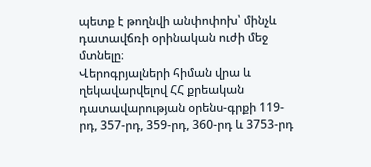պետք է թողնվի անփոփոխ՝ մինչև դատավճռի օրինական ուժի մեջ մտնելը։
Վերոգրյալների հիման վրա և ղեկավարվելով ՀՀ քրեական դատավարության օրենս-գրքի 119-րդ, 357-րդ, 359-րդ, 360-րդ և 3753-րդ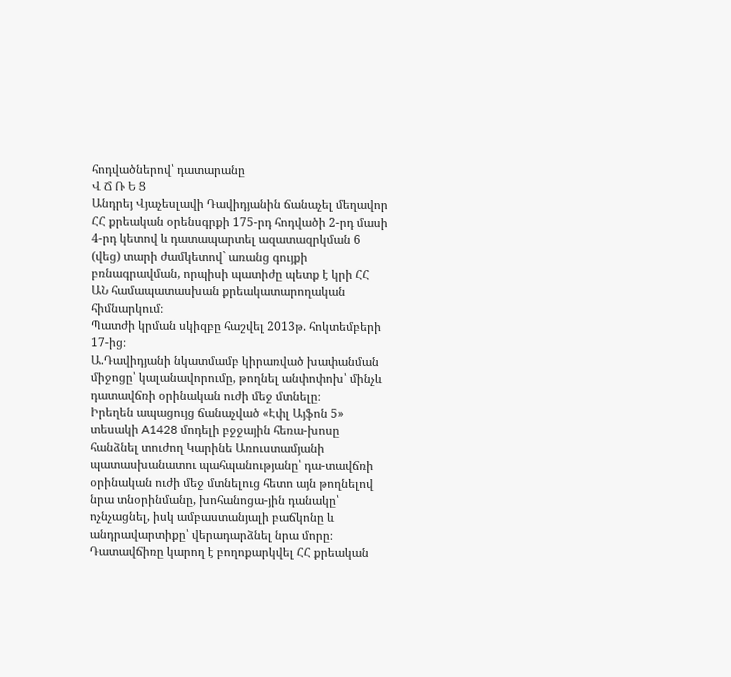հոդվածներով՝ դատարանը
Վ Ճ Ռ Ե Ց
Անդրեյ Վյաչեսլավի Դավիդյանին ճանաչել մեղավոր ՀՀ քրեական օրենսգրքի 175-րդ հոդվածի 2-րդ մասի 4-րդ կետով և դատապարտել ազատազրկման 6 (վեց) տարի ժամկետով` առանց գույքի բռնագրավման, որպիսի պատիժը պետք է կրի ՀՀ ԱՆ համապատասխան քրեակատարողական հիմնարկում։
Պատժի կրման սկիզբը հաշվել 2013թ. հոկտեմբերի 17-ից։
Ա.Դավիդյանի նկատմամբ կիրառված խափանման միջոցը՝ կալանավորումը, թողնել անփոփոխ՝ մինչև դատավճռի օրինական ուժի մեջ մտնելը։
Իրեղեն ապացույց ճանաչված «Էփլ Այֆոն 5» տեսակի A1428 մոդելի բջջային հեռա-խոսը հանձնել տուժող Կարինե Առուստամյանի պատասխանատու պահպանությանը՝ դա-տավճռի օրինական ուժի մեջ մտնելուց հետո այն թողնելով նրա տնօրինմանը, խոհանոցա-յին դանակը՝ ոչնչացնել, իսկ ամբաստանյալի բաճկոնը և անդրավարտիքը՝ վերադարձնել նրա մորը։
Դատավճիռը կարող է բողոքարկվել ՀՀ քրեական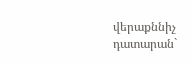վերաքննիչ դատարան`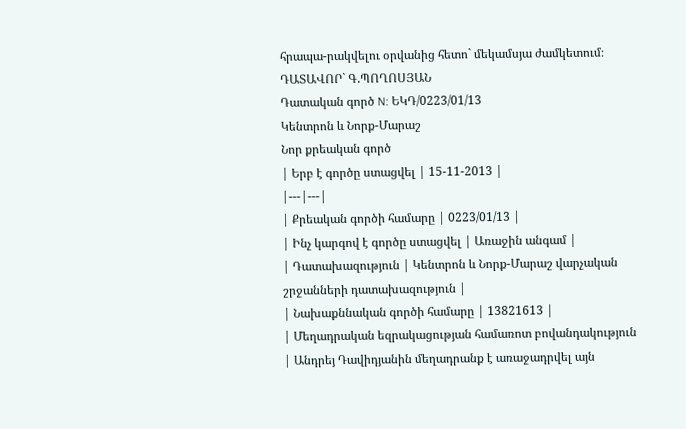հրապա-րակվելու օրվանից հետո` մեկամսյա ժամկետում։
ԴԱՏԱՎՈՐ` Գ.ՊՈՂՈՍՅԱՆ
Դատական գործ N: ԵԿԴ/0223/01/13
Կենտրոն և Նորք-Մարաշ
Նոր քրեական գործ
| Երբ է գործը ստացվել | 15-11-2013 |
|---|---|
| Քրեական գործի համարը | 0223/01/13 |
| Ինչ կարգով է գործը ստացվել | Առաջին անգամ |
| Դատախազություն | Կենտրոն և Նորք-Մարաշ վարչական շրջանների դատախազություն |
| Նախաքննական գործի համարը | 13821613 |
| Մեղադրական եզրակացության համառոտ բովանդակություն | Անդրեյ Դավիդյանին մեղադրանք է առաջադրվել այն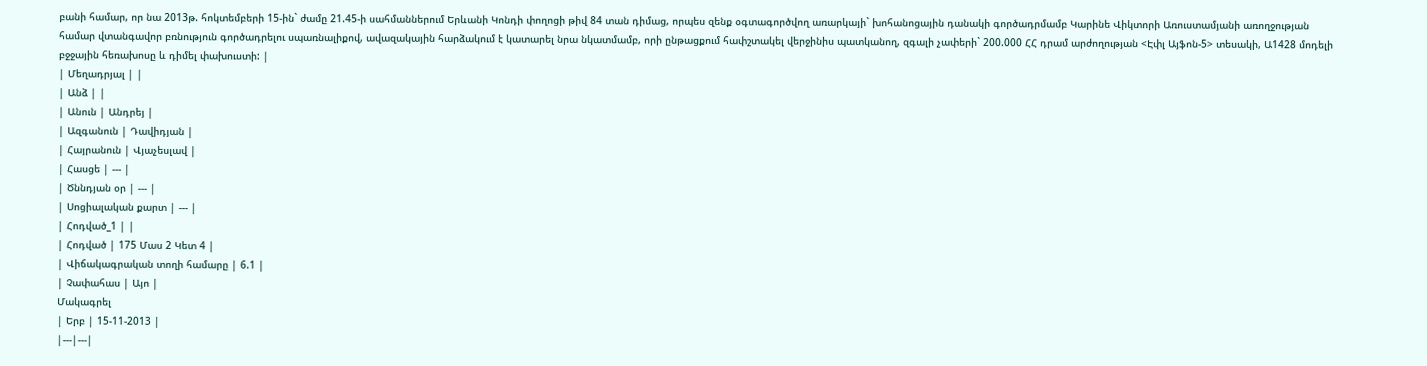բանի համար, որ նա 2013թ. հոկտեմբերի 15-ին` ժամը 21.45-ի սահմաններում Երևանի Կոնդի փողոցի թիվ 84 տան դիմաց, որպես զենք օգտագործվող առարկայի` խոհանոցային դանակի գործադրմամբ Կարինե Վիկտորի Առուստամյանի առողջության համար վտանգավոր բռնություն գործադրելու սպառնալիքով, ավազակային հարձակում է կատարել նրա նկատմամբ, որի ընթացքում հափշտակել վերջինիս պատկանող, զգալի չափերի` 200.000 ՀՀ դրամ արժողության <Էփլ Այֆոն-5> տեսակի, Ա1428 մոդելի բջջային հեռախոսը և դիմել փախուստի: |
| Մեղադրյալ | |
| Անձ | |
| Անուն | Անդրեյ |
| Ազգանուն | Դավիդյան |
| Հայրանուն | Վյաչեսլավ |
| Հասցե | --- |
| Ծննդյան օր | --- |
| Սոցիալական քարտ | --- |
| Հոդված_1 | |
| Հոդված | 175 Մաս 2 Կետ 4 |
| Վիճակագրական տողի համարը | 6.1 |
| Չափահաս | Այո |
Մակագրել
| Երբ | 15-11-2013 |
|---|---|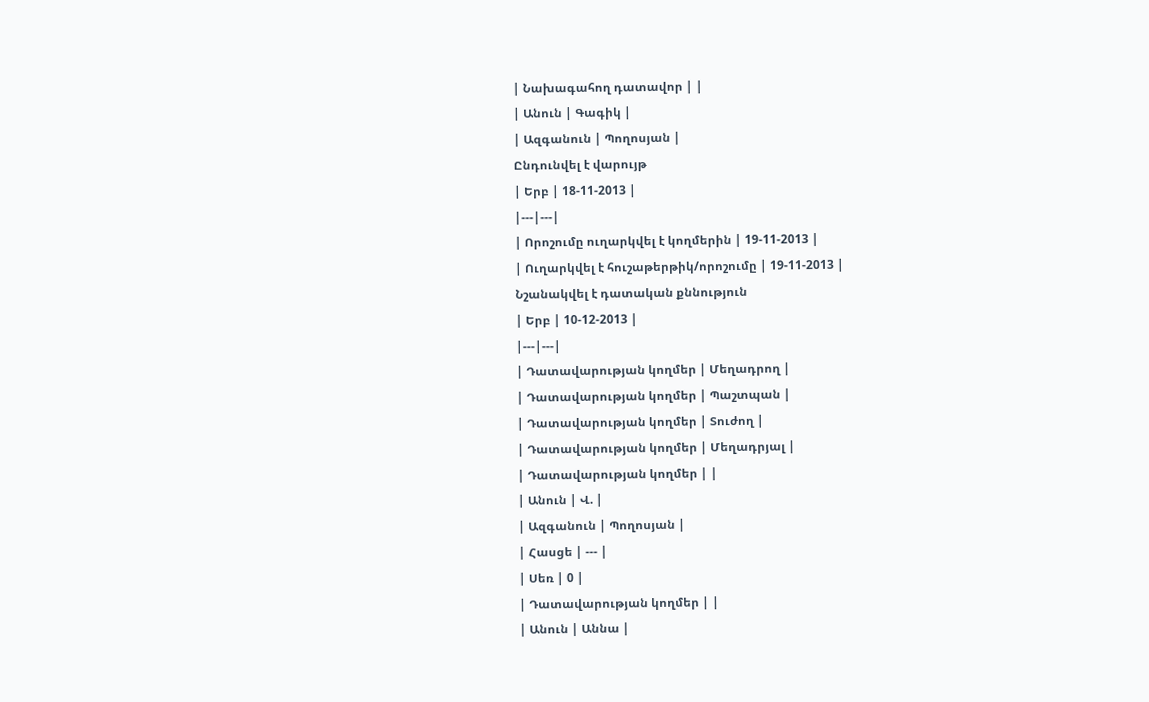| Նախագահող դատավոր | |
| Անուն | Գագիկ |
| Ազգանուն | Պողոսյան |
Ընդունվել է վարույթ
| Երբ | 18-11-2013 |
|---|---|
| Որոշումը ուղարկվել է կողմերին | 19-11-2013 |
| Ուղարկվել է հուշաթերթիկ/որոշումը | 19-11-2013 |
Նշանակվել է դատական քննություն
| Երբ | 10-12-2013 |
|---|---|
| Դատավարության կողմեր | Մեղադրող |
| Դատավարության կողմեր | Պաշտպան |
| Դատավարության կողմեր | Տուժող |
| Դատավարության կողմեր | Մեղադրյալ |
| Դատավարության կողմեր | |
| Անուն | Վ. |
| Ազգանուն | Պողոսյան |
| Հասցե | --- |
| Սեռ | 0 |
| Դատավարության կողմեր | |
| Անուն | Աննա |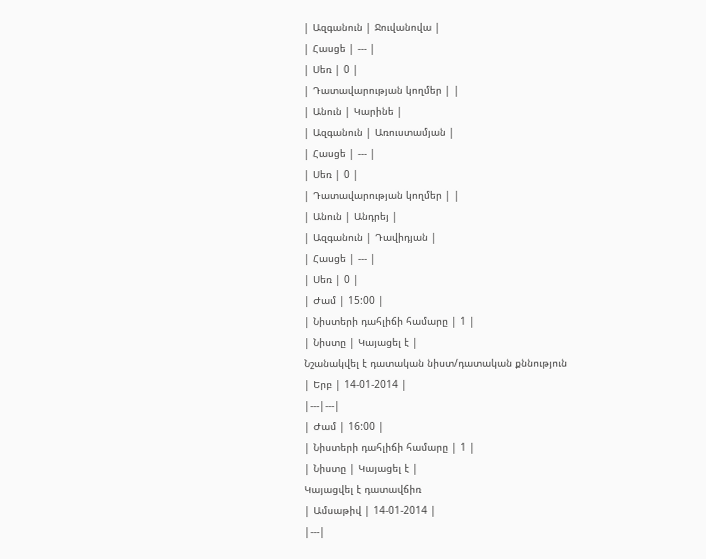| Ազգանուն | Ջուվանովա |
| Հասցե | --- |
| Սեռ | 0 |
| Դատավարության կողմեր | |
| Անուն | Կարինե |
| Ազգանուն | Առուստամյան |
| Հասցե | --- |
| Սեռ | 0 |
| Դատավարության կողմեր | |
| Անուն | Անդրեյ |
| Ազգանուն | Դավիդյան |
| Հասցե | --- |
| Սեռ | 0 |
| Ժամ | 15:00 |
| Նիստերի դահլիճի համարը | 1 |
| Նիստը | Կայացել է |
Նշանակվել է դատական նիստ/դատական քննություն
| Երբ | 14-01-2014 |
|---|---|
| Ժամ | 16:00 |
| Նիստերի դահլիճի համարը | 1 |
| Նիստը | Կայացել է |
Կայացվել է դատավճիռ
| Ամսաթիվ | 14-01-2014 |
|---|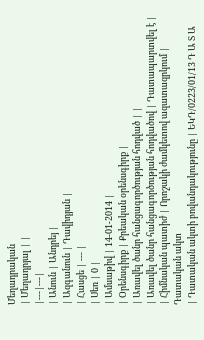Մեղադրական
| Մեղադրյալ | |
|---|---|
| Անուն | Անդրեյ |
| Ազգանուն | Դավիդյան |
| Հասցե | --- |
| Սեռ | 0 |
| Ամսաթիվ | 14-01-2014 |
| Օրենսգիրք | Քրեական օրենսգիրք |
| Առավել ծանր հանցագործության հոդված | |
| Առավել ծանր հանցագործության հոդվածով | Դատապարտվել է |
| Հիմնական պատիժ | Որոշակի ժամկետով ազատազրկում |
Դատական ակտ
| Դատական ակտի բովանդակությունը | ԵԿԴ/0223/01/13 Դ Ա Տ Ա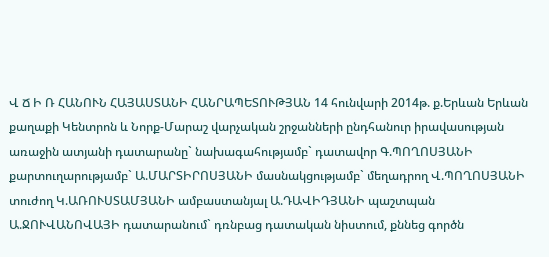Վ Ճ Ի Ռ ՀԱՆՈՒՆ ՀԱՅԱՍՏԱՆԻ ՀԱՆՐԱՊԵՏՈՒԹՅԱՆ 14 հունվարի 2014թ. ք.Երևան Երևան քաղաքի Կենտրոն և Նորք-Մարաշ վարչական շրջանների ընդհանուր իրավասության առաջին ատյանի դատարանը` նախագահությամբ` դատավոր Գ.ՊՈՂՈՍՅԱՆԻ քարտուղարությամբ` Ա.ՄԱՐՏԻՐՈՍՅԱՆԻ մասնակցությամբ` մեղադրող Վ.ՊՈՂՈՍՅԱՆԻ տուժող Կ.ԱՌՈՒՍՏԱՄՅԱՆԻ ամբաստանյալ Ա.ԴԱՎԻԴՅԱՆԻ պաշտպան Ա.ՋՈՒՎԱՆՈՎԱՅԻ դատարանում` դռնբաց դատական նիստում, քննեց գործն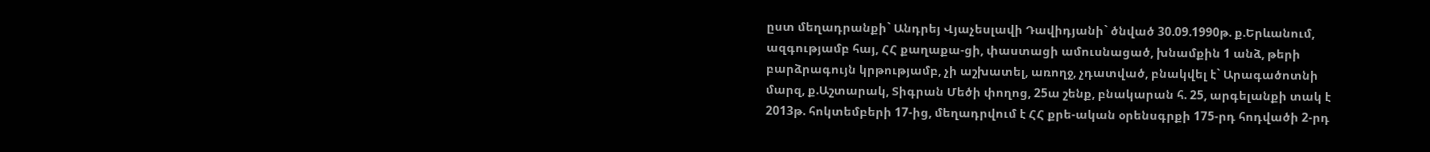ըստ մեղադրանքի` Անդրեյ Վյաչեսլավի Դավիդյանի` ծնված 30.09.1990թ. ք.Երևանում, ազգությամբ հայ, ՀՀ քաղաքա-ցի, փաստացի ամուսնացած, խնամքին 1 անձ, թերի բարձրագույն կրթությամբ, չի աշխատել, առողջ, չդատված, բնակվել է` Արագածոտնի մարզ, ք.Աշտարակ, Տիգրան Մեծի փողոց, 25ա շենք, բնակարան հ. 25, արգելանքի տակ է 2013թ. հոկտեմբերի 17-ից, մեղադրվում է ՀՀ քրե-ական օրենսգրքի 175-րդ հոդվածի 2-րդ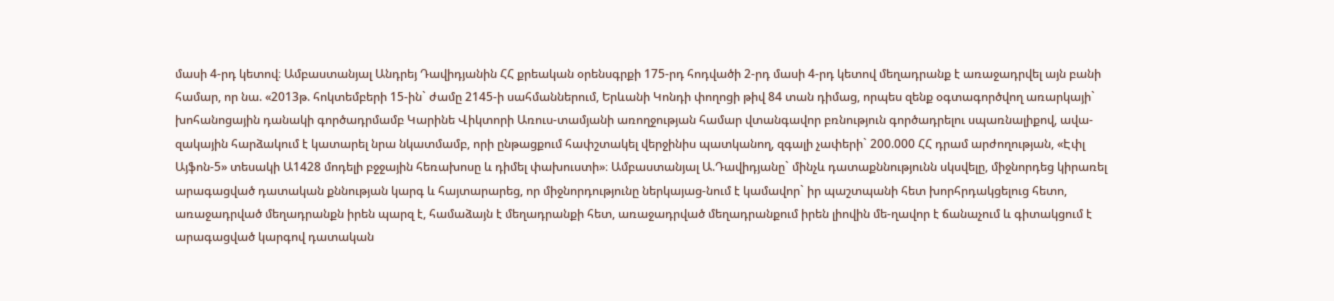մասի 4-րդ կետով։ Ամբաստանյալ Անդրեյ Դավիդյանին ՀՀ քրեական օրենսգրքի 175-րդ հոդվածի 2-րդ մասի 4-րդ կետով մեղադրանք է առաջադրվել այն բանի համար, որ նա. «2013թ. հոկտեմբերի 15-ին` ժամը 2145-ի սահմաններում, Երևանի Կոնդի փողոցի թիվ 84 տան դիմաց, որպես զենք օգտագործվող առարկայի` խոհանոցային դանակի գործադրմամբ Կարինե Վիկտորի Առուս-տամյանի առողջության համար վտանգավոր բռնություն գործադրելու սպառնալիքով, ավա-զակային հարձակում է կատարել նրա նկատմամբ, որի ընթացքում հափշտակել վերջինիս պատկանող, զգալի չափերի` 200.000 ՀՀ դրամ արժողության, «Էփլ Այֆոն-5» տեսակի Ա1428 մոդելի բջջային հեռախոսը և դիմել փախուստի»։ Ամբաստանյալ Ա.Դավիդյանը` մինչև դատաքննությունն սկսվելը, միջնորդեց կիրառել արագացված դատական քննության կարգ և հայտարարեց, որ միջնորդությունը ներկայաց-նում է կամավոր` իր պաշտպանի հետ խորհրդակցելուց հետո, առաջադրված մեղադրանքն իրեն պարզ է, համաձայն է մեղադրանքի հետ, առաջադրված մեղադրանքում իրեն լիովին մե-ղավոր է ճանաչում և գիտակցում է արագացված կարգով դատական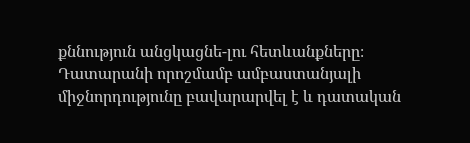քննություն անցկացնե-լու հետևանքները։ Դատարանի որոշմամբ ամբաստանյալի միջնորդությունը բավարարվել է և դատական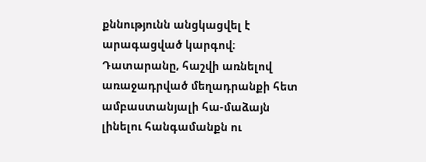քննությունն անցկացվել է արագացված կարգով։ Դատարանը, հաշվի առնելով առաջադրված մեղադրանքի հետ ամբաստանյալի հա-մաձայն լինելու հանգամանքն ու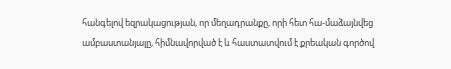հանգելով եզրակացության, որ մեղադրանքը, որի հետ հա-մաձայնվեց ամբաստանյալը, հիմնավորված է և հաստատվում է քրեական գործով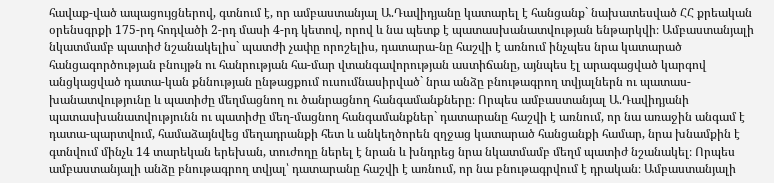հավաք-ված ապացույցներով, գտնում է, որ ամբաստանյալ Ա.Դավիդյանը կատարել է հանցանք` նախատեսված ՀՀ քրեական օրենսգրքի 175-րդ հոդվածի 2-րդ մասի 4-րդ կետով, որով և նա պետք է պատասխանատվության ենթարկվի։ Ամբաստանյալի նկատմամբ պատիժ նշանակելիս` պատժի չափը որոշելիս, դատարա-նը հաշվի է առնում ինչպես նրա կատարած հանցագործության բնույթն ու հանրության հա-մար վտանգավորության աստիճանը, այնպես էլ արագացված կարգով անցկացված դատա-կան քննության ընթացքում ուսումնասիրված` նրա անձը բնութագրող տվյալներն ու պատաս-խանատվությունը և պատիժը մեղմացնող ու ծանրացնող հանգամանքները։ Որպես ամբաստանյալ Ա.Դավիդյանի պատասխանատվությունն ու պատիժը մեղ-մացնող հանգամանքներ` դատարանը հաշվի է առնում, որ նա առաջին անգամ է դատա-պարտվում, համաձայնվեց մեղադրանքի հետ և անկեղծորեն զղջաց կատարած հանցանքի համար, նրա խնամքին է գտնվում մինչև 14 տարեկան երեխան, տուժողը ներել է նրան և խնդրեց նրա նկատմամբ մեղմ պատիժ նշանակել։ Որպես ամբաստանյալի անձը բնութագրող տվյալ՝ դատարանը հաշվի է առնում, որ նա բնութագրվում է դրական։ Ամբաստանյալի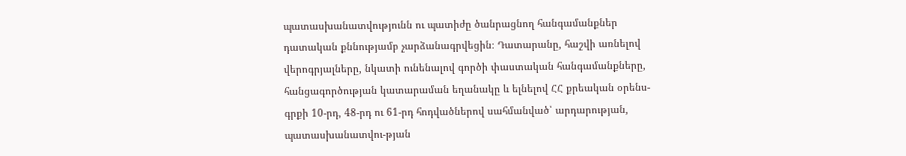պատասխանատվությունն ու պատիժը ծանրացնող հանգամանքներ դատական քննությամբ չարձանագրվեցին։ Դատարանը, հաշվի առնելով վերոգրյալները, նկատի ունենալով գործի փաստական հանգամանքները, հանցագործության կատարաման եղանակը և ելնելով ՀՀ քրեական օրենս-գրքի 10-րդ, 48-րդ ու 61-րդ հոդվածներով սահմանված՝ արդարության, պատասխանատվու-թյան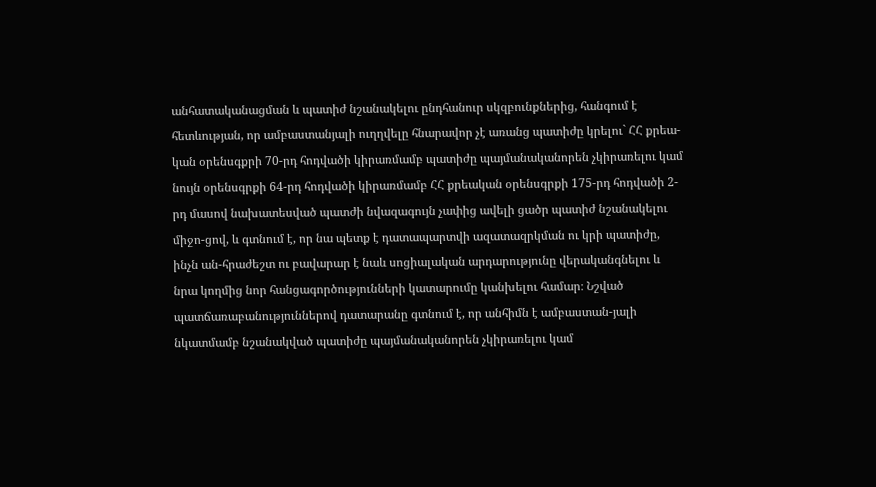անհատականացման և պատիժ նշանակելու ընդհանուր սկզբունքներից, հանգում է հետևության, որ ամբաստանյալի ուղղվելը հնարավոր չէ առանց պատիժը կրելու` ՀՀ քրեա-կան օրենսգքրի 70-րդ հոդվածի կիրառմամբ պատիժը պայմանականորեն չկիրառելու կամ նույն օրենսգրքի 64-րդ հոդվածի կիրառմամբ ՀՀ քրեական օրենսգրքի 175-րդ հոդվածի 2-րդ մասով նախատեսված պատժի նվազագույն չափից ավելի ցածր պատիժ նշանակելու միջո-ցով, և գտնում է, որ նա պետք է դատապարտվի ազատազրկման ու կրի պատիժը, ինչն ան-հրաժեշտ ու բավարար է նաև սոցիալական արդարությունը վերականգնելու և նրա կողմից նոր հանցագործությունների կատարումը կանխելու համար։ Նշված պատճառաբանություններով դատարանը գտնում է, որ անհիմն է ամբաստան-յալի նկատմամբ նշանակված պատիժը պայմանականորեն չկիրառելու կամ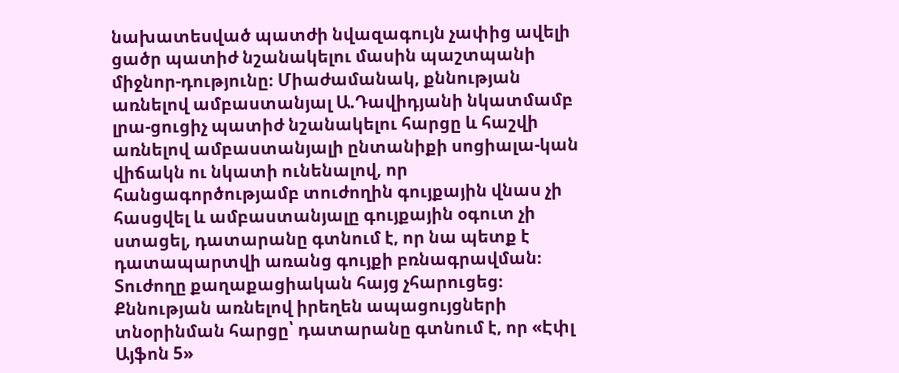նախատեսված պատժի նվազագույն չափից ավելի ցածր պատիժ նշանակելու մասին պաշտպանի միջնոր-դությունը։ Միաժամանակ, քննության առնելով ամբաստանյալ Ա.Դավիդյանի նկատմամբ լրա-ցուցիչ պատիժ նշանակելու հարցը և հաշվի առնելով ամբաստանյալի ընտանիքի սոցիալա-կան վիճակն ու նկատի ունենալով, որ հանցագործությամբ տուժողին գույքային վնաս չի հասցվել և ամբաստանյալը գույքային օգուտ չի ստացել, դատարանը գտնում է, որ նա պետք է դատապարտվի առանց գույքի բռնագրավման։ Տուժողը քաղաքացիական հայց չհարուցեց։ Քննության առնելով իրեղեն ապացույցների տնօրինման հարցը՝ դատարանը գտնում է, որ «Էփլ Այֆոն 5»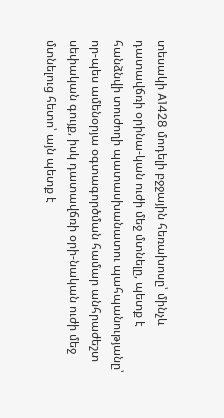տեսակի A1428 մոդելի բջջային հեռախոսը՝ մինչև դատավճռի օրինա-կան ուժի մեջ մտնելը, պետք է հանձնվի տուժողի պատասխանատու պահպանությանը՝ որ-պես ամենօրյա օգտագործման համար անհրաժեշտ սեփական գույք, իսկ դատավճռի օրի-նական ուժի մեջ մտնելուց հետո՝ այն պետք է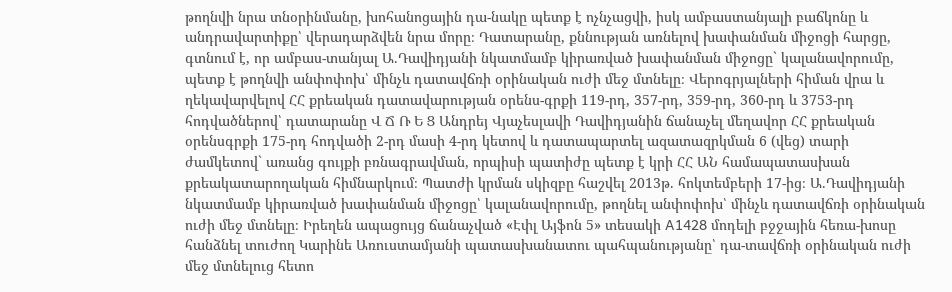թողնվի նրա տնօրինմանը, խոհանոցային դա-նակը պետք է ոչնչացվի, իսկ ամբաստանյալի բաճկոնը և անդրավարտիքը՝ վերադարձվեն նրա մորը։ Դատարանը, քննության առնելով խափանման միջոցի հարցը, գտնում է, որ ամբաս-տանյալ Ա.Դավիդյանի նկատմամբ կիրառված խափանման միջոցը` կալանավորումը, պետք է թողնվի անփոփոխ՝ մինչև դատավճռի օրինական ուժի մեջ մտնելը։ Վերոգրյալների հիման վրա և ղեկավարվելով ՀՀ քրեական դատավարության օրենս-գրքի 119-րդ, 357-րդ, 359-րդ, 360-րդ և 3753-րդ հոդվածներով՝ դատարանը Վ Ճ Ռ Ե Ց Անդրեյ Վյաչեսլավի Դավիդյանին ճանաչել մեղավոր ՀՀ քրեական օրենսգրքի 175-րդ հոդվածի 2-րդ մասի 4-րդ կետով և դատապարտել ազատազրկման 6 (վեց) տարի ժամկետով` առանց գույքի բռնագրավման, որպիսի պատիժը պետք է կրի ՀՀ ԱՆ համապատասխան քրեակատարողական հիմնարկում։ Պատժի կրման սկիզբը հաշվել 2013թ. հոկտեմբերի 17-ից։ Ա.Դավիդյանի նկատմամբ կիրառված խափանման միջոցը՝ կալանավորումը, թողնել անփոփոխ՝ մինչև դատավճռի օրինական ուժի մեջ մտնելը։ Իրեղեն ապացույց ճանաչված «Էփլ Այֆոն 5» տեսակի A1428 մոդելի բջջային հեռա-խոսը հանձնել տուժող Կարինե Առուստամյանի պատասխանատու պահպանությանը՝ դա-տավճռի օրինական ուժի մեջ մտնելուց հետո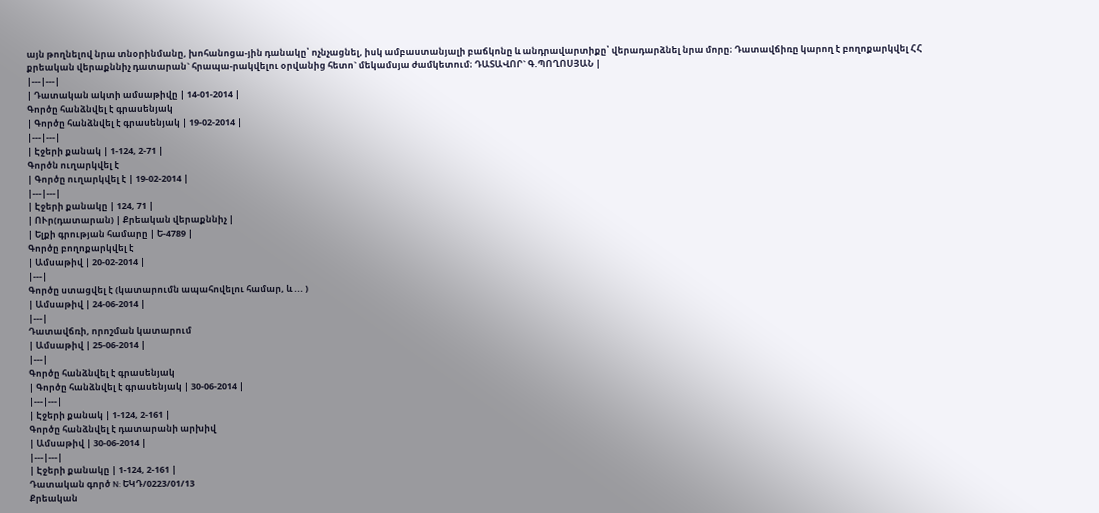այն թողնելով նրա տնօրինմանը, խոհանոցա-յին դանակը՝ ոչնչացնել, իսկ ամբաստանյալի բաճկոնը և անդրավարտիքը՝ վերադարձնել նրա մորը։ Դատավճիռը կարող է բողոքարկվել ՀՀ քրեական վերաքննիչ դատարան` հրապա-րակվելու օրվանից հետո` մեկամսյա ժամկետում։ ԴԱՏԱՎՈՐ` Գ.ՊՈՂՈՍՅԱՆ |
|---|---|
| Դատական ակտի ամսաթիվը | 14-01-2014 |
Գործը հանձնվել է գրասենյակ
| Գործը հանձնվել է գրասենյակ | 19-02-2014 |
|---|---|
| Էջերի քանակ | 1-124, 2-71 |
Գործն ուղարկվել է
| Գործը ուղարկվել է | 19-02-2014 |
|---|---|
| Էջերի քանակը | 124, 71 |
| ՈՒր(դատարան) | Քրեական վերաքննիչ |
| Ելքի գրության համարը | Ե-4789 |
Գործը բողոքարկվել է
| Ամսաթիվ | 20-02-2014 |
|---|
Գործը ստացվել է (կատարումն ապահովելու համար, և ... )
| Ամսաթիվ | 24-06-2014 |
|---|
Դատավճռի, որոշման կատարում
| Ամսաթիվ | 25-06-2014 |
|---|
Գործը հանձնվել է գրասենյակ
| Գործը հանձնվել է գրասենյակ | 30-06-2014 |
|---|---|
| Էջերի քանակ | 1-124, 2-161 |
Գործը հանձնվել է դատարանի արխիվ
| Ամսաթիվ | 30-06-2014 |
|---|---|
| Էջերի քանակը | 1-124, 2-161 |
Դատական գործ N: ԵԿԴ/0223/01/13
Քրեական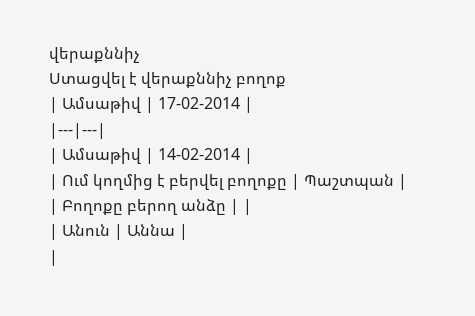վերաքննիչ
Ստացվել է վերաքննիչ բողոք
| Ամսաթիվ | 17-02-2014 |
|---|---|
| Ամսաթիվ | 14-02-2014 |
| Ում կողմից է բերվել բողոքը | Պաշտպան |
| Բողոքը բերող անձը | |
| Անուն | Աննա |
|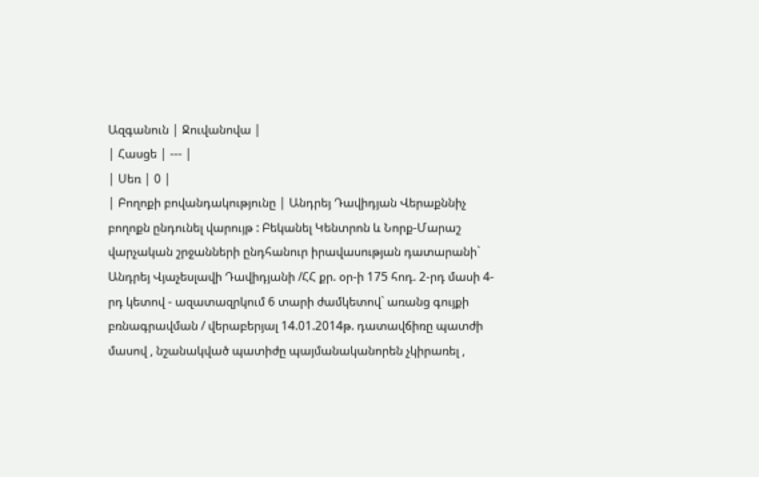Ազգանուն | Ջուվանովա |
| Հասցե | --- |
| Սեռ | 0 |
| Բողոքի բովանդակությունը | Անդրեյ Դավիդյան Վերաքննիչ բողոքն ընդունել վարույթ : Բեկանել Կենտրոն և Նորք-Մարաշ վարչական շրջանների ընդհանուր իրավասության դատարանի` Անդրեյ Վյաչեսլավի Դավիդյանի /ՀՀ քր. օր-ի 175 հոդ. 2-րդ մասի 4-րդ կետով - ազատազրկում 6 տարի ժամկետով` առանց գույքի բռնագրավման / վերաբերյալ 14.01.2014թ. դատավճիռը պատժի մասով , նշանակված պատիժը պայմանականորեն չկիրառել ,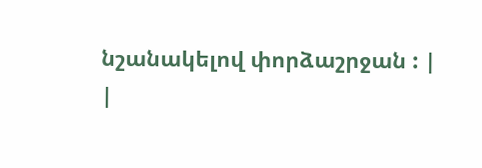նշանակելով փորձաշրջան : |
|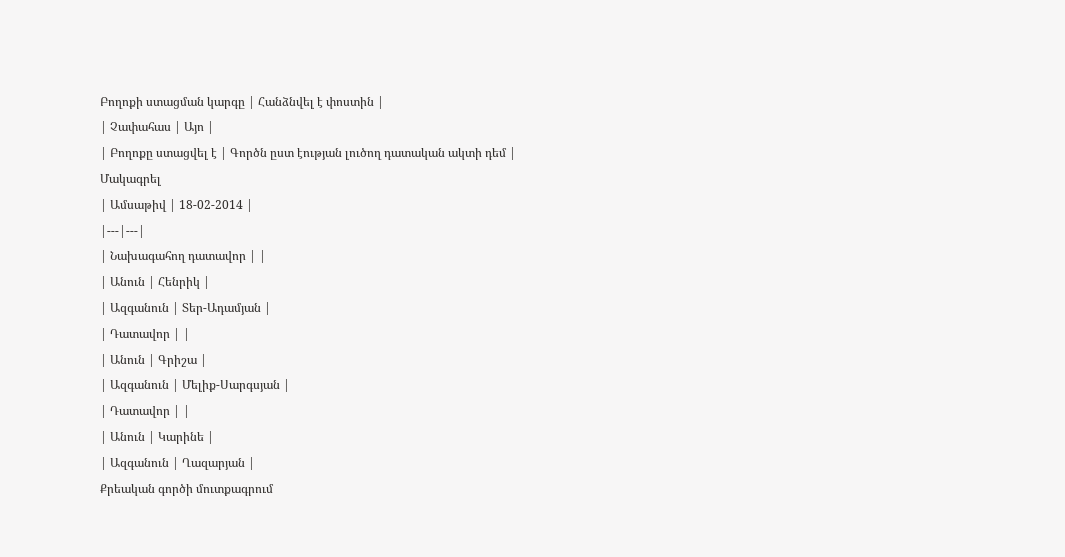Բողոքի ստացման կարգը | Հանձնվել է փոստին |
| Չափահաս | Այո |
| Բողոքը ստացվել է | Գործն ըստ էության լուծող դատական ակտի դեմ |
Մակագրել
| Ամսաթիվ | 18-02-2014 |
|---|---|
| Նախագահող դատավոր | |
| Անուն | Հենրիկ |
| Ազգանուն | Տեր-Ադամյան |
| Դատավոր | |
| Անուն | Գրիշա |
| Ազգանուն | Մելիք-Սարգսյան |
| Դատավոր | |
| Անուն | Կարինե |
| Ազգանուն | Ղազարյան |
Քրեական գործի մուտքագրում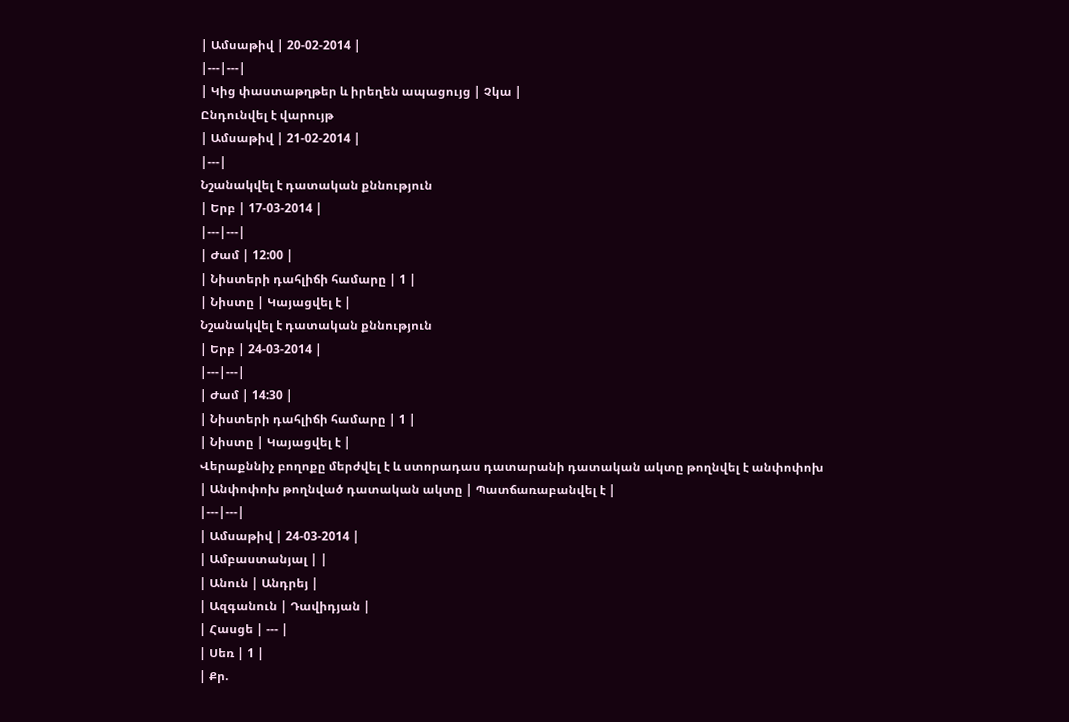| Ամսաթիվ | 20-02-2014 |
|---|---|
| Կից փաստաթղթեր և իրեղեն ապացույց | Չկա |
Ընդունվել է վարույթ
| Ամսաթիվ | 21-02-2014 |
|---|
Նշանակվել է դատական քննություն
| Երբ | 17-03-2014 |
|---|---|
| Ժամ | 12:00 |
| Նիստերի դահլիճի համարը | 1 |
| Նիստը | Կայացվել է |
Նշանակվել է դատական քննություն
| Երբ | 24-03-2014 |
|---|---|
| Ժամ | 14:30 |
| Նիստերի դահլիճի համարը | 1 |
| Նիստը | Կայացվել է |
Վերաքննիչ բողոքը մերժվել է և ստորադաս դատարանի դատական ակտը թողնվել է անփոփոխ
| Անփոփոխ թողնված դատական ակտը | Պատճառաբանվել է |
|---|---|
| Ամսաթիվ | 24-03-2014 |
| Ամբաստանյալ | |
| Անուն | Անդրեյ |
| Ազգանուն | Դավիդյան |
| Հասցե | --- |
| Սեռ | 1 |
| Քր.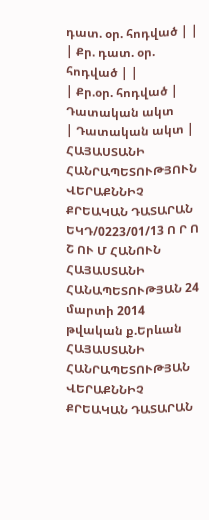դատ. օր. հոդված | |
| Քր. դատ. օր. հոդված | |
| Քր.օր. հոդված |
Դատական ակտ
| Դատական ակտ | ՀԱՅԱՍՏԱՆԻ ՀԱՆՐԱՊԵՏՈՒԹՅՈՒՆ ՎԵՐԱՔՆՆԻՉ ՔՐԵԱԿԱՆ ԴԱՏԱՐԱՆ ԵԿԴ/0223/01/13 Ո Ր Ո Շ ՈՒ Մ ՀԱՆՈՒՆ ՀԱՅԱՍՏԱՆԻ ՀԱՆԱՊԵՏՈՒԹՅԱՆ 24 մարտի 2014 թվական ք.Երևան ՀԱՅԱՍՏԱՆԻ ՀԱՆՐԱՊԵՏՈՒԹՅԱՆ ՎԵՐԱՔՆՆԻՉ ՔՐԵԱԿԱՆ ԴԱՏԱՐԱՆ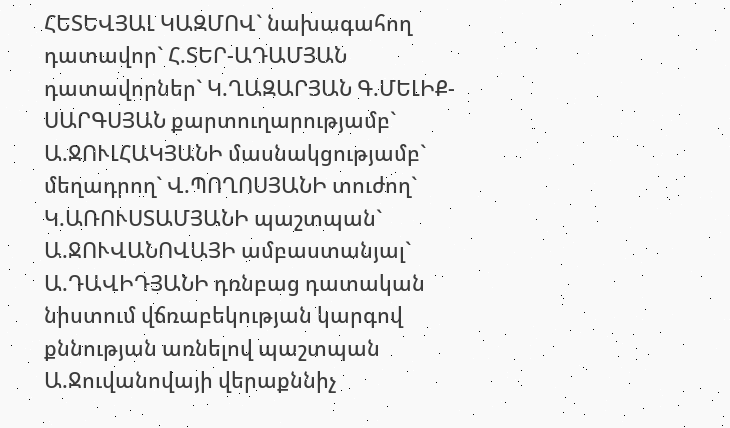ՀԵՏԵՎՅԱԼ ԿԱԶՄՈՎ` նախագահող դատավոր` Հ.ՏԵՐ-ԱԴԱՄՅԱՆ դատավորներ` Կ.ՂԱԶԱՐՅԱՆ Գ.ՄԵԼԻՔ-ՍԱՐԳՍՅԱՆ քարտուղարությամբ` Ա.ՋՈՒԼՀԱԿՅԱՆԻ մասնակցությամբ` մեղադրող` Վ.ՊՈՂՈՍՅԱՆԻ տուժող` Կ.ԱՌՈՒՍՏԱՄՅԱՆԻ պաշտպան` Ա.ՋՈՒՎԱՆՈՎԱՅԻ ամբաստանյալ` Ա.ԴԱՎԻԴՅԱՆԻ դռնբաց դատական նիստում վճռաբեկության կարգով քննության առնելով պաշտպան Ա.Ջուվանովայի վերաքննիչ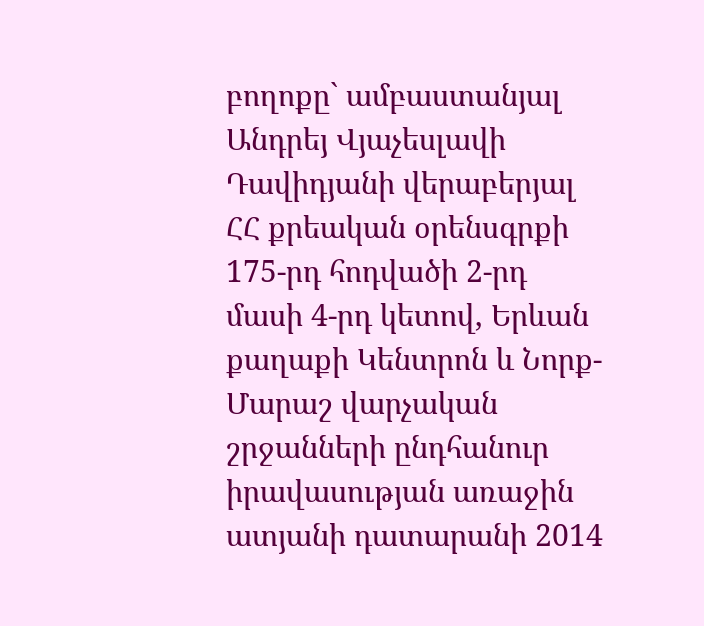բողոքը` ամբաստանյալ Անդրեյ Վյաչեսլավի Դավիդյանի վերաբերյալ ՀՀ քրեական օրենսգրքի 175-րդ հոդվածի 2-րդ մասի 4-րդ կետով, Երևան քաղաքի Կենտրոն և Նորք-Մարաշ վարչական շրջանների ընդհանուր իրավասության առաջին ատյանի դատարանի 2014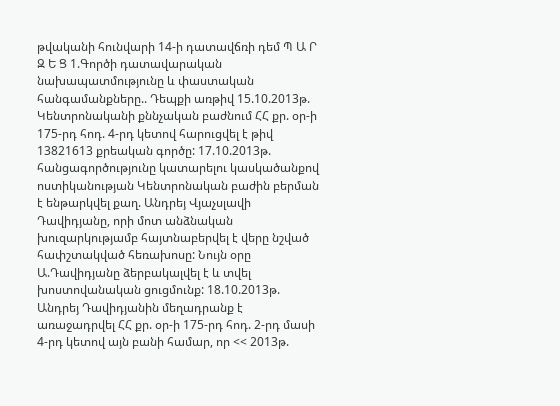թվականի հունվարի 14-ի դատավճռի դեմ Պ Ա Ր Զ Ե Ց 1.Գործի դատավարական նախապատմությունը և փաստական հանգամանքները.. Դեպքի առթիվ 15.10.2013թ. Կենտրոնականի քննչական բաժնում ՀՀ քր. օր-ի 175-րդ հոդ. 4-րդ կետով հարուցվել է թիվ 13821613 քրեական գործը: 17.10.2013թ. հանցագործությունը կատարելու կասկածանքով ոստիկանության Կենտրոնական բաժին բերման է ենթարկվել քաղ. Անդրեյ Վյաչսլավի Դավիդյանը, որի մոտ անձնական խուզարկությամբ հայտնաբերվել է վերը նշված հափշտակված հեռախոսը: Նույն օրը Ա.Դավիդյանը ձերբակալվել է և տվել խոստովանական ցուցմունք: 18.10.2013թ. Անդրեյ Դավիդյանին մեղադրանք է առաջադրվել ՀՀ քր. օր-ի 175-րդ հոդ. 2-րդ մասի 4-րդ կետով այն բանի համար, որ << 2013թ.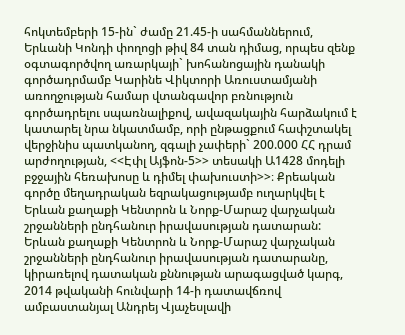հոկտեմբերի 15-ին` ժամը 21.45-ի սահմաններում, Երևանի Կոնդի փողոցի թիվ 84 տան դիմաց, որպես զենք օգտագործվող առարկայի` խոհանոցային դանակի գործադրմամբ Կարինե Վիկտորի Առուստամյանի առողջության համար վտանգավոր բռնություն գործադրելու սպառնալիքով, ավազակային հարձակում է կատարել նրա նկատմամբ, որի ընթացքում հափշտակել վերջինիս պատկանող, զգալի չափերի` 200.000 ՀՀ դրամ արժողության, <<Էփլ Այֆոն-5>> տեսակի Ա1428 մոդելի բջջային հեռախոսը և դիմել փախուստի>>։ Քրեական գործը մեղադրական եզրակացությամբ ուղարկվել է Երևան քաղաքի Կենտրոն և Նորք-Մարաշ վարչական շրջանների ընդհանուր իրավասության դատարան: Երևան քաղաքի Կենտրոն և Նորք-Մարաշ վարչական շրջանների ընդհանուր իրավասության դատարանը, կիրառելով դատական քննության արագացված կարգ, 2014 թվականի հունվարի 14-ի դատավճռով ամբաստանյալ Անդրեյ Վյաչեսլավի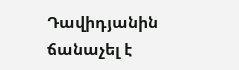Դավիդյանին ճանաչել է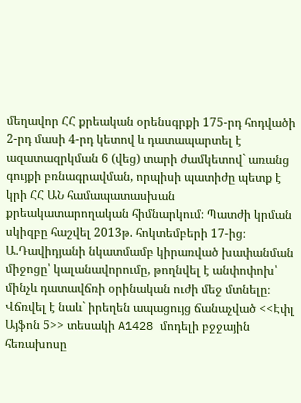մեղավոր ՀՀ քրեական օրենսգրքի 175-րդ հոդվածի 2-րդ մասի 4-րդ կետով և դատապարտել է ազատազրկման 6 (վեց) տարի ժամկետով` առանց գույքի բռնագրավման, որպիսի պատիժը պետք է կրի ՀՀ ԱՆ համապատասխան քրեակատարողական հիմնարկում։ Պատժի կրման սկիզբը հաշվել 2013թ. հոկտեմբերի 17-ից։ Ա.Դավիդյանի նկատմամբ կիրառված խափանման միջոցը՝ կալանավորումը, թողնվել է անփոփոխ՝ մինչև դատավճռի օրինական ուժի մեջ մտնելը։ Վճռվել է նաև` իրեղեն ապացույց ճանաչված <<Էփլ Այֆոն 5>> տեսակի A1428 մոդելի բջջային հեռախոսը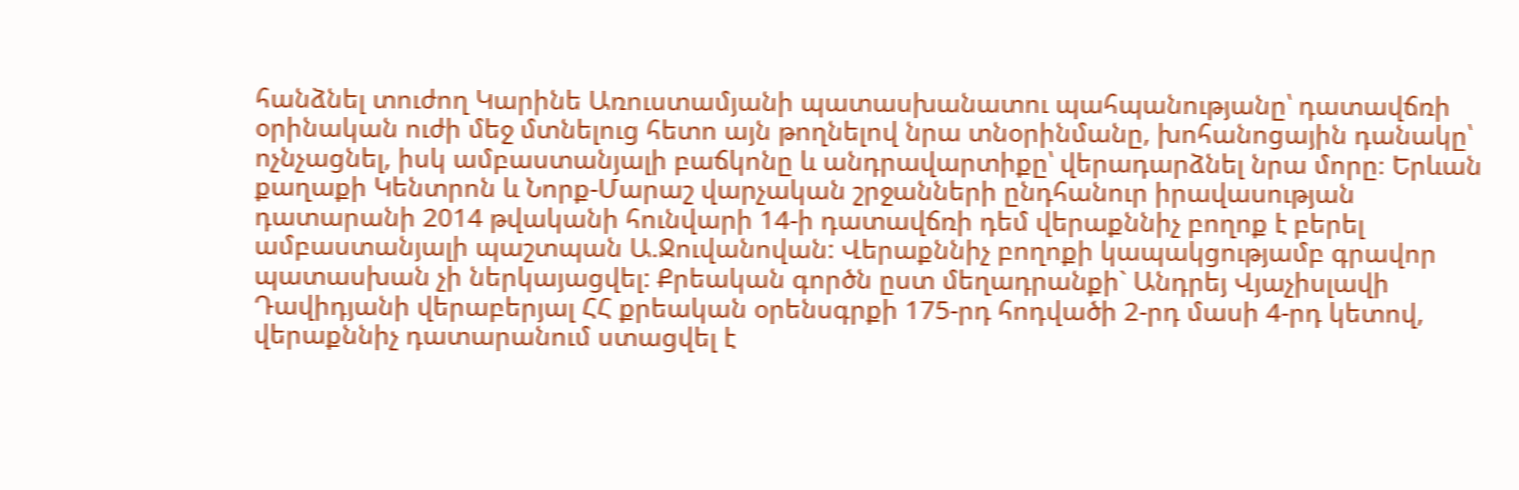հանձնել տուժող Կարինե Առուստամյանի պատասխանատու պահպանությանը՝ դատավճռի օրինական ուժի մեջ մտնելուց հետո այն թողնելով նրա տնօրինմանը, խոհանոցային դանակը՝ ոչնչացնել, իսկ ամբաստանյալի բաճկոնը և անդրավարտիքը՝ վերադարձնել նրա մորը։ Երևան քաղաքի Կենտրոն և Նորք-Մարաշ վարչական շրջանների ընդհանուր իրավասության դատարանի 2014 թվականի հունվարի 14-ի դատավճռի դեմ վերաքննիչ բողոք է բերել ամբաստանյալի պաշտպան Ա.Ջուվանովան: Վերաքննիչ բողոքի կապակցությամբ գրավոր պատասխան չի ներկայացվել: Քրեական գործն ըստ մեղադրանքի` Անդրեյ Վյաչիսլավի Դավիդյանի վերաբերյալ ՀՀ քրեական օրենսգրքի 175-րդ հոդվածի 2-րդ մասի 4-րդ կետով, վերաքննիչ դատարանում ստացվել է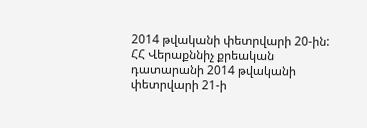2014 թվականի փետրվարի 20-ին: ՀՀ Վերաքննիչ քրեական դատարանի 2014 թվականի փետրվարի 21-ի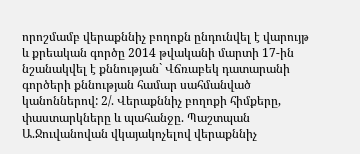որոշմամբ վերաքննիչ բողոքն ընդունվել է վարույթ և քրեական գործը 2014 թվականի մարտի 17-ին նշանակվել է քննության` Վճռաբեկ դատարանի գործերի քննության համար սահմանված կանոններով: 2/. Վերաքննիչ բողոքի հիմքերը, փաստարկները և պահանջը. Պաշտպան Ա.Ջուվանովան վկայակոչելով վերաքննիչ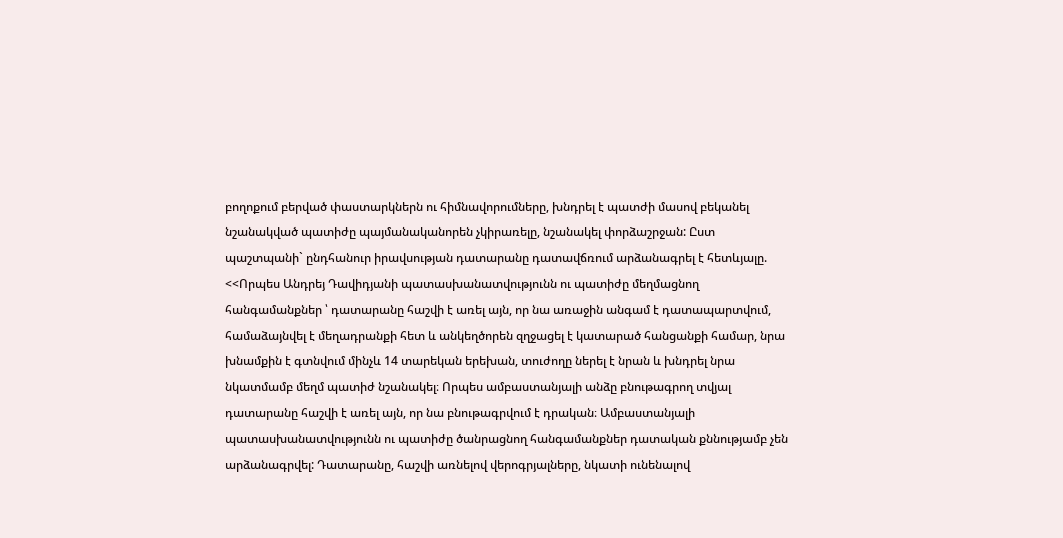բողոքում բերված փաստարկներն ու հիմնավորումները, խնդրել է պատժի մասով բեկանել նշանակված պատիժը պայմանականորեն չկիրառելը, նշանակել փորձաշրջան: Ըստ պաշտպանի` ընդհանուր իրավսության դատարանը դատավճռում արձանագրել է հետևյալը. <<Որպես Անդրեյ Դավիդյանի պատասխանատվությունն ու պատիժը մեղմացնող հանգամանքներ ՝ դատարանը հաշվի է առել այն, որ նա առաջին անգամ է դատապարտվում, համաձայնվել է մեղադրանքի հետ և անկեղծորեն զղջացել է կատարած հանցանքի համար, նրա խնամքին է գտնվում մինչև 14 տարեկան երեխան, տուժողը ներել է նրան և խնդրել նրա նկատմամբ մեղմ պատիժ նշանակել։ Որպես ամբաստանյալի անձը բնութագրող տվյալ դատարանը հաշվի է առել այն, որ նա բնութագրվում է դրական։ Ամբաստանյալի պատասխանատվությունն ու պատիժը ծանրացնող հանգամանքներ դատական քննությամբ չեն արձանագրվել: Դատարանը, հաշվի առնելով վերոգրյալները, նկատի ունենալով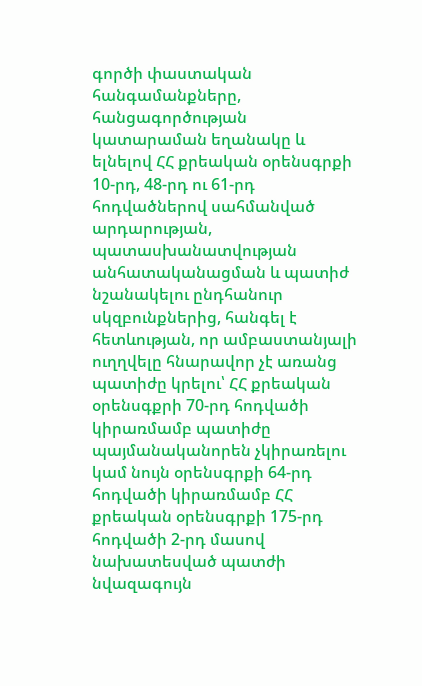գործի փաստական հանգամանքները, հանցագործության կատարաման եղանակը և ելնելով ՀՀ քրեական օրենսգրքի 10-րդ, 48-րդ ու 61-րդ հոդվածներով սահմանված արդարության, պատասխանատվության անհատականացման և պատիժ նշանակելու ընդհանուր սկզբունքներից, հանգել է հետևության, որ ամբաստանյալի ուղղվելը հնարավոր չէ առանց պատիժը կրելու՝ ՀՀ քրեական օրենսգքրի 70-րդ հոդվածի կիրառմամբ պատիժը պայմանականորեն չկիրառելու կամ նույն օրենսգրքի 64-րդ հոդվածի կիրառմամբ ՀՀ քրեական օրենսգրքի 175-րդ հոդվածի 2-րդ մասով նախատեսված պատժի նվազագույն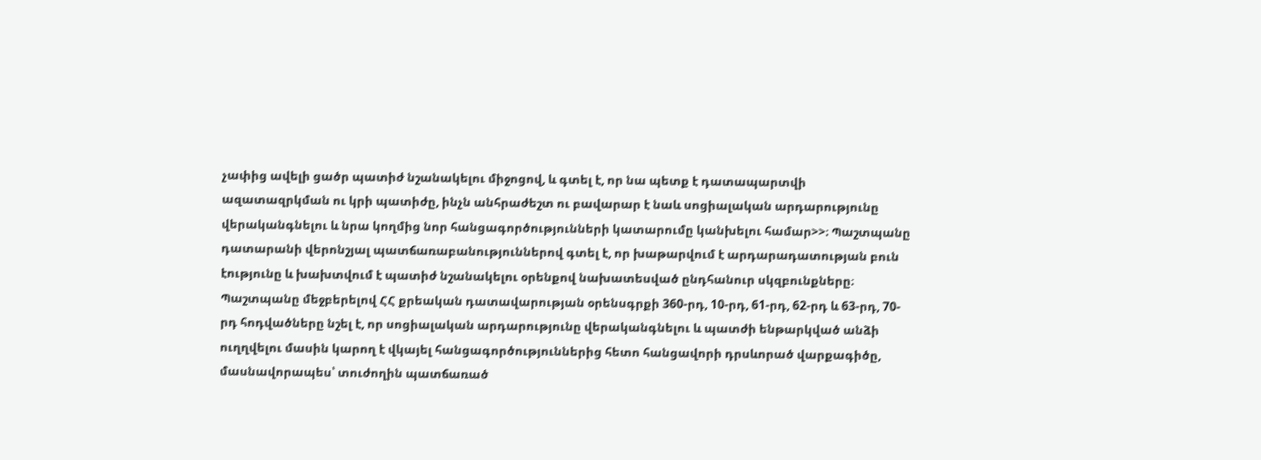չափից ավելի ցածր պատիժ նշանակելու միջոցով, և գտել է, որ նա պետք է դատապարտվի ազատազրկման ու կրի պատիժը, ինչն անհրաժեշտ ու բավարար է նաև սոցիալական արդարությունը վերականգնելու և նրա կողմից նոր հանցագործությունների կատարումը կանխելու համար>>։ Պաշտպանը դատարանի վերոնշյալ պատճառաբանություններով գտել է, որ խաթարվում է արդարադատության բուն էությունը և խախտվում է պատիժ նշանակելու օրենքով նախատեսված ընդհանուր սկզբունքները։ Պաշտպանը մեջբերելով ՀՀ քրեական դատավարության օրենսգրքի 360-րդ, 10-րդ, 61-րդ, 62-րդ և 63-րդ, 70-րդ հոդվածները նշել է, որ սոցիալական արդարությունը վերականգնելու և պատժի ենթարկված անձի ուղղվելու մասին կարող է վկայել հանցագործություններից հետո հանցավորի դրսևորած վարքագիծը, մասնավորապես՝ տուժողին պատճառած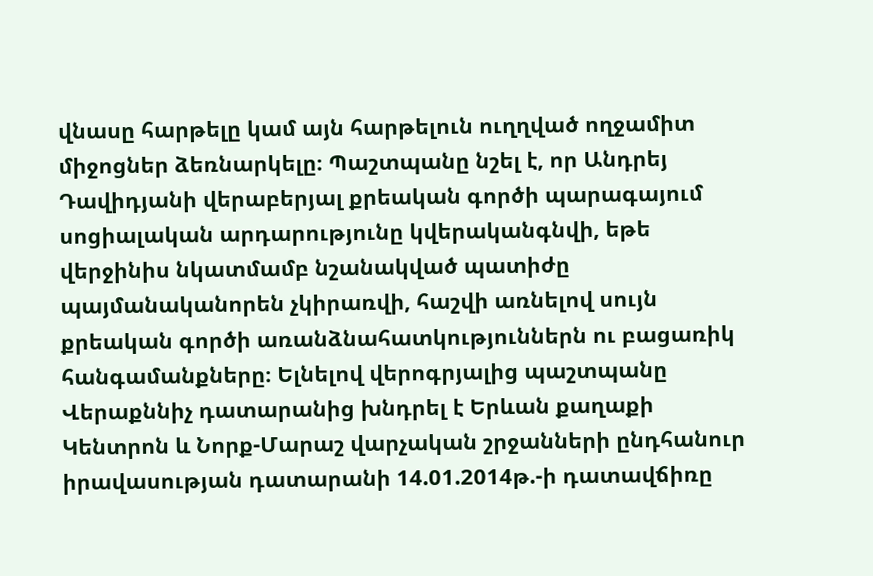վնասը հարթելը կամ այն հարթելուն ուղղված ողջամիտ միջոցներ ձեռնարկելը։ Պաշտպանը նշել է, որ Անդրեյ Դավիդյանի վերաբերյալ քրեական գործի պարագայում սոցիալական արդարությունը կվերականգնվի, եթե վերջինիս նկատմամբ նշանակված պատիժը պայմանականորեն չկիրառվի, հաշվի առնելով սույն քրեական գործի առանձնահատկություններն ու բացառիկ հանգամանքները։ Ելնելով վերոգրյալից պաշտպանը Վերաքննիչ դատարանից խնդրել է Երևան քաղաքի Կենտրոն և Նորք-Մարաշ վարչական շրջանների ընդհանուր իրավասության դատարանի 14.01.2014թ.-ի դատավճիռը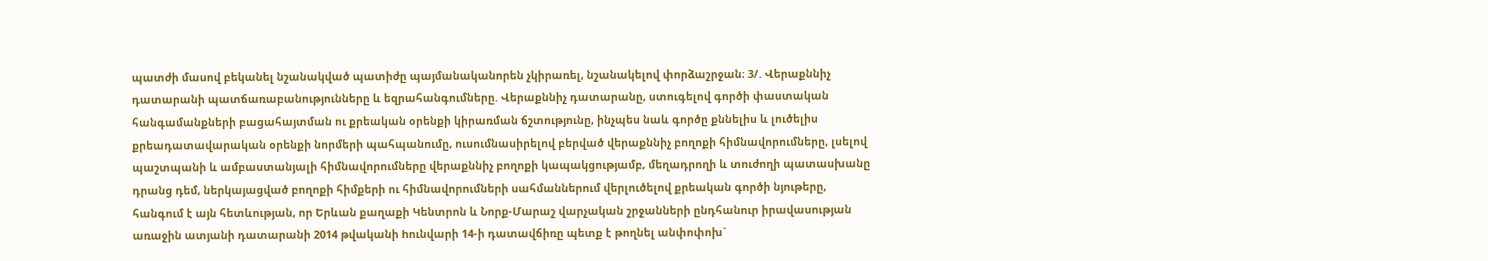պատժի մասով բեկանել նշանակված պատիժը պայմանականորեն չկիրառել, նշանակելով փորձաշրջան։ 3/. Վերաքննիչ դատարանի պատճառաբանությունները և եզրահանգումները. Վերաքննիչ դատարանը, ստուգելով գործի փաստական հանգամանքների բացահայտման ու քրեական օրենքի կիրառման ճշտությունը, ինչպես նաև գործը քննելիս և լուծելիս քրեադատավարական օրենքի նորմերի պահպանումը, ուսումնասիրելով բերված վերաքննիչ բողոքի հիմնավորումները, լսելով պաշտպանի և ամբաստանյալի հիմնավորումները վերաքննիչ բողոքի կապակցությամբ, մեղադրողի և տուժողի պատասխանը դրանց դեմ, ներկայացված բողոքի հիմքերի ու հիմնավորումների սահմաններում վերլուծելով քրեական գործի նյութերը, հանգում է այն հետևության, որ Երևան քաղաքի Կենտրոն և Նորք-Մարաշ վարչական շրջանների ընդհանուր իրավասության առաջին ատյանի դատարանի 2014 թվականի hունվարի 14-ի դատավճիռը պետք է թողնել անփոփոխ`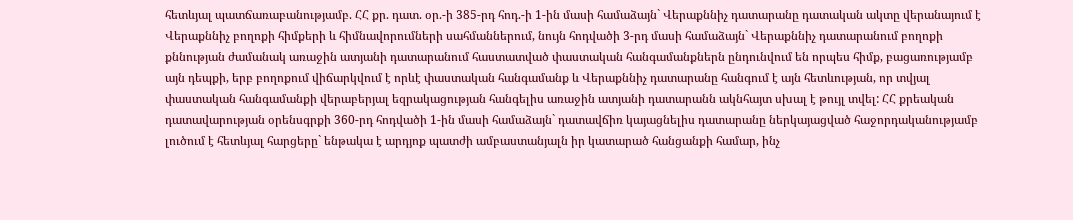հետևյալ պատճառաբանությամբ. ՀՀ քր. դատ. օր.-ի 385-րդ հոդ.-ի 1-ին մասի համաձայն` Վերաքննիչ դատարանը դատական ակտը վերանայում է Վերաքննիչ բողոքի հիմքերի և հիմնավորումների սահմաններում, նույն հոդվածի 3-րդ մասի համաձայն` Վերաքննիչ դատարանում բողոքի քննության ժամանակ առաջին ատյանի դատարանում հաստատված փաստական հանգամանքներն ընդունվում են որպես հիմք, բացառությամբ այն դեպքի, երբ բողոքում վիճարկվում է որևէ փաստական հանգամանք և Վերաքննիչ դատարանը հանգում է այն հետևության, որ տվյալ փաստական հանգամանքի վերաբերյալ եզրակացության հանգելիս առաջին ատյանի դատարանն ակնհայտ սխալ է թույլ տվել: ՀՀ քրեական դատավարության օրենսգրքի 360-րդ հոդվածի 1-ին մասի համաձայն` դատավճիռ կայացնելիս դատարանը ներկայացված հաջորդականությամբ լուծում է հետևյալ հարցերը` ենթակա է արդյոք պատժի ամբաստանյալն իր կատարած հանցանքի համար, ինչ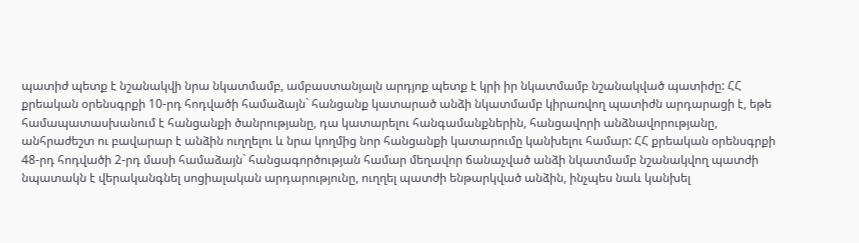պատիժ պետք է նշանակվի նրա նկատմամբ, ամբաստանյալն արդյոք պետք է կրի իր նկատմամբ նշանակված պատիժը: ՀՀ քրեական օրենսգրքի 10-րդ հոդվածի համաձայն` հանցանք կատարած անձի նկատմամբ կիրառվող պատիժն արդարացի է, եթե համապատասխանում է հանցանքի ծանրությանը, դա կատարելու հանգամանքներին, հանցավորի անձնավորությանը, անհրաժեշտ ու բավարար է անձին ուղղելու և նրա կողմից նոր հանցանքի կատարումը կանխելու համար: ՀՀ քրեական օրենսգրքի 48-րդ հոդվածի 2-րդ մասի համաձայն` հանցագործության համար մեղավոր ճանաչված անձի նկատմամբ նշանակվող պատժի նպատակն է վերականգնել սոցիալական արդարությունը, ուղղել պատժի ենթարկված անձին, ինչպես նաև կանխել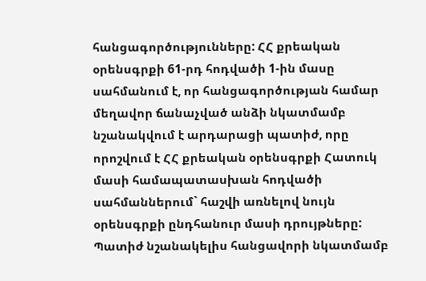հանցագործությունները: ՀՀ քրեական օրենսգրքի 61-րդ հոդվածի 1-ին մասը սահմանում է, որ հանցագործության համար մեղավոր ճանաչված անձի նկատմամբ նշանակվում է արդարացի պատիժ, որը որոշվում է ՀՀ քրեական օրենսգրքի Հատուկ մասի համապատասխան հոդվածի սահմաններում` հաշվի առնելով նույն օրենսգրքի ընդհանուր մասի դրույթները: Պատիժ նշանակելիս հանցավորի նկատմամբ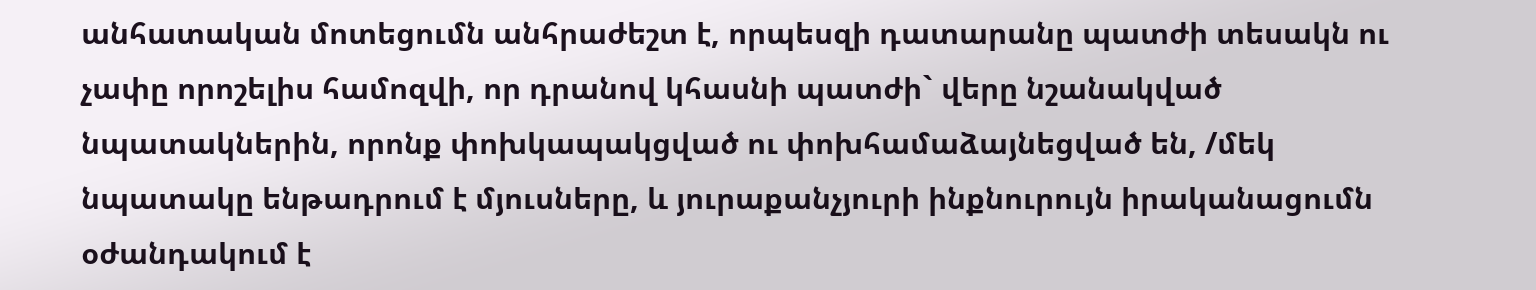անհատական մոտեցումն անհրաժեշտ է, որպեսզի դատարանը պատժի տեսակն ու չափը որոշելիս համոզվի, որ դրանով կհասնի պատժի` վերը նշանակված նպատակներին, որոնք փոխկապակցված ու փոխհամաձայնեցված են, /մեկ նպատակը ենթադրում է մյուսները, և յուրաքանչյուրի ինքնուրույն իրականացումն օժանդակում է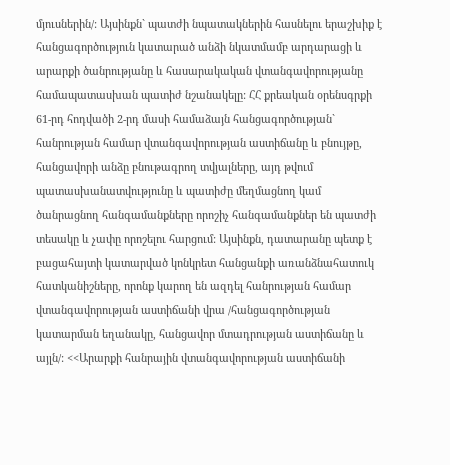մյուսներին/: Այսինքն` պատժի նպատակներին հասնելու երաշխիք է հանցագործություն կատարած անձի նկատմամբ արդարացի և արարքի ծանրությանը և հասարակական վտանգավորությանը համապատասխան պատիժ նշանակելը: ՀՀ քրեական օրենսգրքի 61-րդ հոդվածի 2-րդ մասի համաձայն հանցագործության` հանրության համար վտանգավորության աստիճանը և բնույթը, հանցավորի անձը բնութագրող տվյալները, այդ թվում պատասխանատվությունը և պատիժը մեղմացնող կամ ծանրացնող հանգամանքները որոշիչ հանգամանքներ են պատժի տեսակը և չափը որոշելու հարցում: Այսինքն, դատարանը պետք է բացահայտի կատարված կոնկրետ հանցանքի առանձնահատուկ հատկանիշները, որոնք կարող են ազդել հանրության համար վտանգավորության աստիճանի վրա /հանցագործության կատարման եղանակը, հանցավոր մտադրության աստիճանը և այլն/: <<Արարքի հանրային վտանգավորության աստիճանի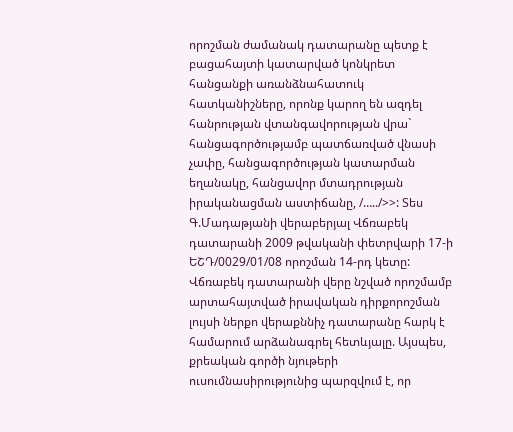որոշման ժամանակ դատարանը պետք է բացահայտի կատարված կոնկրետ հանցանքի առանձնահատուկ հատկանիշները, որոնք կարող են ազդել հանրության վտանգավորության վրա` հանցագործությամբ պատճառված վնասի չափը, հանցագործության կատարման եղանակը, հանցավոր մտադրության իրականացման աստիճանը, /…../>>: Տես Գ.Մադաթյանի վերաբերյալ Վճռաբեկ դատարանի 2009 թվականի փետրվարի 17-ի ԵՇԴ/0029/01/08 որոշման 14-րդ կետը: Վճռաբեկ դատարանի վերը նշված որոշմամբ արտահայտված իրավական դիրքորոշման լույսի ներքո վերաքննիչ դատարանը հարկ է համարում արձանագրել հետևյալը. Այսպես, քրեական գործի նյութերի ուսումնասիրությունից պարզվում է, որ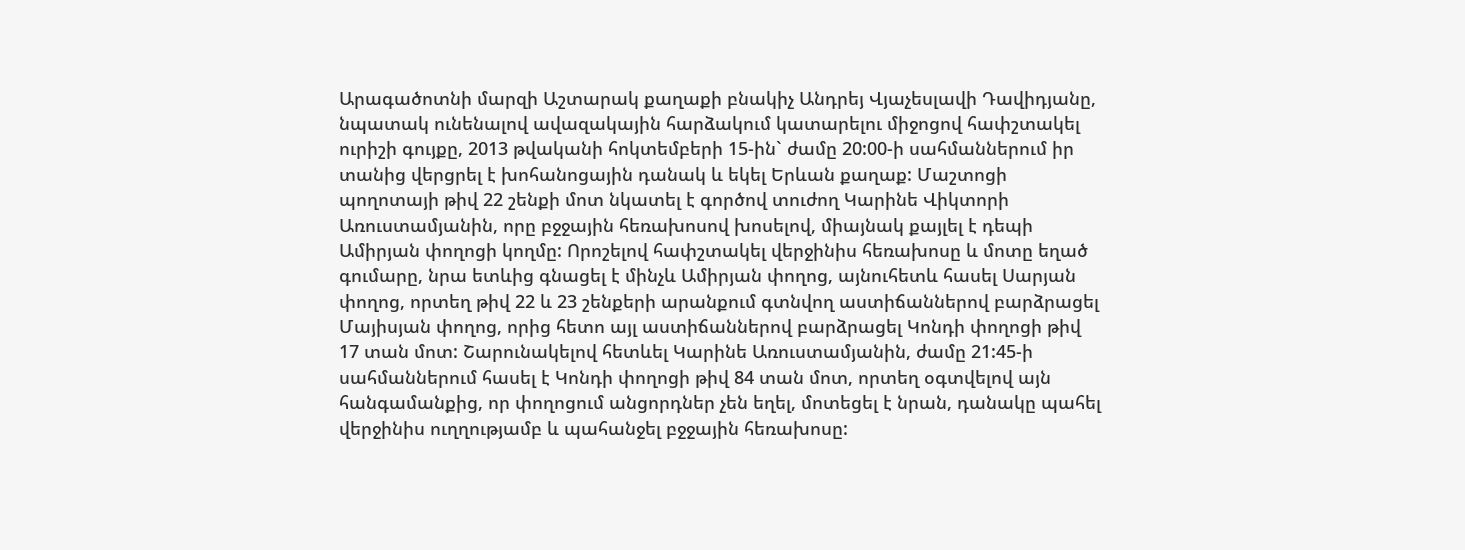Արագածոտնի մարզի Աշտարակ քաղաքի բնակիչ Անդրեյ Վյաչեսլավի Դավիդյանը, նպատակ ունենալով ավազակային հարձակում կատարելու միջոցով հափշտակել ուրիշի գույքը, 2013 թվականի հոկտեմբերի 15-ին` ժամը 20:00-ի սահմաններում իր տանից վերցրել է խոհանոցային դանակ և եկել Երևան քաղաք: Մաշտոցի պողոտայի թիվ 22 շենքի մոտ նկատել է գործով տուժող Կարինե Վիկտորի Առուստամյանին, որը բջջային հեռախոսով խոսելով, միայնակ քայլել է դեպի Ամիրյան փողոցի կողմը: Որոշելով հափշտակել վերջինիս հեռախոսը և մոտը եղած գումարը, նրա ետևից գնացել է մինչև Ամիրյան փողոց, այնուհետև հասել Սարյան փողոց, որտեղ թիվ 22 և 23 շենքերի արանքում գտնվող աստիճաններով բարձրացել Մայիսյան փողոց, որից հետո այլ աստիճաններով բարձրացել Կոնդի փողոցի թիվ 17 տան մոտ: Շարունակելով հետևել Կարինե Առուստամյանին, ժամը 21:45-ի սահմաններում հասել է Կոնդի փողոցի թիվ 84 տան մոտ, որտեղ օգտվելով այն հանգամանքից, որ փողոցում անցորդներ չեն եղել, մոտեցել է նրան, դանակը պահել վերջինիս ուղղությամբ և պահանջել բջջային հեռախոսը: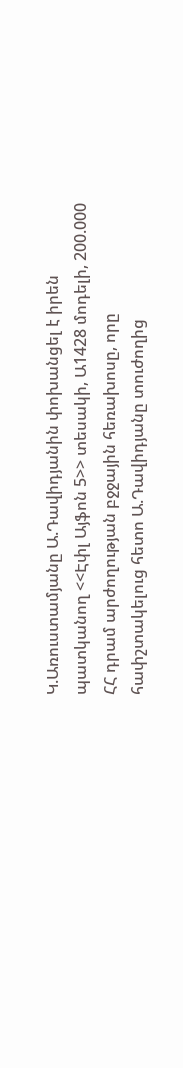Կ.Առուստամյանը Ա.Դավիդյանին փոխանցել է իրեն պատկանող <<Էփլ Այֆոն 5>> տեսակի, Ա1428 մոդելի, 200.000 ՀՀ դրամ արժողության բջջային հեռախոսը, որը հափշտակելուց հետո Ա.Դավիդյանը տուժողից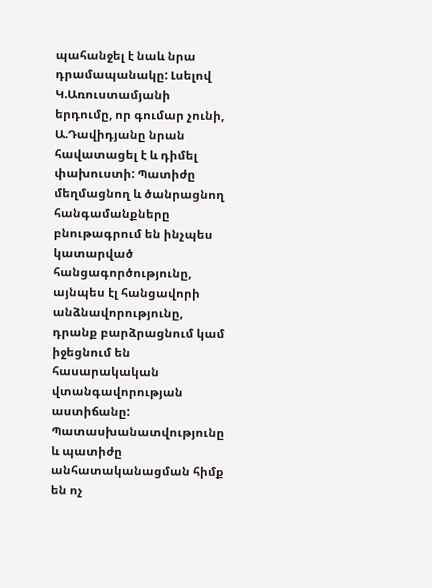պահանջել է նաև նրա դրամապանակը: Լսելով Կ.Առուստամյանի երդումը, որ գումար չունի, Ա.Դավիդյանը նրան հավատացել է և դիմել փախուստի: Պատիժը մեղմացնող և ծանրացնող հանգամանքները բնութագրում են ինչպես կատարված հանցագործությունը, այնպես էլ հանցավորի անձնավորությունը, դրանք բարձրացնում կամ իջեցնում են հասարակական վտանգավորության աստիճանը: Պատասխանատվությունը և պատիժը անհատականացման հիմք են ոչ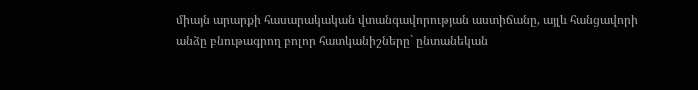միայն արարքի հասարակական վտանգավորության աստիճանը, այլև հանցավորի անձը բնութագրող բոլոր հատկանիշները` ընտանեկան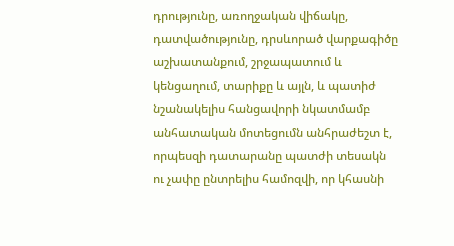դրությունը, առողջական վիճակը, դատվածությունը, դրսևորած վարքագիծը աշխատանքում, շրջապատում և կենցաղում, տարիքը և այլն, և պատիժ նշանակելիս հանցավորի նկատմամբ անհատական մոտեցումն անհրաժեշտ է, որպեսզի դատարանը պատժի տեսակն ու չափը ընտրելիս համոզվի, որ կհասնի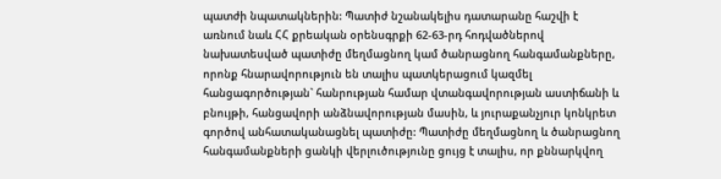պատժի նպատակներին: Պատիժ նշանակելիս դատարանը հաշվի է առնում նաև ՀՀ քրեական օրենսգրքի 62-63-րդ հոդվածներով նախատեսված պատիժը մեղմացնող կամ ծանրացնող հանգամանքները, որոնք հնարավորություն են տալիս պատկերացում կազմել հանցագործության` հանրության համար վտանգավորության աստիճանի և բնույթի, հանցավորի անձնավորության մասին, և յուրաքանչյուր կոնկրետ գործով անհատականացնել պատիժը: Պատիժը մեղմացնող և ծանրացնող հանգամանքների ցանկի վերլուծությունը ցույց է տալիս, որ քննարկվող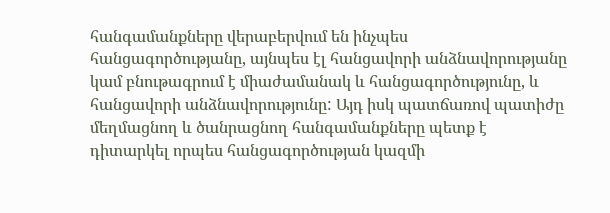հանգամանքները վերաբերվում են ինչպես հանցագործությանը, այնպես էլ հանցավորի անձնավորությանը կամ բնութագրում է միաժամանակ և հանցագործությունը, և հանցավորի անձնավորությունը: Այդ իսկ պատճառով պատիժը մեղմացնող և ծանրացնող հանգամանքները պետք է դիտարկել որպես հանցագործության կազմի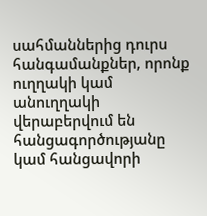սահմաններից դուրս հանգամանքներ, որոնք ուղղակի կամ անուղղակի վերաբերվում են հանցագործությանը կամ հանցավորի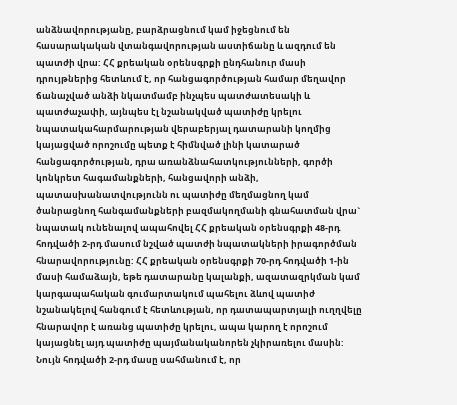անձնավորությանը, բարձրացնում կամ իջեցնում են հասարակական վտանգավորության աստիճանը և ազդում են պատժի վրա: ՀՀ քրեական օրենսգրքի ընդհանուր մասի դրույթներից հետևում է, որ հանցագործության համար մեղավոր ճանաչված անձի նկատմամբ ինչպես պատժատեսակի և պատժաչափի, այնպես էլ նշանակված պատիժը կրելու նպատակահարմարության վերաբերյալ դատարանի կողմից կայացված որոշումը պետք է հիմնված լինի կատարած հանցագործության, դրա առանձնահատկությունների, գործի կոնկրետ հագամանքների, հանցավորի անձի, պատասխանատվությունն ու պատիժը մեղմացնող կամ ծանրացնող հանգամանքների բազմակողմանի գնահատման վրա` նպատակ ունենալով ապահովել ՀՀ քրեական օրենսգրքի 48-րդ հոդվածի 2-րդ մասում նշված պատժի նպատակների իրագործման հնարավորությունը: ՀՀ քրեական օրենսգրքի 70-րդ հոդվածի 1-ին մասի համաձայն, եթե դատարանը կալանքի, ազատազրկման կամ կարգապահական գումարտակում պահելու ձևով պատիժ նշանակելով հանգում է հետևության, որ դատապարտյալի ուղղվելը հնարավոր է առանց պատիժը կրելու, ապա կարող է որոշում կայացնել այդ պատիժը պայմանականորեն չկիրառելու մասին: Նույն հոդվածի 2-րդ մասը սահմանում է, որ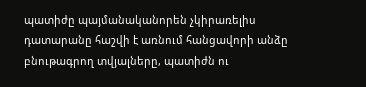պատիժը պայմանականորեն չկիրառելիս դատարանը հաշվի է առնում հանցավորի անձը բնութագրող տվյալները, պատիժն ու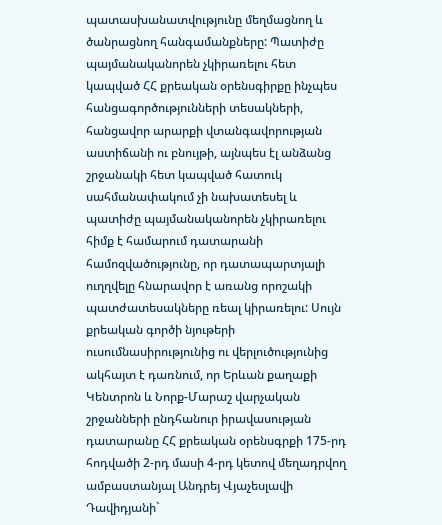պատասխանատվությունը մեղմացնող և ծանրացնող հանգամանքները: Պատիժը պայմանականորեն չկիրառելու հետ կապված ՀՀ քրեական օրենսգիրքը ինչպես հանցագործությունների տեսակների, հանցավոր արարքի վտանգավորության աստիճանի ու բնույթի, այնպես էլ անձանց շրջանակի հետ կապված հատուկ սահմանափակում չի նախատեսել և պատիժը պայմանականորեն չկիրառելու հիմք է համարում դատարանի համոզվածությունը, որ դատապարտյալի ուղղվելը հնարավոր է առանց որոշակի պատժատեսակները ռեալ կիրառելու: Սույն քրեական գործի նյութերի ուսումնասիրությունից ու վերլուծությունից ակհայտ է դառնում, որ Երևան քաղաքի Կենտրոն և Նորք-Մարաշ վարչական շրջանների ընդհանուր իրավասության դատարանը ՀՀ քրեական օրենսգրքի 175-րդ հոդվածի 2-րդ մասի 4-րդ կետով մեղադրվող ամբաստանյալ Անդրեյ Վյաչեսլավի Դավիդյանի`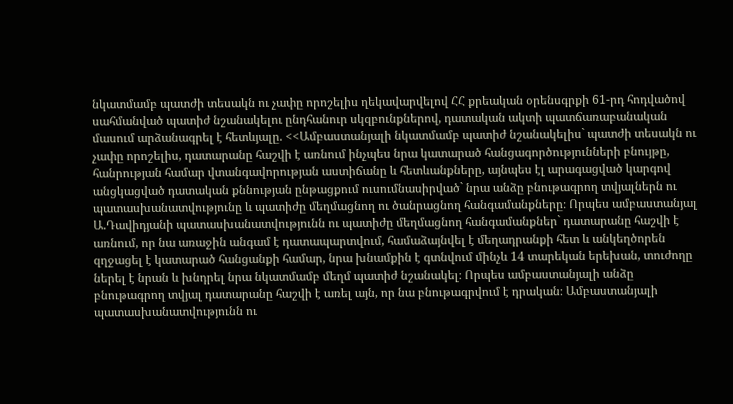նկատմամբ պատժի տեսակն ու չափը որոշելիս ղեկավարվելով ՀՀ քրեական օրենսգրքի 61-րդ հոդվածով սահմանված պատիժ նշանակելու ընդհանուր սկզբունքներով, դատական ակտի պատճառաբանական մասում արձանագրել է հետևյալը. <<Ամբաստանյալի նկատմամբ պատիժ նշանակելիս` պատժի տեսակն ու չափը որոշելիս, դատարանը հաշվի է առնում ինչպես նրա կատարած հանցագործությունների բնույթը, հանրության համար վտանգավորության աստիճանը և հետևանքները, այնպես էլ արագացված կարգով անցկացված դատական քննության ընթացքում ուսումնասիրված` նրա անձը բնութագրող տվյալներն ու պատասխանատվությունը և պատիժը մեղմացնող ու ծանրացնող հանգամանքները։ Որպես ամբաստանյալ Ա.Դավիդյանի պատասխանատվությունն ու պատիժը մեղմացնող հանգամանքներ` դատարանը հաշվի է առնում, որ նա առաջին անգամ է դատապարտվում, համաձայնվել է մեղադրանքի հետ և անկեղծորեն զղջացել է կատարած հանցանքի համար, նրա խնամքին է գտնվում մինչև 14 տարեկան երեխան, տուժողը ներել է նրան և խնդրել նրա նկատմամբ մեղմ պատիժ նշանակել։ Որպես ամբաստանյալի անձը բնութագրող տվյալ դատարանը հաշվի է առել այն, որ նա բնութագրվում է դրական։ Ամբաստանյալի պատասխանատվությունն ու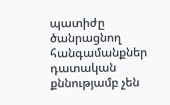պատիժը ծանրացնող հանգամանքներ դատական քննությամբ չեն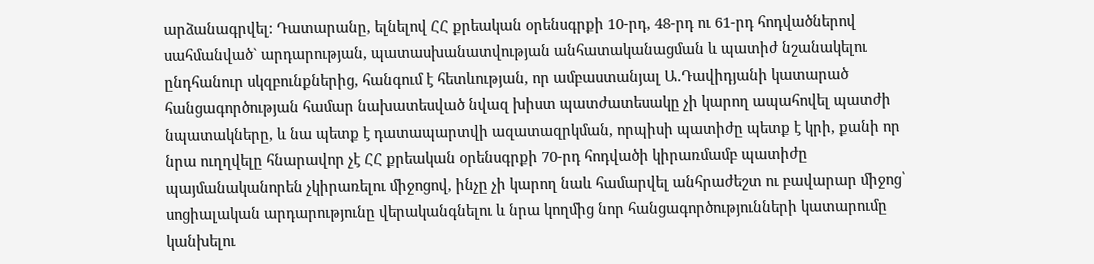արձանագրվել: Դատարանը, ելնելով ՀՀ քրեական օրենսգրքի 10-րդ, 48-րդ ու 61-րդ հոդվածներով սահմանված` արդարության, պատասխանատվության անհատականացման և պատիժ նշանակելու ընդհանուր սկզբունքներից, հանգում է հետևության, որ ամբաստանյալ Ա.Դավիդյանի կատարած հանցագործության համար նախատեսված նվազ խիստ պատժատեսակը չի կարող ապահովել պատժի նպատակները, և նա պետք է դատապարտվի ազատազրկման, որպիսի պատիժը պետք է կրի, քանի որ նրա ուղղվելը հնարավոր չէ ՀՀ քրեական օրենսգրքի 70-րդ հոդվածի կիրառմամբ պատիժը պայմանականորեն չկիրառելու միջոցով, ինչը չի կարող նաև համարվել անհրաժեշտ ու բավարար միջոց՝ սոցիալական արդարությունը վերականգնելու և նրա կողմից նոր հանցագործությունների կատարումը կանխելու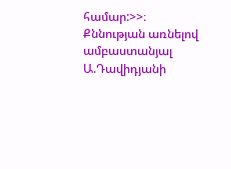համար:>>։ Քննության առնելով ամբաստանյալ Ա.Դավիդյանի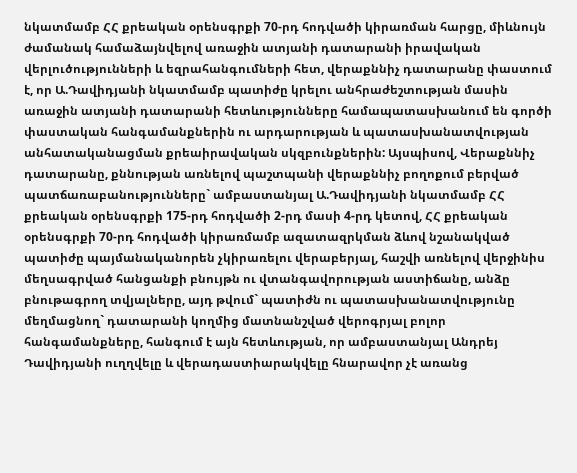նկատմամբ ՀՀ քրեական օրենսգրքի 70-րդ հոդվածի կիրառման հարցը, միևնույն ժամանակ համաձայնվելով առաջին ատյանի դատարանի իրավական վերլուծությունների և եզրահանգումների հետ, վերաքննիչ դատարանը փաստում է, որ Ա.Դավիդյանի նկատմամբ պատիժը կրելու անհրաժեշտության մասին առաջին ատյանի դատարանի հետևությունները համապատասխանում են գործի փաստական հանգամանքներին ու արդարության և պատասխանատվության անհատականացման քրեաիրավական սկզբունքներին: Այսպիսով, Վերաքննիչ դատարանը, քննության առնելով պաշտպանի վերաքննիչ բողոքում բերված պատճառաբանությունները` ամբաստանյալ Ա.Դավիդյանի նկատմամբ ՀՀ քրեական օրենսգրքի 175-րդ հոդվածի 2-րդ մասի 4-րդ կետով, ՀՀ քրեական օրենսգրքի 70-րդ հոդվածի կիրառմամբ ազատազրկման ձևով նշանակված պատիժը պայմանականորեն չկիրառելու վերաբերյալ, հաշվի առնելով վերջինիս մեղսագրված հանցանքի բնույթն ու վտանգավորության աստիճանը, անձը բնութագրող տվյալները, այդ թվում` պատիժն ու պատասխանատվությունը մեղմացնող` դատարանի կողմից մատնանշված վերոգրյալ բոլոր հանգամանքները, հանգում է այն հետևության, որ ամբաստանյալ Անդրեյ Դավիդյանի ուղղվելը և վերադաստիարակվելը հնարավոր չէ առանց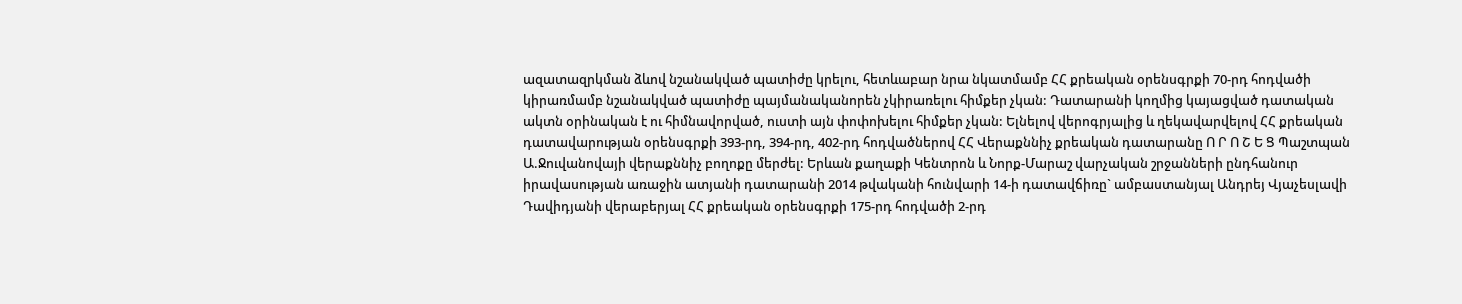ազատազրկման ձևով նշանակված պատիժը կրելու, հետևաբար նրա նկատմամբ ՀՀ քրեական օրենսգրքի 70-րդ հոդվածի կիրառմամբ նշանակված պատիժը պայմանականորեն չկիրառելու հիմքեր չկան: Դատարանի կողմից կայացված դատական ակտն օրինական է ու հիմնավորված, ուստի այն փոփոխելու հիմքեր չկան: Ելնելով վերոգրյալից և ղեկավարվելով ՀՀ քրեական դատավարության օրենսգրքի 393-րդ, 394-րդ, 402-րդ հոդվածներով ՀՀ Վերաքննիչ քրեական դատարանը Ո Ր Ո Շ Ե Ց Պաշտպան Ա.Ջուվանովայի վերաքննիչ բողոքը մերժել: Երևան քաղաքի Կենտրոն և Նորք-Մարաշ վարչական շրջանների ընդհանուր իրավասության առաջին ատյանի դատարանի 2014 թվականի հունվարի 14-ի դատավճիռը` ամբաստանյալ Անդրեյ Վյաչեսլավի Դավիդյանի վերաբերյալ ՀՀ քրեական օրենսգրքի 175-րդ հոդվածի 2-րդ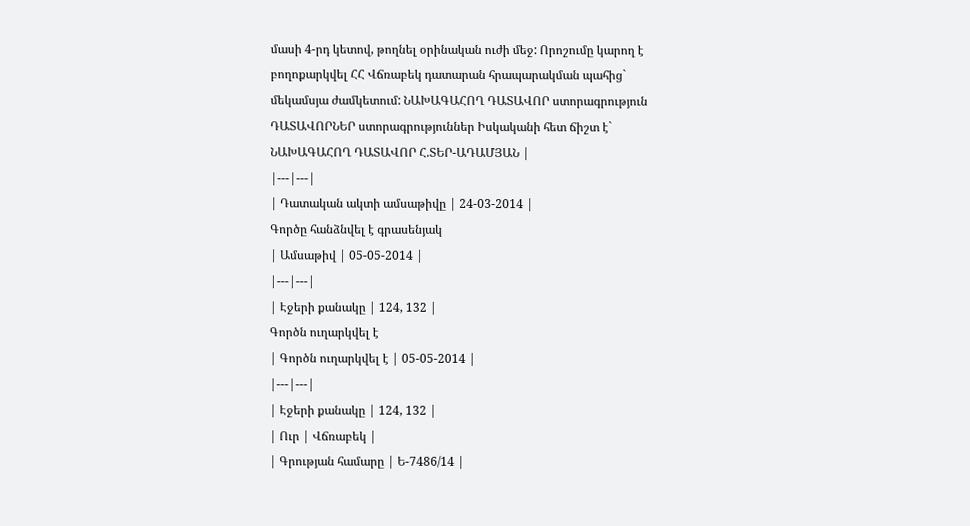մասի 4-րդ կետով, թողնել օրինական ուժի մեջ: Որոշումը կարող է բողոքարկվել ՀՀ Վճռաբեկ դատարան հրապարակման պահից` մեկամսյա ժամկետում: ՆԱԽԱԳԱՀՈՂ ԴԱՏԱՎՈՐ ստորագրություն ԴԱՏԱՎՈՐՆԵՐ ստորագրություններ Իսկականի հետ ճիշտ է` ՆԱԽԱԳԱՀՈՂ ԴԱՏԱՎՈՐ Հ.ՏԵՐ-ԱԴԱՄՅԱՆ |
|---|---|
| Դատական ակտի ամսաթիվը | 24-03-2014 |
Գործը հանձնվել է գրասենյակ
| Ամսաթիվ | 05-05-2014 |
|---|---|
| Էջերի քանակը | 124, 132 |
Գործն ուղարկվել է
| Գործն ուղարկվել է | 05-05-2014 |
|---|---|
| Էջերի քանակը | 124, 132 |
| Ուր | Վճռաբեկ |
| Գրության համարը | Ե-7486/14 |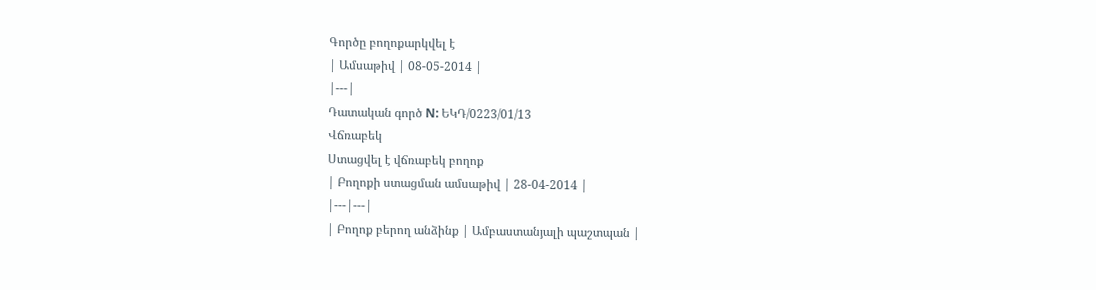Գործը բողոքարկվել է
| Ամսաթիվ | 08-05-2014 |
|---|
Դատական գործ N: ԵԿԴ/0223/01/13
Վճռաբեկ
Ստացվել է վճռաբեկ բողոք
| Բողոքի ստացման ամսաթիվ | 28-04-2014 |
|---|---|
| Բողոք բերող անձինք | Ամբաստանյալի պաշտպան |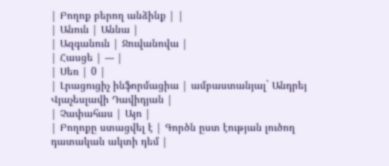| Բողոք բերող անձինք | |
| Անուն | Աննա |
| Ազգանուն | Ջուվանովա |
| Հասցե | --- |
| Սեռ | 0 |
| Լրացուցիչ ինֆորմացիա | ամբաստանյալ` Անդրեյ Վյաչեսլավի Դավիդյան |
| Չափահաս | Այո |
| Բողոքը ստացվել է | Գործն ըստ էության լուծող դատական ակտի դեմ |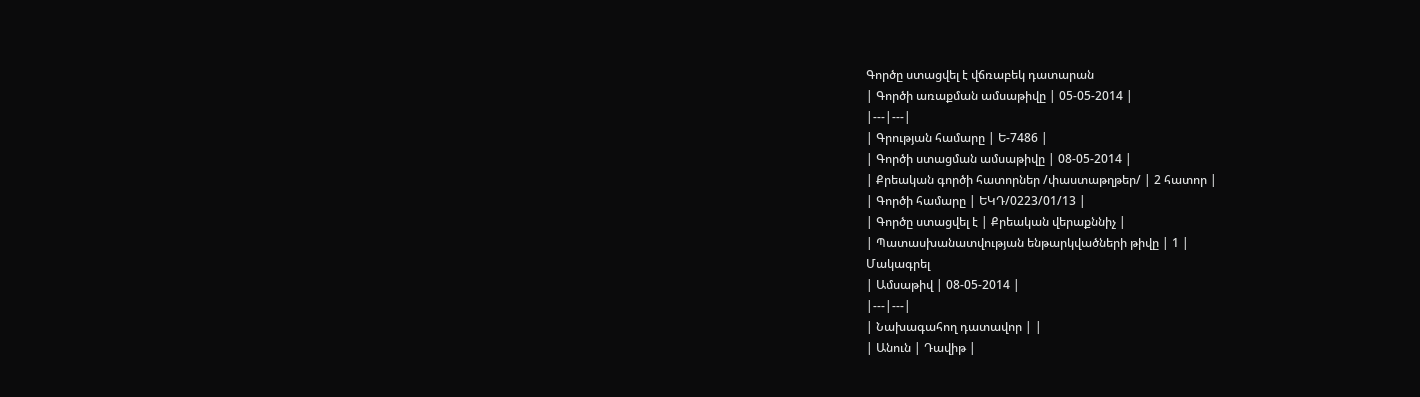Գործը ստացվել է վճռաբեկ դատարան
| Գործի առաքման ամսաթիվը | 05-05-2014 |
|---|---|
| Գրության համարը | Ե-7486 |
| Գործի ստացման ամսաթիվը | 08-05-2014 |
| Քրեական գործի հատորներ /փաստաթղթեր/ | 2 հատոր |
| Գործի համարը | ԵԿԴ/0223/01/13 |
| Գործը ստացվել է | Քրեական վերաքննիչ |
| Պատասխանատվության ենթարկվածների թիվը | 1 |
Մակագրել
| Ամսաթիվ | 08-05-2014 |
|---|---|
| Նախագահող դատավոր | |
| Անուն | Դավիթ |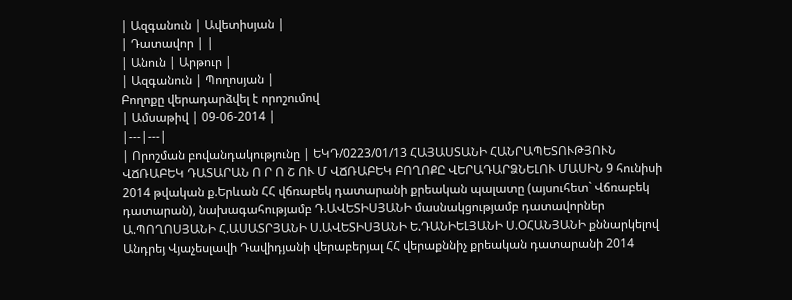| Ազգանուն | Ավետիսյան |
| Դատավոր | |
| Անուն | Արթուր |
| Ազգանուն | Պողոսյան |
Բողոքը վերադարձվել է որոշումով
| Ամսաթիվ | 09-06-2014 |
|---|---|
| Որոշման բովանդակությունը | ԵԿԴ/0223/01/13 ՀԱՅԱՍՏԱՆԻ ՀԱՆՐԱՊԵՏՈՒԹՅՈՒՆ ՎՃՌԱԲԵԿ ԴԱՏԱՐԱՆ Ո Ր Ո Շ ՈՒ Մ ՎՃՌԱԲԵԿ ԲՈՂՈՔԸ ՎԵՐԱԴԱՐՁՆԵԼՈՒ ՄԱՍԻՆ 9 հունիսի 2014 թվական ք.Երևան ՀՀ վճռաբեկ դատարանի քրեական պալատը (այսուհետ` Վճռաբեկ դատարան), նախագահությամբ Դ.ԱՎԵՏԻՍՅԱՆԻ մասնակցությամբ դատավորներ Ա.ՊՈՂՈՍՅԱՆԻ Հ.ԱՍԱՏՐՅԱՆԻ Ս.ԱՎԵՏԻՍՅԱՆԻ Ե.ԴԱՆԻԵԼՅԱՆԻ Ս.ՕՀԱՆՅԱՆԻ քննարկելով Անդրեյ Վյաչեսլավի Դավիդյանի վերաբերյալ ՀՀ վերաքննիչ քրեական դատարանի 2014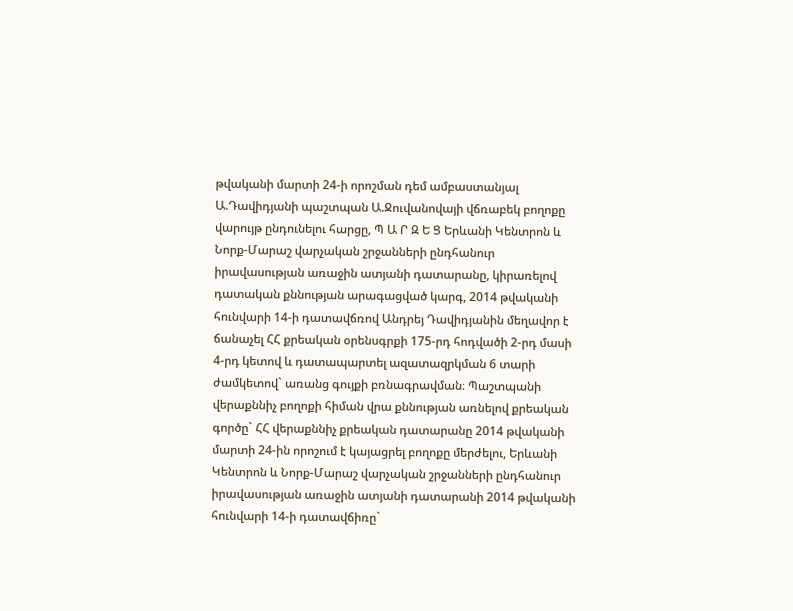թվականի մարտի 24-ի որոշման դեմ ամբաստանյալ Ա.Դավիդյանի պաշտպան Ա.Ջուվանովայի վճռաբեկ բողոքը վարույթ ընդունելու հարցը, Պ Ա Ր Զ Ե Ց Երևանի Կենտրոն և Նորք-Մարաշ վարչական շրջանների ընդհանուր իրավասության առաջին ատյանի դատարանը, կիրառելով դատական քննության արագացված կարգ, 2014 թվականի հունվարի 14-ի դատավճռով Անդրեյ Դավիդյանին մեղավոր է ճանաչել ՀՀ քրեական օրենսգրքի 175-րդ հոդվածի 2-րդ մասի 4-րդ կետով և դատապարտել ազատազրկման 6 տարի ժամկետով` առանց գույքի բռնագրավման։ Պաշտպանի վերաքննիչ բողոքի հիման վրա քննության առնելով քրեական գործը` ՀՀ վերաքննիչ քրեական դատարանը 2014 թվականի մարտի 24-ին որոշում է կայացրել բողոքը մերժելու, Երևանի Կենտրոն և Նորք-Մարաշ վարչական շրջանների ընդհանուր իրավասության առաջին ատյանի դատարանի 2014 թվականի հունվարի 14-ի դատավճիռը`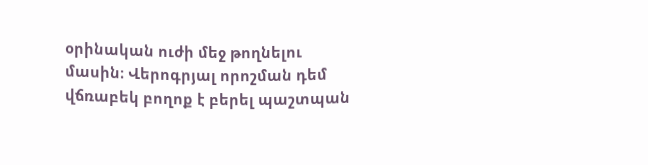օրինական ուժի մեջ թողնելու մասին։ Վերոգրյալ որոշման դեմ վճռաբեկ բողոք է բերել պաշտպան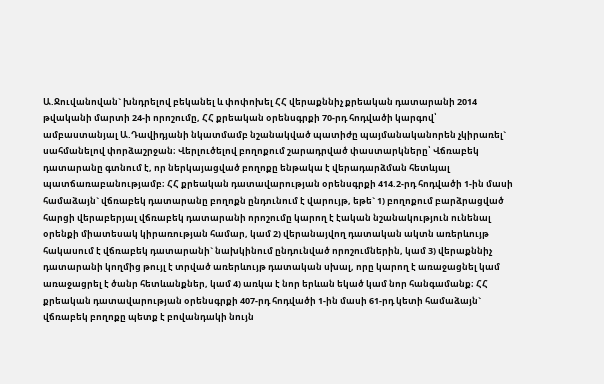Ա.Ջուվանովան` խնդրելով բեկանել և փոփոխել ՀՀ վերաքննիչ քրեական դատարանի 2014 թվականի մարտի 24-ի որոշումը, ՀՀ քրեական օրենսգրքի 70-րդ հոդվածի կարգով՝ ամբաստանյալ Ա.Դավիդյանի նկատմամբ նշանակված պատիժը պայմանականորեն չկիրառել` սահմանելով փորձաշրջան։ Վերլուծելով բողոքում շարադրված փաստարկները՝ Վճռաբեկ դատարանը գտնում է, որ ներկայացված բողոքը ենթակա է վերադարձման հետևյալ պատճառաբանությամբ։ ՀՀ քրեական դատավարության օրենսգրքի 414.2-րդ հոդվածի 1-ին մասի համաձայն` վճռաբեկ դատարանը բողոքն ընդունում է վարույթ, եթե` 1) բողոքում բարձրացված հարցի վերաբերյալ վճռաբեկ դատարանի որոշումը կարող է էական նշանակություն ունենալ օրենքի միատեսակ կիրառության համար, կամ 2) վերանայվող դատական ակտն առերևույթ հակասում է վճռաբեկ դատարանի` նախկինում ընդունված որոշումներին, կամ 3) վերաքննիչ դատարանի կողմից թույլ է տրված առերևույթ դատական սխալ, որը կարող է առաջացնել կամ առաջացրել է ծանր հետևանքներ, կամ 4) առկա է նոր երևան եկած կամ նոր հանգամանք։ ՀՀ քրեական դատավարության օրենսգրքի 407-րդ հոդվածի 1-ին մասի 61-րդ կետի համաձայն` վճռաբեկ բողոքը պետք է բովանդակի նույն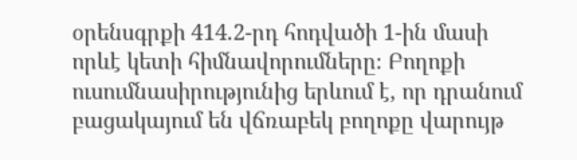օրենսգրքի 414.2-րդ հոդվածի 1-ին մասի որևէ կետի հիմնավորումները։ Բողոքի ուսումնասիրությունից երևում է, որ դրանում բացակայում են վճռաբեկ բողոքը վարույթ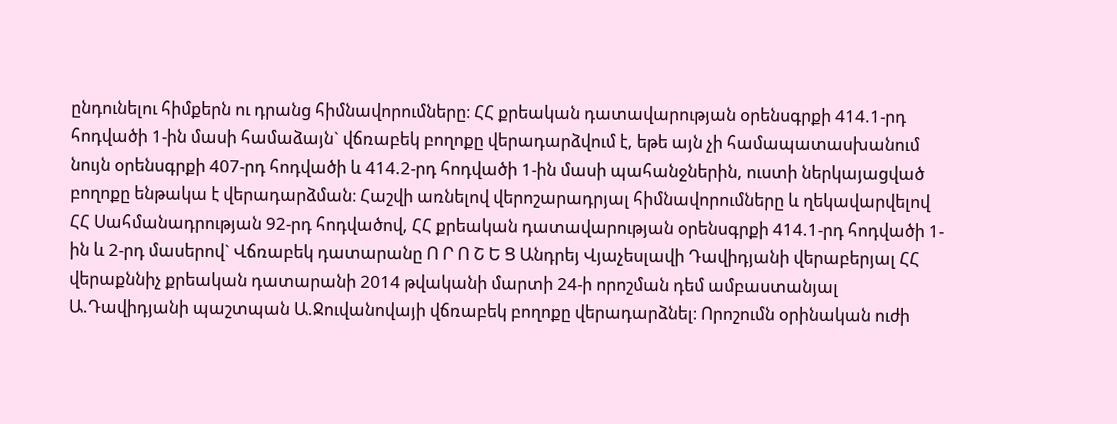ընդունելու հիմքերն ու դրանց հիմնավորումները։ ՀՀ քրեական դատավարության օրենսգրքի 414.1-րդ հոդվածի 1-ին մասի համաձայն` վճռաբեկ բողոքը վերադարձվում է, եթե այն չի համապատասխանում նույն օրենսգրքի 407-րդ հոդվածի և 414.2-րդ հոդվածի 1-ին մասի պահանջներին, ուստի ներկայացված բողոքը ենթակա է վերադարձման։ Հաշվի առնելով վերոշարադրյալ հիմնավորումները և ղեկավարվելով ՀՀ Սահմանադրության 92-րդ հոդվածով, ՀՀ քրեական դատավարության օրենսգրքի 414.1-րդ հոդվածի 1-ին և 2-րդ մասերով` Վճռաբեկ դատարանը Ո Ր Ո Շ Ե Ց Անդրեյ Վյաչեսլավի Դավիդյանի վերաբերյալ ՀՀ վերաքննիչ քրեական դատարանի 2014 թվականի մարտի 24-ի որոշման դեմ ամբաստանյալ Ա.Դավիդյանի պաշտպան Ա.Ջուվանովայի վճռաբեկ բողոքը վերադարձնել։ Որոշումն օրինական ուժի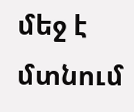մեջ է մտնում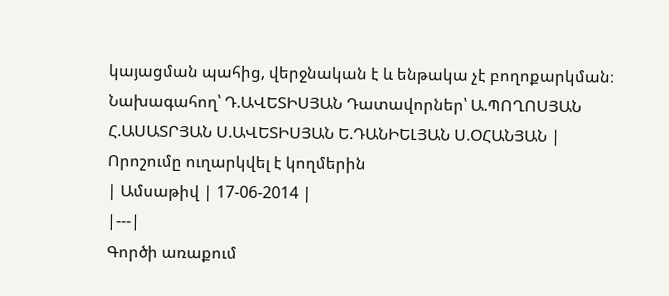կայացման պահից, վերջնական է և ենթակա չէ բողոքարկման։ Նախագահող՝ Դ.ԱՎԵՏԻՍՅԱՆ Դատավորներ՝ Ա.ՊՈՂՈՍՅԱՆ Հ.ԱՍԱՏՐՅԱՆ Ս.ԱՎԵՏԻՍՅԱՆ Ե.ԴԱՆԻԵԼՅԱՆ Ս.ՕՀԱՆՅԱՆ |
Որոշումը ուղարկվել է կողմերին
| Ամսաթիվ | 17-06-2014 |
|---|
Գործի առաքում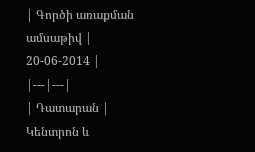| Գործի առաքման ամսաթիվ | 20-06-2014 |
|---|---|
| Դատարան | Կենտրոն և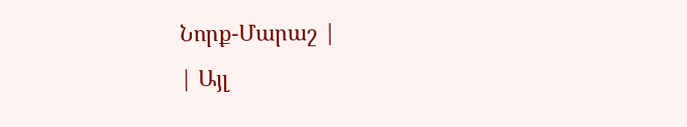Նորք-Մարաշ |
| Այլ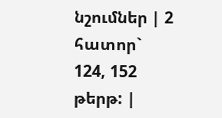նշումներ | 2 հատոր` 124, 152 թերթ: |